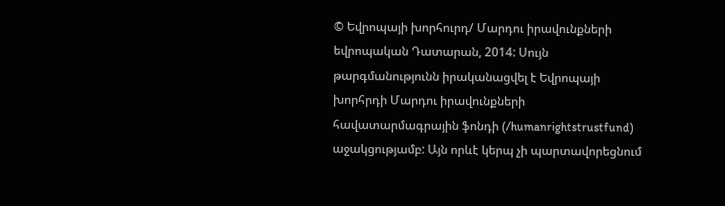© Եվրոպայի խորհուրդ/ Մարդու իրավունքների եվրոպական Դատարան, 2014: Սույն թարգմանությունն իրականացվել է Եվրոպայի խորհրդի Մարդու իրավունքների հավատարմագրային ֆոնդի (/humanrightstrustfund) աջակցությամբ: Այն որևէ կերպ չի պարտավորեցնում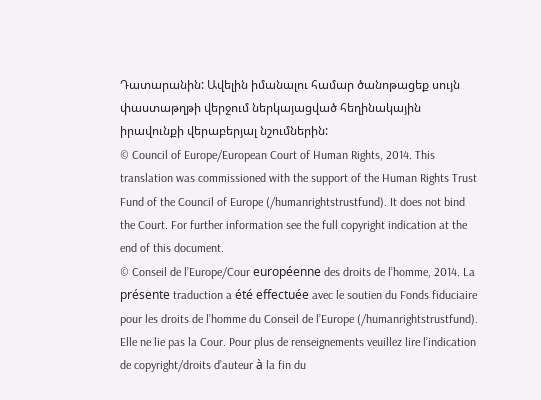Դատարանին: Ավելին իմանալու համար ծանոթացեք սույն փաստաթղթի վերջում ներկայացված հեղինակային իրավունքի վերաբերյալ նշումներին:
© Council of Europe/European Court of Human Rights, 2014. This translation was commissioned with the support of the Human Rights Trust Fund of the Council of Europe (/humanrightstrustfund). It does not bind the Court. For further information see the full copyright indication at the end of this document.
© Conseil de l’Europe/Cour européenne des droits de l’homme, 2014. La présente traduction a été effectuée avec le soutien du Fonds fiduciaire pour les droits de l’homme du Conseil de l’Europe (/humanrightstrustfund). Elle ne lie pas la Cour. Pour plus de renseignements veuillez lire l’indication de copyright/droits d’auteur à la fin du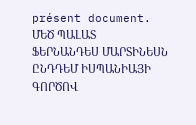présent document.
ՄԵԾ ՊԱԼԱՏ
ՖԵՐՆԱՆԴԵՍ ՄԱՐՏԻՆԵՍՆ ԸՆԴԴԵՄ ԻՍՊԱՆԻԱՅԻ ԳՈՐԾՈՎ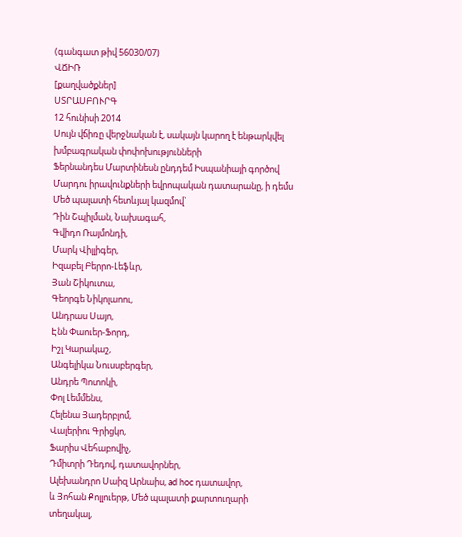(գանգատ թիվ 56030/07)
ՎՃԻՌ
[քաղվածքներ]
ՍՏՐԱՍԲՈՒՐԳ
12 հունիսի 2014
Սույն վճիռը վերջնական է, սակայն կարող է ենթարկվել խմբագրական փոփոխությունների
Ֆերնանդես Մարտինեսն ընդդեմ Իսպանիայի գործով
Մարդու իրավունքների եվրոպական դատարանը, ի դեմս Մեծ պալատի հետևյալ կազմով`
Դին Շպիլման, Նախագահ,
Գվիդո Ռայմոնդի,
Մարկ Վիլլիգեր,
Իզաբել Բերրո-Լեֆևր,
Յան Շիկուտա,
Գեորգե Նիկոլաոու,
Անդրաս Սայո,
Էնն Փաուեր-Ֆորդ,
Իշլ Կարակաշ,
Անգելիկա Նուսսբերգեր,
Անդրե Պոտոկի,
Փոլ Լեմմենս,
Հելենա Յադերբլոմ,
Վալերիու Գրիցկո,
Ֆարիս Վեհաբովիչ,
Դմիտրի Դեդով, դատավորներ,
Ալեխանդրո Սաիզ Արնաիս, ad hoc դատավոր,
և Յոհան Քոլլուերթ, Մեծ պալատի քարտուղարի տեղակալ,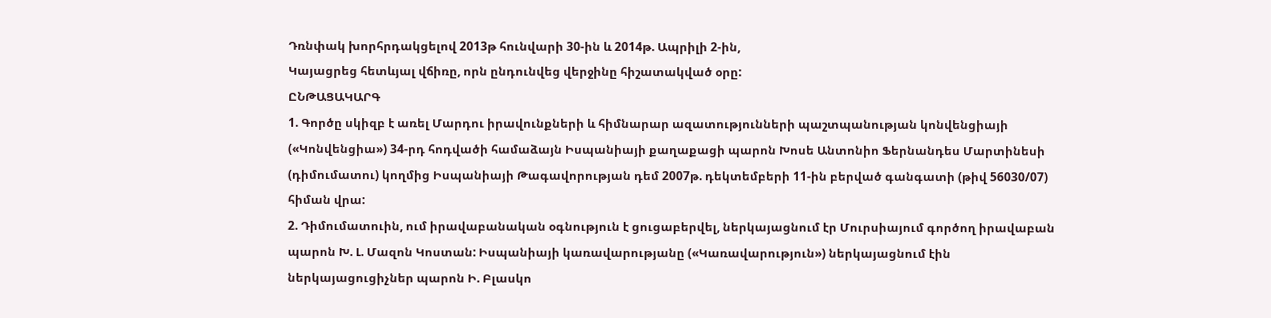Դռնփակ խորհրդակցելով 2013թ հունվարի 30-ին և 2014թ. Ապրիլի 2-ին,
Կայացրեց հետևյալ վճիռը, որն ընդունվեց վերջինը հիշատակված օրը:
ԸՆԹԱՑԱԿԱՐԳ
1. Գործը սկիզբ է առել Մարդու իրավունքների և հիմնարար ազատությունների պաշտպանության կոնվենցիայի («Կոնվենցիա») 34-րդ հոդվածի համաձայն Իսպանիայի քաղաքացի պարոն Խոսե Անտոնիո Ֆերնանդես Մարտինեսի (դիմումատու) կողմից Իսպանիայի Թագավորության դեմ 2007թ. դեկտեմբերի 11-ին բերված գանգատի (թիվ 56030/07) հիման վրա:
2. Դիմումատուին, ում իրավաբանական օգնություն է ցուցաբերվել, ներկայացնում էր Մուրսիայում գործող իրավաբան պարոն Խ. Լ. Մազոն Կոստան: Իսպանիայի կառավարությանը («Կառավարություն») ներկայացնում էին ներկայացուցիչներ պարոն Ի. Բլասկո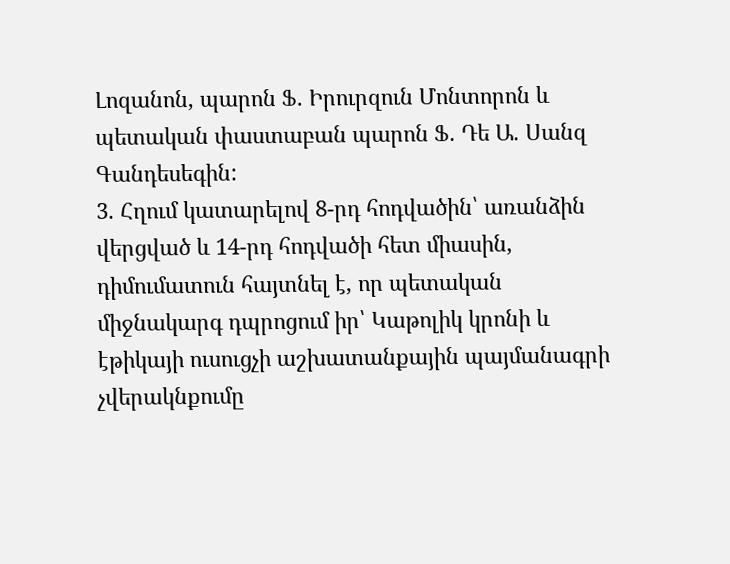Լոզանոն, պարոն Ֆ. Իրուրզուն Մոնտորոն և պետական փաստաբան պարոն Ֆ. Դե Ա. Սանզ Գանդեսեգին:
3. Հղում կատարելով 8-րդ հոդվածին՝ առանձին վերցված և 14-րդ հոդվածի հետ միասին, դիմումատուն հայտնել է, որ պետական միջնակարգ դպրոցում իր՝ Կաթոլիկ կրոնի և էթիկայի ուսուցչի աշխատանքային պայմանագրի չվերակնքումը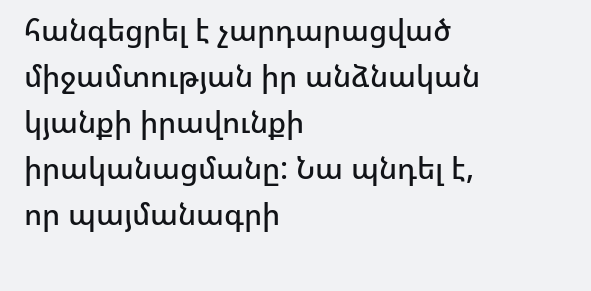հանգեցրել է չարդարացված միջամտության իր անձնական կյանքի իրավունքի իրականացմանը: Նա պնդել է, որ պայմանագրի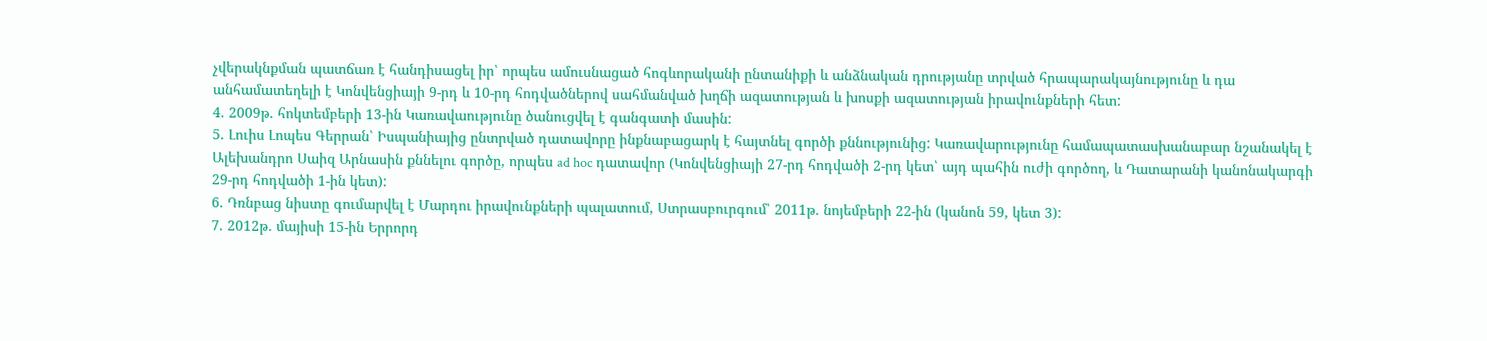չվերակնքման պատճառ է հանդիսացել իր՝ որպես ամուսնացած հոգևորականի ընտանիքի և անձնական դրությանը տրված հրապարակայնությունը և դա անհամատեղելի է Կոնվենցիայի 9-րդ և 10-րդ հոդվածներով սահմանված խղճի ազատության և խոսքի ազատության իրավունքների հետ:
4. 2009թ. հոկտեմբերի 13-ին Կառավաությունը ծանուցվել է գանգատի մասին:
5. Լուիս Լոպես Գերրան՝ Իսպանիայից ընտրված դատավորը ինքնաբացարկ է հայտնել գործի քննությունից: Կառավարությունը համապատասխանաբար նշանակել է Ալեխանդրո Սաիզ Արնասին քննելու գործը, որպես ad hoc դատավոր (Կոնվենցիայի 27-րդ հոդվածի 2-րդ կետ՝ այդ պահին ուժի գործող, և Դատարանի կանոնակարգի 29-րդ հոդվածի 1-ին կետ):
6. Դռնբաց նիստը գումարվել է Մարդու իրավունքների պալատում, Ստրասբուրգում՝ 2011թ. նոյեմբերի 22-ին (կանոն 59, կետ 3):
7. 2012թ. մայիսի 15-ին Երրորդ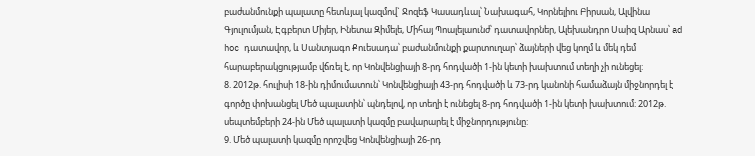բաժանմունքի պալատը հետևյալ կազմով` Ջոզեֆ Կասադևալ՝ Նախագահ, Կորնելիու Բիրսան, Ալվինա Գյուլումյան, Էգբերտ Միյեր, Ինետա Զիմելե, Միհայ Պոալելաունժ՝ դատավորներ, Ալեխանդրո Սաիզ Արնաս՝ ad hoc դատավոր, և Սանտյագո Քուեսադա՝ բաժանմունքի քարտուղար՝ ձայների վեց կողմ և մեկ դեմ հարաբերակցությամբ վճռել է, որ Կոնվենցիայի 8-րդ հոդվածի 1-ին կետի խախտում տեղի չի ունեցել:
8. 2012թ. հուլիսի 18-ին դիմումատուն՝ Կոնվենցիայի 43-րդ հոդվածի և 73-րդ կանոնի համաձայն միջնորդել է գործը փոխանցել Մեծ պալատին՝ պնդելով, որ տեղի է ունեցել 8-րդ հոդվածի 1-ին կետի խախտում: 2012թ. սեպտեմբերի 24-ին Մեծ պալատի կազմը բավարարել է միջնորդությունը:
9. Մեծ պալատի կազմը որոշվեց Կոնվենցիայի 26-րդ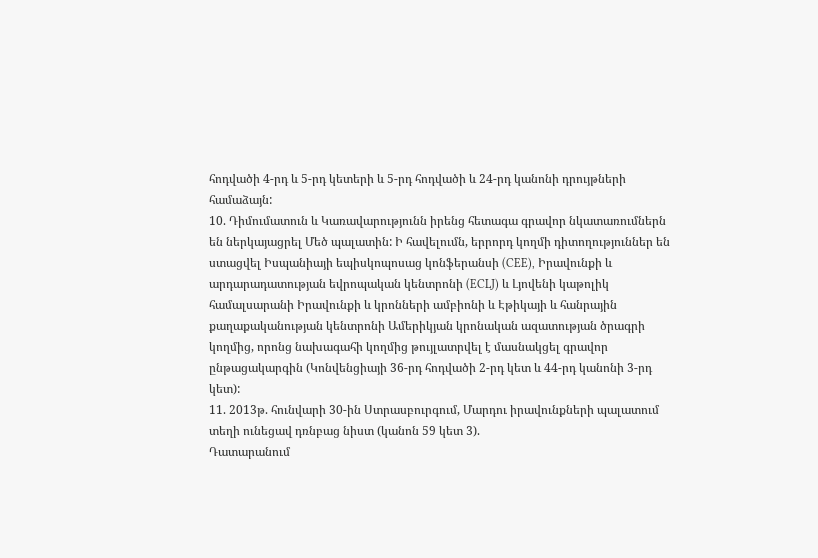հոդվածի 4-րդ և 5-րդ կետերի և 5-րդ հոդվածի և 24-րդ կանոնի դրույթների համաձայն:
10. Դիմումատուն և Կառավարությունն իրենց հետագա գրավոր նկատառումներն են ներկայացրել Մեծ պալատին: Ի հավելումն, երրորդ կողմի դիտողություններ են ստացվել Իսպանիայի եպիսկոպոսաց կոնֆերանսի (CEE), Իրավունքի և արդարադատության եվրոպական կենտրոնի (ECLJ) և Լյովենի կաթոլիկ համալսարանի Իրավունքի և կրոնների ամբիոնի և Էթիկայի և հանրային քաղաքականության կենտրոնի Ամերիկյան կրոնական ազատության ծրագրի կողմից, որոնց նախագահի կողմից թույլատրվել է մասնակցել գրավոր ընթացակարգին (Կոնվենցիայի 36-րդ հոդվածի 2-րդ կետ և 44-րդ կանոնի 3-րդ կետ):
11. 2013թ. հունվարի 30-ին Ստրասբուրգում, Մարդու իրավունքների պալատում տեղի ունեցավ դռնբաց նիստ (կանոն 59 կետ 3).
Դատարանում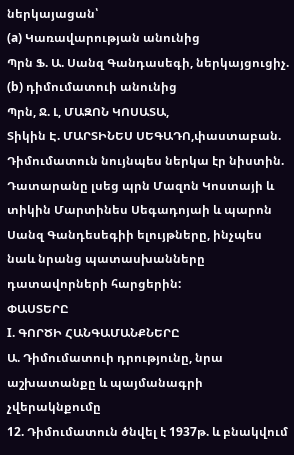ներկայացան՝
(a) Կառավարության անունից
Պրն Ֆ. Ա. Սանզ Գանդասեգի, ներկայցուցիչ.
(b) դիմումատուի անունից
Պրն, Ջ. Լ, ՄԱԶՈՆ ԿՈՍԱՏԱ,
Տիկին Է. ՄԱՐՏԻՆԵՍ ՍԵԳԱԴՈ,փաստաբան.
Դիմումատուն նույնպես ներկա էր նիստին.
Դատարանը լսեց պրն Մազոն Կոստայի և տիկին Մարտինես Սեգադոյաի և պարոն Սանզ Գանդեսեգիի ելույթները, ինչպես նաև նրանց պատասխանները դատավորների հարցերին:
ՓԱՍՏԵՐԸ
I. ԳՈՐԾԻ ՀԱՆԳԱՄԱՆՔՆԵՐԸ
Ա. Դիմումատուի դրությունը, նրա աշխատանքը և պայմանագրի չվերակնքումը
12. Դիմումատուն ծնվել է 1937թ. և բնակվում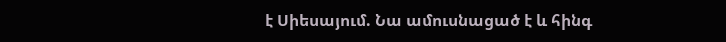է Սիեսայում. Նա ամուսնացած է և հինգ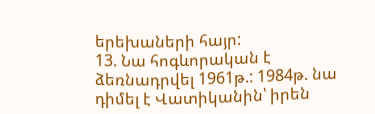երեխաների հայր:
13. Նա հոգևորական է ձեռնադրվել 1961թ.: 1984թ. նա դիմել է Վատիկանին՝ իրեն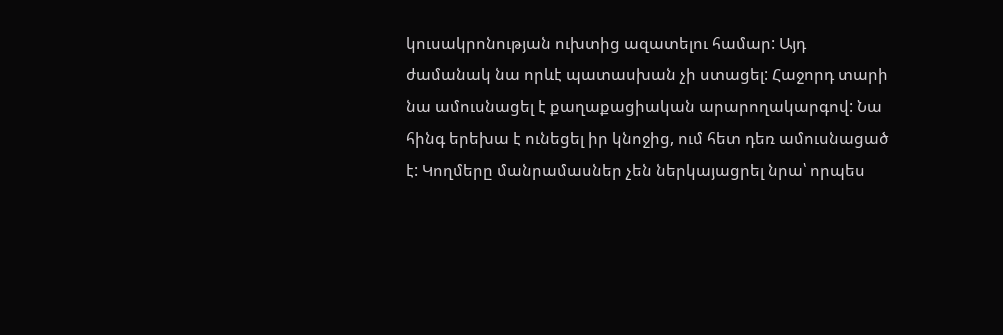կուսակրոնության ուխտից ազատելու համար: Այդ ժամանակ նա որևէ պատասխան չի ստացել: Հաջորդ տարի նա ամուսնացել է քաղաքացիական արարողակարգով: Նա հինգ երեխա է ունեցել իր կնոջից, ում հետ դեռ ամուսնացած է: Կողմերը մանրամասներ չեն ներկայացրել նրա՝ որպես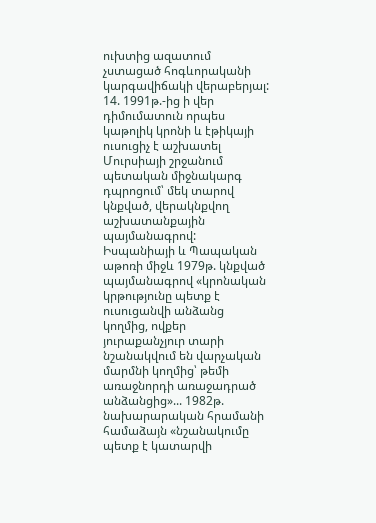ուխտից ազատում չստացած հոգևորականի կարգավիճակի վերաբերյալ:
14. 1991թ.-ից ի վեր դիմումատուն որպես կաթոլիկ կրոնի և էթիկայի ուսուցիչ է աշխատել Մուրսիայի շրջանում պետական միջնակարգ դպրոցում՝ մեկ տարով կնքված, վերակնքվող աշխատանքային պայմանագրով: Իսպանիայի և Պապական աթոռի միջև 1979թ. կնքված պայմանագրով «կրոնական կրթությունը պետք է ուսուցանվի անձանց կողմից, ովքեր յուրաքանչյուր տարի նշանակվում են վարչական մարմնի կողմից՝ թեմի առաջնորդի առաջադրած անձանցից»... 1982թ. նախարարական հրամանի համաձայն «նշանակումը պետք է կատարվի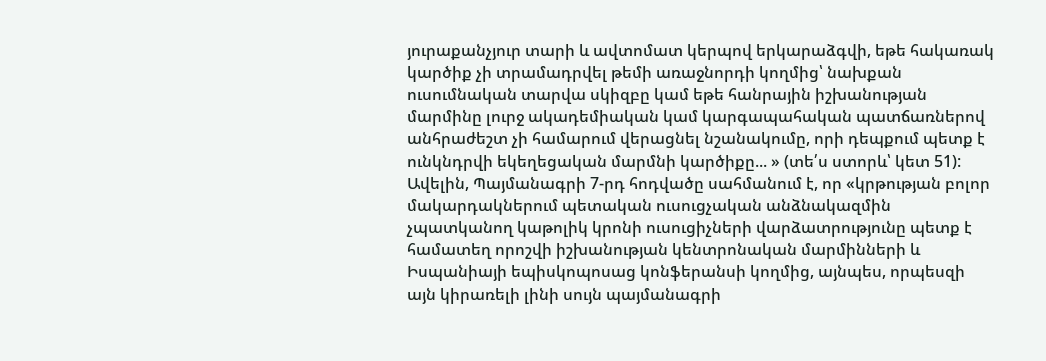յուրաքանչյուր տարի և ավտոմատ կերպով երկարաձգվի, եթե հակառակ կարծիք չի տրամադրվել թեմի առաջնորդի կողմից՝ նախքան ուսումնական տարվա սկիզբը կամ եթե հանրային իշխանության մարմինը լուրջ ակադեմիական կամ կարգապահական պատճառներով անհրաժեշտ չի համարում վերացնել նշանակումը, որի դեպքում պետք է ունկնդրվի եկեղեցական մարմնի կարծիքը... » (տե՛ս ստորև՝ կետ 51): Ավելին, Պայմանագրի 7-րդ հոդվածը սահմանում է, որ «կրթության բոլոր մակարդակներում պետական ուսուցչական անձնակազմին չպատկանող կաթոլիկ կրոնի ուսուցիչների վարձատրությունը պետք է համատեղ որոշվի իշխանության կենտրոնական մարմինների և Իսպանիայի եպիսկոպոսաց կոնֆերանսի կողմից, այնպես, որպեսզի այն կիրառելի լինի սույն պայմանագրի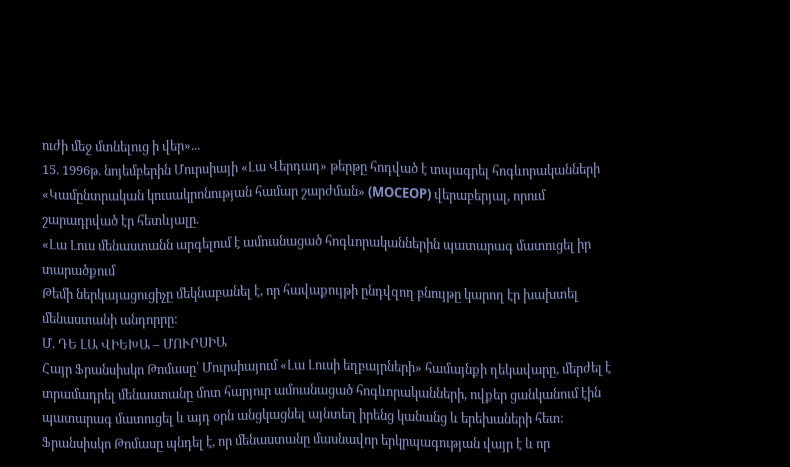ուժի մեջ մտնելուց ի վեր»...
15. 1996թ. նոյեմբերին Մուրսիայի «Լա Վերդադ» թերթը հոդված է տպագրել հոգևորականների «Կամընտրական կուսակրոնության համար շարժման» (MOCEOP) վերաբերյալ, որում շարադրված էր հետևյալը.
«Լա Լուս մենաստանն արգելում է ամուսնացած հոգևորականներին պատարագ մատուցել իր տարածքում
Թեմի ներկայացուցիչը մեկնաբանել է, որ հավաքույթի ընդվզող բնույթը կարող էր խախտել մենաստանի անդորրը:
Մ. ԴԵ ԼԱ ՎԻԵԽԱ – ՄՈՒՐՍԻԱ
Հայր Ֆրանսիսկո Թոմասը՝ Մուրսիայում «Լա Լուսի եղբայրների» համայնքի ղեկավարը, մերժել է տրամադրել մենաստանը մոտ հարյուր ամուսնացած հոգևորականների, ովքեր ցանկանում էին պատարագ մատուցել և այդ օրն անցկացնել այնտեղ իրենց կանանց և երեխաների հետ: Ֆրանսիսկո Թոմասը պնդել է, որ մենաստանը մասնավոր երկրպագության վայր է և որ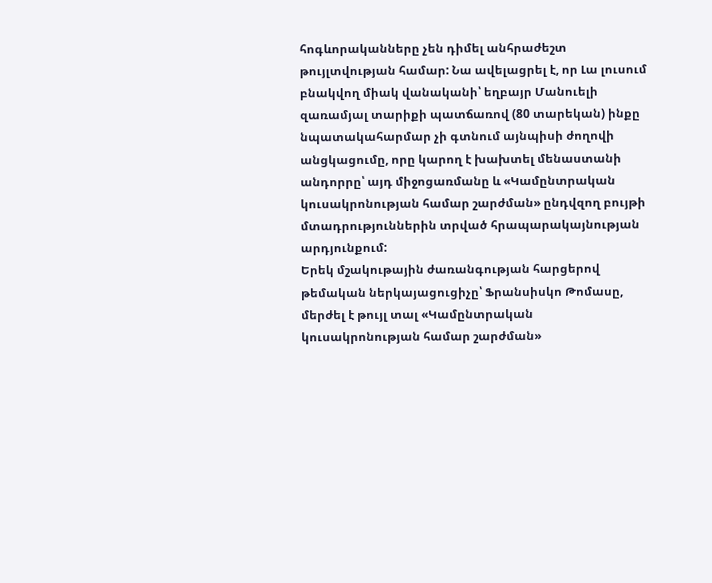հոգևորականները չեն դիմել անհրաժեշտ թույլտվության համար: Նա ավելացրել է, որ Լա լուսում բնակվող միակ վանականի՝ եղբայր Մանուելի զառամյալ տարիքի պատճառով (80 տարեկան) ինքը նպատակահարմար չի գտնում այնպիսի ժողովի անցկացումը, որը կարող է խախտել մենաստանի անդորրը՝ այդ միջոցառմանը և «Կամընտրական կուսակրոնության համար շարժման» ընդվզող բույթի մտադրություններին տրված հրապարակայնության արդյունքում:
Երեկ մշակութային ժառանգության հարցերով թեմական ներկայացուցիչը՝ Ֆրանսիսկո Թոմասը, մերժել է թույլ տալ «Կամընտրական կուսակրոնության համար շարժման»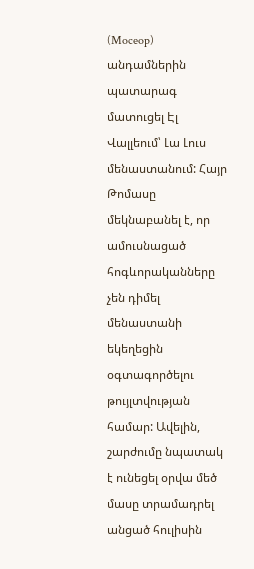(Moceop) անդամներին պատարագ մատուցել Էլ Վալլեում՝ Լա Լուս մենաստանում: Հայր Թոմասը մեկնաբանել է, որ ամուսնացած հոգևորականները չեն դիմել մենաստանի եկեղեցին օգտագործելու թույլտվության համար: Ավելին, շարժումը նպատակ է ունեցել օրվա մեծ մասը տրամադրել անցած հուլիսին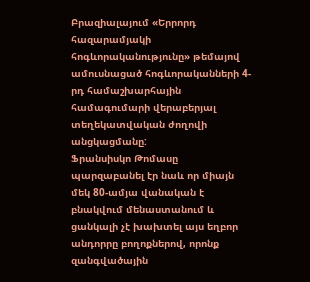Բրազիալայում «Երրորդ հազարամյակի հոգևորականությունը» թեմայով ամուսնացած հոգևորականների 4-րդ համաշխարհային համագումարի վերաբերյալ տեղեկատվական ժողովի անցկացմանը:
Ֆրանսիսկո Թոմասը պարզաբանել էր նաև որ միայն մեկ 80-ամյա վանական է բնակվում մենաստանում և ցանկալի չէ խախտել այս եղբոր անդորրը բողոքներով, որոնք զանգվածային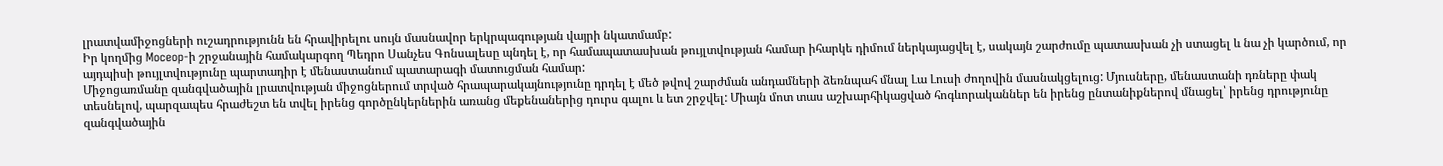լրատվամիջոցների ուշադրությունն են հրավիրելու սույն մասնավոր երկրպագության վայրի նկատմամբ:
Իր կողմից Moceop-ի շրջանային համակարգող Պեդրո Սանչես Գոնսալեսը պնդել է, որ համապատասխան թույլտվության համար իհարկե դիմում ներկայացվել է, սակայն շարժումը պատասխան չի ստացել և նա չի կարծում, որ այդպիսի թույլտվությունը պարտադիր է մենաստանում պատարագի մատուցման համար:
Միջոցառմանը զանգվածային լրատվության միջոցներում տրված հրապարակայնությունը դրդել է մեծ թվով շարժման անդամների ձեռնպահ մնալ Լա Լուսի ժողովին մասնակցելուց: Մյուսները, մենաստանի դռները փակ տեսնելով, պարզապես հրաժեշտ են տվել իրենց գործընկերներին առանց մեքենաներից դուրս գալու և ետ շրջվել: Միայն մոտ տաս աշխարհիկացված հոգևորականներ են իրենց ընտանիքներով մնացել՝ իրենց դրությունը զանգվածային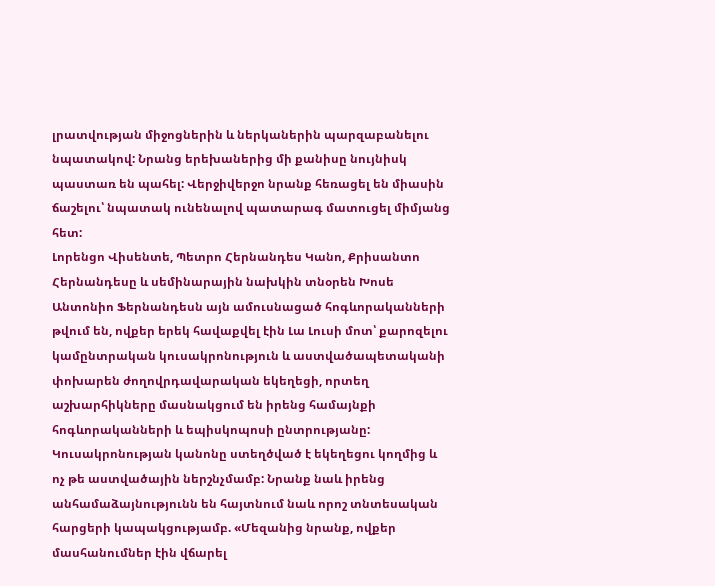լրատվության միջոցներին և ներկաներին պարզաբանելու նպատակով: Նրանց երեխաներից մի քանիսը նույնիսկ պաստառ են պահել: Վերջիվերջո նրանք հեռացել են միասին ճաշելու՝ նպատակ ունենալով պատարագ մատուցել միմյանց հետ:
Լորենցո Վիսենտե, Պետրո Հերնանդես Կանո, Քրիսանտո Հերնանդեսը և սեմինարային նախկին տնօրեն Խոսե Անտոնիո Ֆերնանդեսն այն ամուսնացած հոգևորականների թվում են, ովքեր երեկ հավաքվել էին Լա Լուսի մոտ՝ քարոզելու կամընտրական կուսակրոնություն և աստվածապետականի փոխարեն ժողովրդավարական եկեղեցի, որտեղ աշխարհիկները մասնակցում են իրենց համայնքի հոգևորականների և եպիսկոպոսի ընտրությանը: Կուսակրոնության կանոնը ստեղծված է եկեղեցու կողմից և ոչ թե աստվածային ներշնչմամբ: Նրանք նաև իրենց անհամաձայնությունն են հայտնում նաև որոշ տնտեսական հարցերի կապակցությամբ. «Մեզանից նրանք, ովքեր մասհանումներ էին վճարել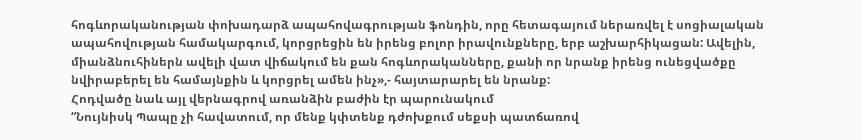հոգևորականության փոխադարձ ապահովագրության ֆոնդին, որը հետագայում ներառվել է սոցիալական ապահովության համակարգում, կորցրեցին են իրենց բոլոր իրավունքները, երբ աշխարհիկացան: Ավելին, միանձնուհիներն ավելի վատ վիճակում են քան հոգևորականները, քանի որ նրանք իրենց ունեցվածքը նվիրաբերել են համայնքին և կորցրել ամեն ինչ»,- հայտարարել են նրանք:
Հոդվածը նաև այլ վերնագրով առանձին բաժին էր պարունակում
“Նույնիսկ Պապը չի հավատում, որ մենք կփտենք դժոխքում սեքսի պատճառով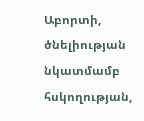Աբորտի, ծնելիության նկատմամբ հսկողության,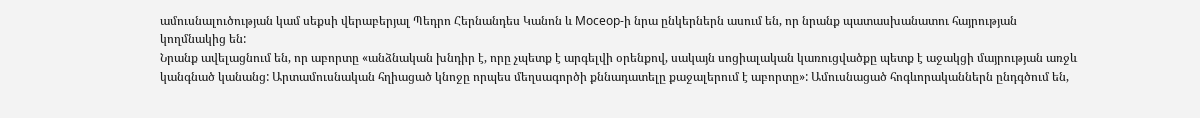ամուսնալուծության կամ սեքսի վերաբերյալ Պեդրո Հերնանդես Կանոն և Moceop-ի նրա ընկերներն ասում են, որ նրանք պատասխանատու հայրության կողմնակից են:
Նրանք ավելացնում են, որ աբորտը «անձնական խնդիր է, որը չպետք է արգելվի օրենքով, սակայն սոցիալական կառուցվածքը պետք է աջակցի մայրության առջև կանգնած կանանց: Արտամուսնական հղիացած կնոջը որպես մեղսագործի քննադատելը քաջալերում է աբորտը»: Ամուսնացած հոգևորականներն ընդգծում են,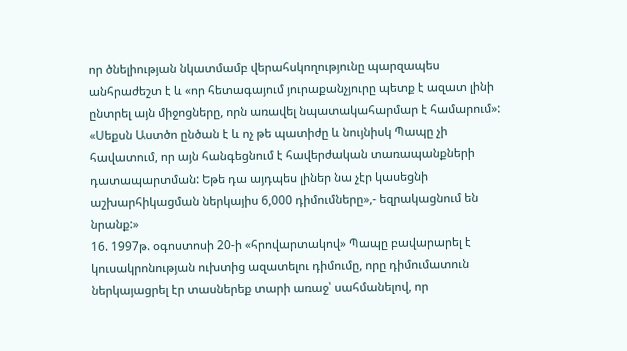որ ծնելիության նկատմամբ վերահսկողությունը պարզապես անհրաժեշտ է և «որ հետագայում յուրաքանչյուրը պետք է ազատ լինի ընտրել այն միջոցները, որն առավել նպատակահարմար է համարում»:
«Սեքսն Աստծո ընծան է և ոչ թե պատիժը և նույնիսկ Պապը չի հավատում, որ այն հանգեցնում է հավերժական տառապանքների դատապարտման: Եթե դա այդպես լիներ նա չէր կասեցնի աշխարհիկացման ներկայիս 6,000 դիմումները»,- եզրակացնում են նրանք:»
16. 1997թ. օգոստոսի 20-ի «հրովարտակով» Պապը բավարարել է կուսակրոնության ուխտից ազատելու դիմումը, որը դիմումատուն ներկայացրել էր տասներեք տարի առաջ՝ սահմանելով, որ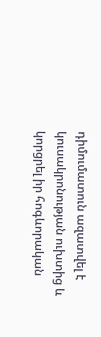դիմումատուն ազատվել է կուսակրոնության ուխտից և կորցրել իր հոգևորական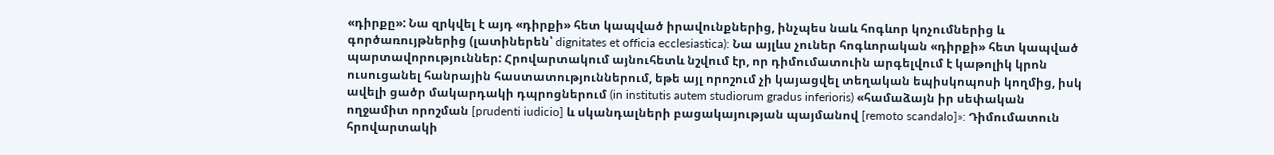«դիրքը»: Նա զրկվել է այդ «դիրքի» հետ կապված իրավունքներից, ինչպես նաև հոգևոր կոչումներից և գործառույթներից (լատիներեն՝ dignitates et officia ecclesiastica): Նա այլևս չուներ հոգևորական «դիրքի» հետ կապված պարտավորություններ: Հրովարտակում այնուհետև նշվում էր, որ դիմումատուին արգելվում է կաթոլիկ կրոն ուսուցանել հանրային հաստատություններում, եթե այլ որոշում չի կայացվել տեղական եպիսկոպոսի կողմից, իսկ ավելի ցածր մակարդակի դպրոցներում (in institutis autem studiorum gradus inferioris) «համաձայն իր սեփական ողջամիտ որոշման [prudenti iudicio] և սկանդալների բացակայության պայմանով [remoto scandalo]»: Դիմումատուն հրովարտակի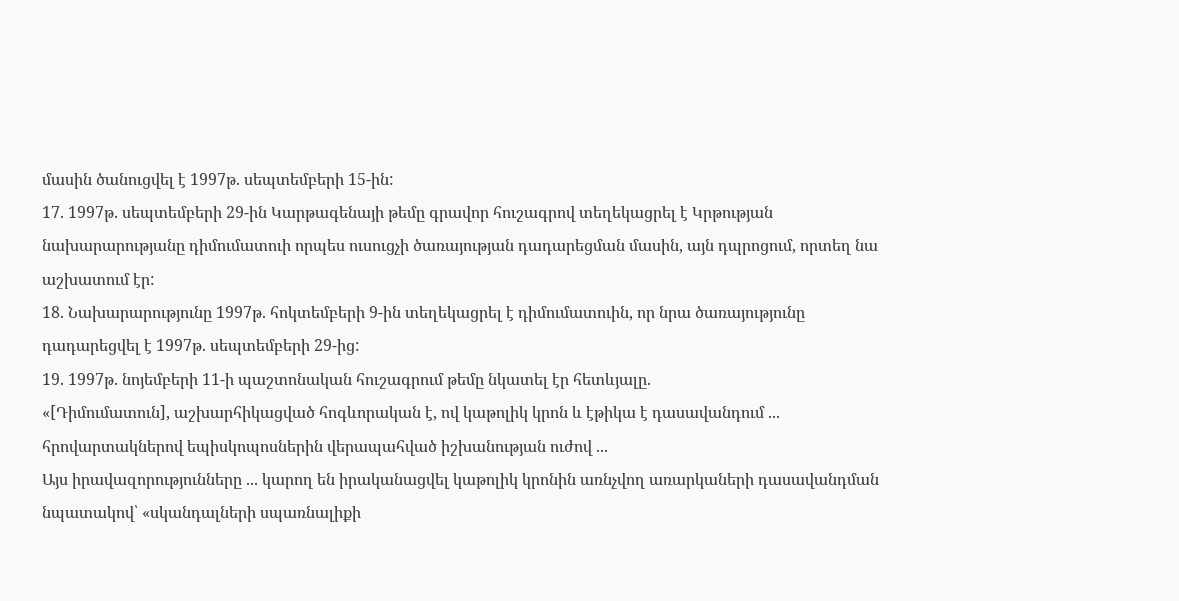մասին ծանուցվել է 1997թ. սեպտեմբերի 15-ին:
17. 1997թ. սեպտեմբերի 29-ին Կարթագենայի թեմը գրավոր հուշագրով տեղեկացրել է Կրթության նախարարությանը դիմումատուի որպես ուսուցչի ծառայության դադարեցման մասին, այն դպրոցում, որտեղ նա աշխատում էր:
18. Նախարարությունը 1997թ. հոկտեմբերի 9-ին տեղեկացրել է դիմումատուին, որ նրա ծառայությունը դադարեցվել է 1997թ. սեպտեմբերի 29-ից:
19. 1997թ. նոյեմբերի 11-ի պաշտոնական հուշագրում թեմը նկատել էր հետևյալը.
«[Դիմումատուն], աշխարհիկացված հոգևորական է, ով կաթոլիկ կրոն և էթիկա է դասավանդում ... հրովարտակներով եպիսկոպոսներին վերապահված իշխանության ուժով ...
Այս իրավազորությունները ... կարող են իրականացվել կաթոլիկ կրոնին առնչվող առարկաների դասավանդման նպատակով՝ «սկանդալների սպառնալիքի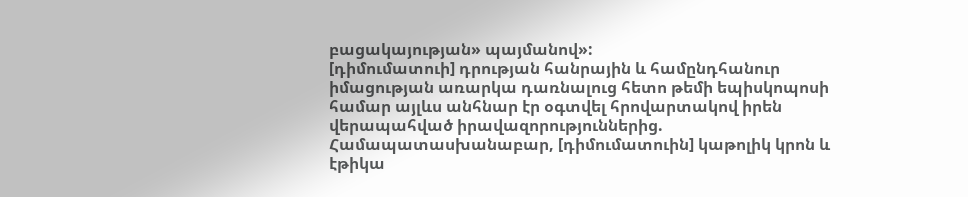բացակայության» պայմանով»:
[դիմումատուի] դրության հանրային և համընդհանուր իմացության առարկա դառնալուց հետո թեմի եպիսկոպոսի համար այլևս անհնար էր օգտվել հրովարտակով իրեն վերապահված իրավազորություններից. Համապատասխանաբար, [դիմումատուին] կաթոլիկ կրոն և էթիկա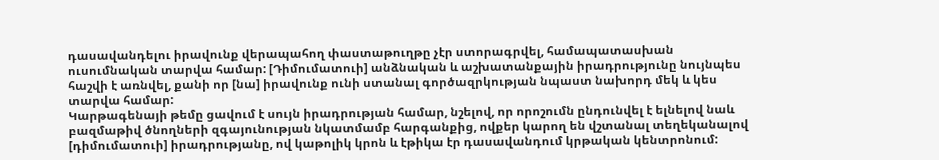դասավանդելու իրավունք վերապահող փաստաթուղթը չէր ստորագրվել, համապատասխան ուսումնական տարվա համար: [Դիմումատուի] անձնական և աշխատանքային իրադրությունը նույնպես հաշվի է առնվել, քանի որ [նա] իրավունք ունի ստանալ գործազրկության նպաստ նախորդ մեկ և կես տարվա համար:
Կարթագենայի թեմը ցավում է սույն իրադրության համար, նշելով, որ որոշումն ընդունվել է ելնելով նաև բազմաթիվ ծնողների զգայունության նկատմամբ հարգանքից, ովքեր կարող են վշտանալ տեղեկանալով [դիմումատուի] իրադրությանը, ով կաթոլիկ կրոն և էթիկա էր դասավանդում կրթական կենտրոնում: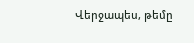Վերջապես, թեմը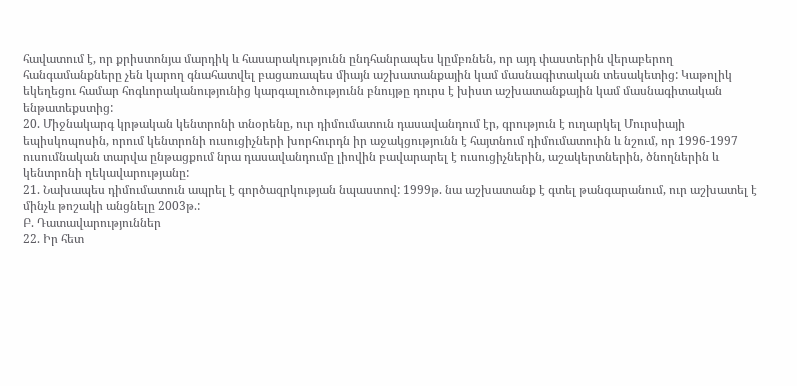հավատում է, որ քրիստոնյա մարդիկ և հասարակությունն ընդհանրապես կըմբռնեն, որ այդ փաստերին վերաբերող հանգամանքները չեն կարող գնահատվել բացառապես միայն աշխատանքային կամ մասնագիտական տեսակետից: Կաթոլիկ եկեղեցու համար հոգևորականությունից կարգալուծությունն բնույթը դուրս է խիստ աշխատանքային կամ մասնագիտական ենթատեքստից:
20. Միջնակարգ կրթական կենտրոնի տնօրենը, ուր դիմումատուն դասավանդում էր, գրություն է ուղարկել Մուրսիայի եպիսկոպոսին, որում կենտրոնի ուսուցիչների խորհուրդն իր աջակցությունն է հայտնում դիմումատուին և նշում, որ 1996-1997 ուսումնական տարվա ընթացքում նրա դասավանդումը լիովին բավարարել է ուսուցիչներին, աշակերտներին, ծնողներին և կենտրոնի ղեկավարությանը:
21. Նախապես դիմումատուն ապրել է գործազրկության նպաստով: 1999թ. նա աշխատանք է գտել թանգարանում, ուր աշխատել է մինչև թոշակի անցնելը 2003թ.:
Բ. Դատավարություններ
22. Իր հետ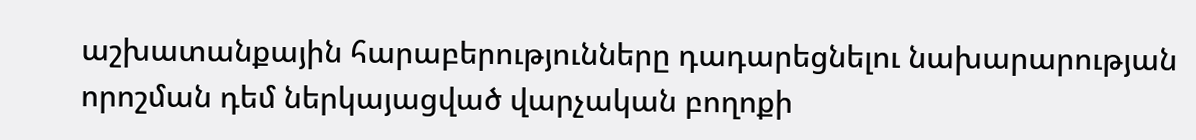աշխատանքային հարաբերությունները դադարեցնելու նախարարության որոշման դեմ ներկայացված վարչական բողոքի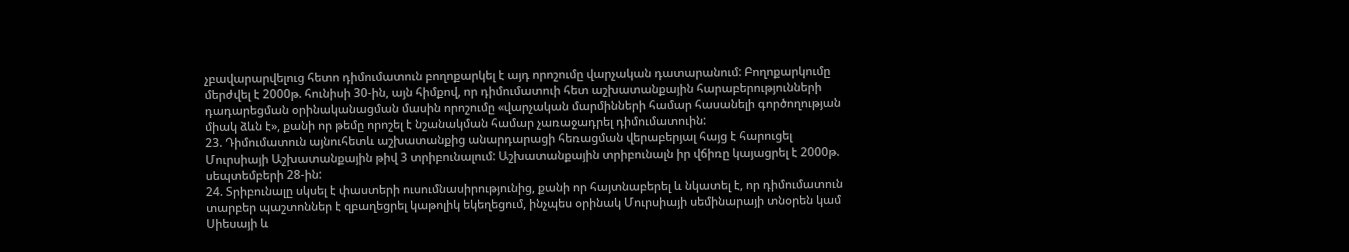չբավարարվելուց հետո դիմումատուն բողոքարկել է այդ որոշումը վարչական դատարանում: Բողոքարկումը մերժվել է 2000թ. հունիսի 30-ին, այն հիմքով, որ դիմումատուի հետ աշխատանքային հարաբերությունների դադարեցման օրինականացման մասին որոշումը «վարչական մարմինների համար հասանելի գործողության միակ ձևն է», քանի որ թեմը որոշել է նշանակման համար չառաջադրել դիմումատուին:
23. Դիմումատուն այնուհետև աշխատանքից անարդարացի հեռացման վերաբերյալ հայց է հարուցել Մուրսիայի Աշխատանքային թիվ 3 տրիբունալում: Աշխատանքային տրիբունալն իր վճիռը կայացրել է 2000թ. սեպտեմբերի 28-ին:
24. Տրիբունալը սկսել է փաստերի ուսումնասիրությունից, քանի որ հայտնաբերել և նկատել է, որ դիմումատուն տարբեր պաշտոններ է զբաղեցրել կաթոլիկ եկեղեցում, ինչպես օրինակ Մուրսիայի սեմինարայի տնօրեն կամ Սիեսայի և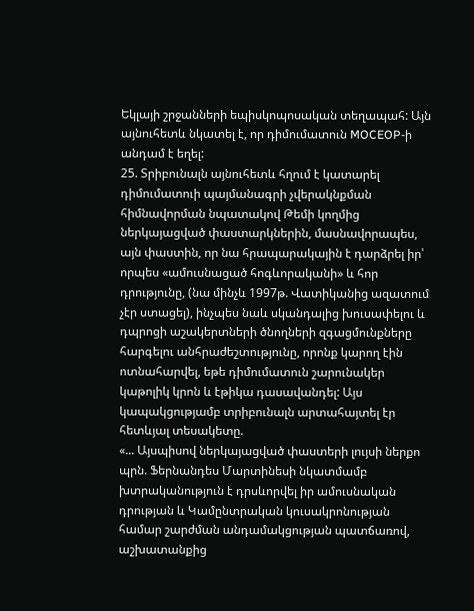Եկլայի շրջանների եպիսկոպոսական տեղապահ: Այն այնուհետև նկատել է, որ դիմումատուն MOCEOP-ի անդամ է եղել:
25. Տրիբունալն այնուհետև հղում է կատարել դիմումատուի պայմանագրի չվերակնքման հիմնավորման նպատակով Թեմի կողմից ներկայացված փաստարկներին, մասնավորապես, այն փաստին, որ նա հրապարակային է դարձրել իր՝ որպես «ամուսնացած հոգևորականի» և հոր դրությունը, (նա մինչև 1997թ. Վատիկանից ազատում չէր ստացել), ինչպես նաև սկանդալից խուսափելու և դպրոցի աշակերտների ծնողների զգացմունքները հարգելու անհրաժեշտությունը, որոնք կարող էին ոտնահարվել, եթե դիմումատուն շարունակեր կաթոլիկ կրոն և էթիկա դասավանդել: Այս կապակցությամբ տրիբունալն արտահայտել էր հետևյալ տեսակետը.
«... Այսպիսով ներկայացված փաստերի լույսի ներքո պրն. Ֆերնանդես Մարտինեսի նկատմամբ խտրականություն է դրսևորվել իր ամուսնական դրության և Կամընտրական կուսակրոնության համար շարժման անդամակցության պատճառով, աշխատանքից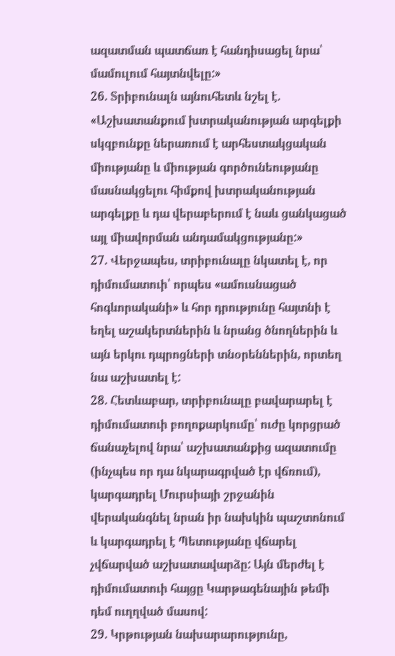ազատման պատճառ է հանդիսացել նրա՝ մամուլում հայտնվելը:»
26. Տրիբունալն այնուհետև նշել է.
«Աշխատանքում խտրականության արգելքի սկզբունքը ներառում է արհեստակցական միությանը և միության գործունեությանը մասնակցելու հիմքով խտրականության արգելքը և դա վերաբերում է նաև ցանկացած այլ միավորման անդամակցությանը:»
27. Վերջապես, տրիբունալը նկատել է, որ դիմումատուի՝ որպես «ամուսնացած հոգևորականի» և հոր դրությունը հայտնի է եղել աշակերտներին և նրանց ծնողներին և այն երկու դպրոցների տնօրեններին, որտեղ նա աշխատել է:
28. Հետևաբար, տրիբունալը բավարարել է դիմումատուի բողոքարկումը՝ ուժը կորցրած ճանաչելով նրա՝ աշխատանքից ազատումը (ինչպես որ դա նկարագրված էր վճռում), կարգադրել Մուրսիայի շրջանին վերականգնել նրան իր նախկին պաշտոնում և կարգադրել է Պետությանը վճարել չվճարված աշխատավարձը: Այն մերժել է դիմումատուի հայցը Կարթագենային թեմի դեմ ուղղված մասով:
29. Կրթության նախարարությունը,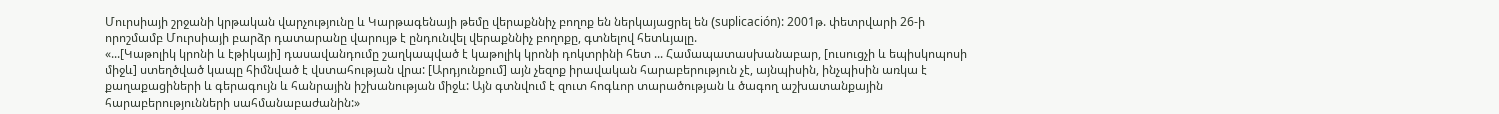Մուրսիայի շրջանի կրթական վարչությունը և Կարթագենայի թեմը վերաքննիչ բողոք են ներկայացրել են (suplicación): 2001թ. փետրվարի 26-ի որոշմամբ Մուրսիայի բարձր դատարանը վարույթ է ընդունվել վերաքննիչ բողոքը, գտնելով հետևյալը.
«...[Կաթոլիկ կրոնի և էթիկայի] դասավանդումը շաղկապված է կաթոլիկ կրոնի դոկտրինի հետ ... Համապատասխանաբար, [ուսուցչի և եպիսկոպոսի միջև] ստեղծված կապը հիմնված է վստահության վրա: [Արդյունքում] այն չեզոք իրավական հարաբերություն չէ, այնպիսին, ինչպիսին առկա է քաղաքացիների և գերագույն և հանրային իշխանության միջև: Այն գտնվում է զուտ հոգևոր տարածության և ծագող աշխատանքային հարաբերությունների սահմանաբաժանին:»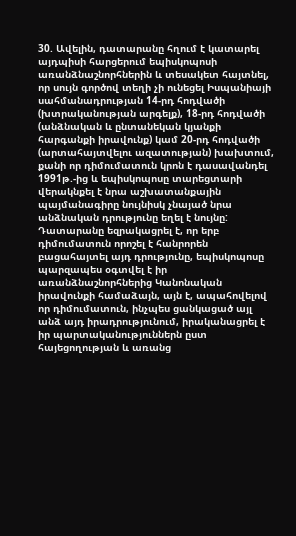30. Ավելին, դատարանը հղում է կատարել այդպիսի հարցերում եպիսկոպոսի առանձնաշնորհներին և տեսակետ հայտնել, որ սույն գործով տեղի չի ունեցել Իսպանիայի սահմանադրության 14-րդ հոդվածի (խտրականության արգելք), 18-րդ հոդվածի (անձնական և ընտանեկան կյանքի հարգանքի իրավունք) կամ 20-րդ հոդվածի (արտահայտվելու ազատության) խախտում, քանի որ դիմումատուն կրոն է դասավանդել 1991թ.-ից և եպիսկոպոսը տարեցտարի վերակնքել է նրա աշխատանքային պայմանագիրը նույնիսկ չնայած նրա անձնական դրությունը եղել է նույնը: Դատարանը եզրակացրել է, որ երբ դիմումատուն որոշել է հանրորեն բացահայտել այդ դրությունը, եպիսկոպոսը պարզապես օգտվել է իր առանձնաշնորհներից Կանոնական իրավունքի համաձայն, այն է, ապահովելով որ դիմումատուն, ինչպես ցանկացած այլ անձ այդ իրադրությունում, իրականացրել է իր պարտականություններն ըստ հայեցողության և առանց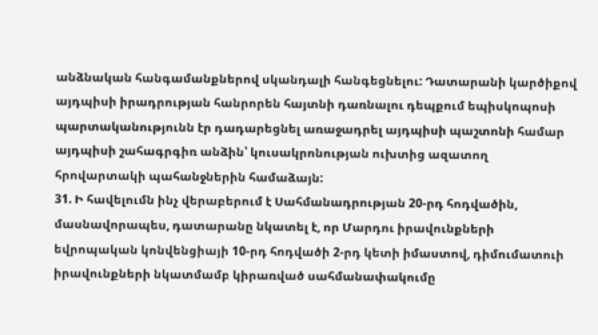անձնական հանգամանքներով սկանդալի հանգեցնելու: Դատարանի կարծիքով այդպիսի իրադրության հանրորեն հայտնի դառնալու դեպքում եպիսկոպոսի պարտականությունն էր դադարեցնել առաջադրել այդպիսի պաշտոնի համար այդպիսի շահագրգիռ անձին՝ կուսակրոնության ուխտից ազատող հրովարտակի պահանջներին համաձայն:
31. Ի հավելումն ինչ վերաբերում է Սահմանադրության 20-րդ հոդվածին, մասնավորապես, դատարանը նկատել է, որ Մարդու իրավունքների եվրոպական կոնվենցիայի 10-րդ հոդվածի 2-րդ կետի իմաստով, դիմումատուի իրավունքների նկատմամբ կիրառված սահմանափակումը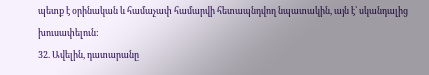պետք է օրինական և համաչափ համարվի հետապնդվող նպատակին, այն է՝ սկանդալից խուսափելուն:
32. Ավելին, դատարանը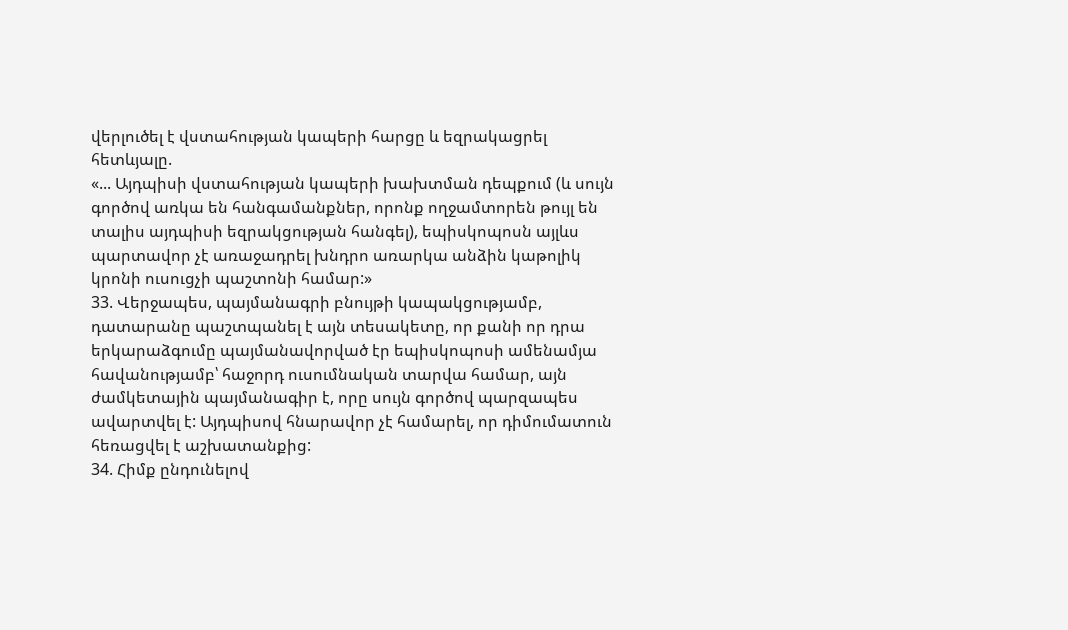վերլուծել է վստահության կապերի հարցը և եզրակացրել հետևյալը.
«... Այդպիսի վստահության կապերի խախտման դեպքում (և սույն գործով առկա են հանգամանքներ, որոնք ողջամտորեն թույլ են տալիս այդպիսի եզրակցության հանգել), եպիսկոպոսն այլևս պարտավոր չէ առաջադրել խնդրո առարկա անձին կաթոլիկ կրոնի ուսուցչի պաշտոնի համար:»
33. Վերջապես, պայմանագրի բնույթի կապակցությամբ, դատարանը պաշտպանել է այն տեսակետը, որ քանի որ դրա երկարաձգումը պայմանավորված էր եպիսկոպոսի ամենամյա հավանությամբ՝ հաջորդ ուսումնական տարվա համար, այն ժամկետային պայմանագիր է, որը սույն գործով պարզապես ավարտվել է: Այդպիսով հնարավոր չէ համարել, որ դիմումատուն հեռացվել է աշխատանքից:
34. Հիմք ընդունելով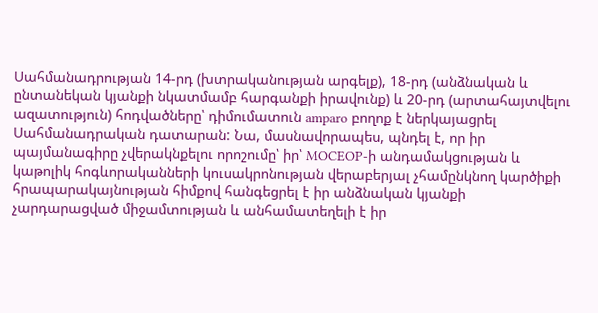Սահմանադրության 14-րդ (խտրականության արգելք), 18-րդ (անձնական և ընտանեկան կյանքի նկատմամբ հարգանքի իրավունք) և 20-րդ (արտահայտվելու ազատություն) հոդվածները՝ դիմումատուն amparo բողոք է ներկայացրել Սահմանադրական դատարան: Նա, մասնավորապես, պնդել է, որ իր պայմանագիրը չվերակնքելու որոշումը՝ իր՝ MOCEOP-ի անդամակցության և կաթոլիկ հոգևորականների կուսակրոնության վերաբերյալ չհամընկնող կարծիքի հրապարակայնության հիմքով հանգեցրել է իր անձնական կյանքի չարդարացված միջամտության և անհամատեղելի է իր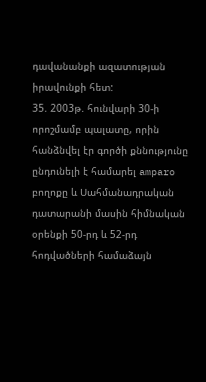դավանանքի ազատության իրավունքի հետ:
35. 2003թ. հունվարի 30-ի որոշմամբ պալատը, որին հանձնվել էր գործի քննությունը ընդունելի է համարել amparo բողոքը և Սահմանադրական դատարանի մասին հիմնական օրենքի 50-րդ և 52-րդ հոդվածների համաձայն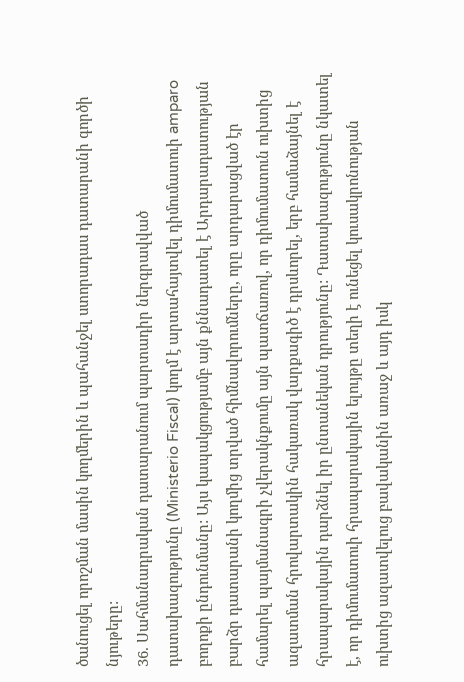ծանուցել որոշման մասին կողմերին և պահանջել ստորադաս դատարանի գործի նյութերը:
36. Սահմանադրական դատարանում պարտադիր ներգրավված դատախազությունը (Ministerio Fiscal) կողմ է արտահայտվել դիմումատուի amparo բողոքի ընդունմանը: Այս կապակցությամբ այն քննադատել է Արդարադատության բարձր դատարանի կողմից տրված հիմնավորումները, որը արդարացված էր համարել պայմանագրի չվերակնքումը այն պատճառով, որ դիմումատուն ուխտից ազատման հրովարտակին հակառակ վարքագիծ է դրսևորել, երբ համաձայնել է հրապարակային դարձնել իր ընտանեկան դրությունը: Դատախազությունը նկատել է, որ դիմումատուի հրապարակային ելույթը տեղի է ունեցել կուսակրոնության ուխտից ազատվելուց բավականին առաջ և այդ իսկ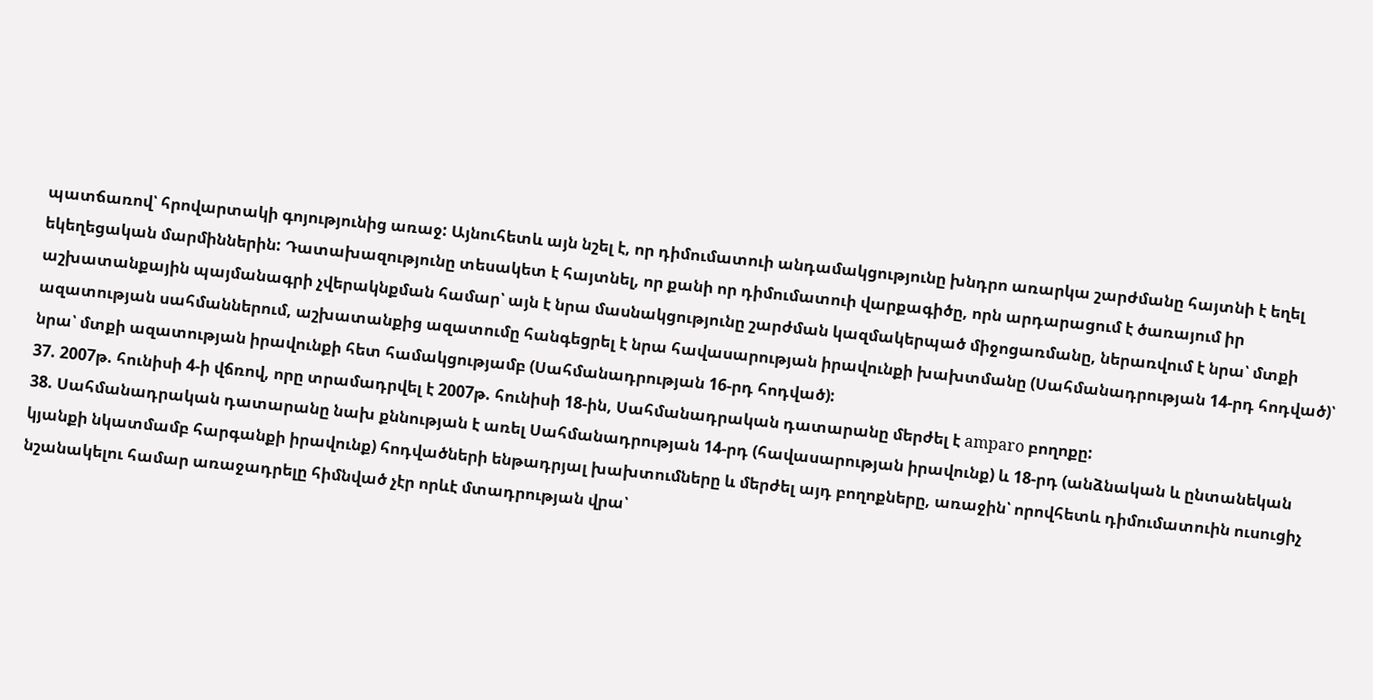պատճառով՝ հրովարտակի գոյությունից առաջ: Այնուհետև այն նշել է, որ դիմումատուի անդամակցությունը խնդրո առարկա շարժմանը հայտնի է եղել եկեղեցական մարմիններին: Դատախազությունը տեսակետ է հայտնել, որ քանի որ դիմումատուի վարքագիծը, որն արդարացում է ծառայում իր աշխատանքային պայմանագրի չվերակնքման համար՝ այն է նրա մասնակցությունը շարժման կազմակերպած միջոցառմանը, ներառվում է նրա՝ մտքի ազատության սահմաններում, աշխատանքից ազատումը հանգեցրել է նրա հավասարության իրավունքի խախտմանը (Սահմանադրության 14-րդ հոդված)՝ նրա՝ մտքի ազատության իրավունքի հետ համակցությամբ (Սահմանադրության 16-րդ հոդված):
37. 2007թ. հունիսի 4-ի վճռով, որը տրամադրվել է 2007թ. հունիսի 18-ին, Սահմանադրական դատարանը մերժել է amparo բողոքը:
38. Սահմանադրական դատարանը նախ քննության է առել Սահմանադրության 14-րդ (հավասարության իրավունք) և 18-րդ (անձնական և ընտանեկան կյանքի նկատմամբ հարգանքի իրավունք) հոդվածների ենթադրյալ խախտումները և մերժել այդ բողոքները, առաջին՝ որովհետև դիմումատուին ուսուցիչ նշանակելու համար առաջադրելը հիմնված չէր որևէ մտադրության վրա՝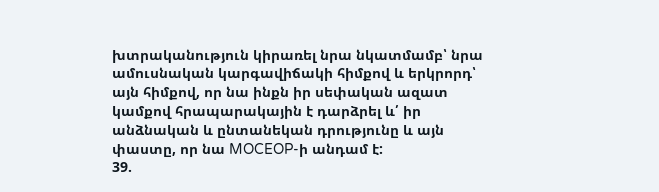խտրականություն կիրառել նրա նկատմամբ՝ նրա ամուսնական կարգավիճակի հիմքով և երկրորդ՝ այն հիմքով, որ նա ինքն իր սեփական ազատ կամքով հրապարակային է դարձրել և՛ իր անձնական և ընտանեկան դրությունը և այն փաստը, որ նա MOCEOP-ի անդամ է:
39.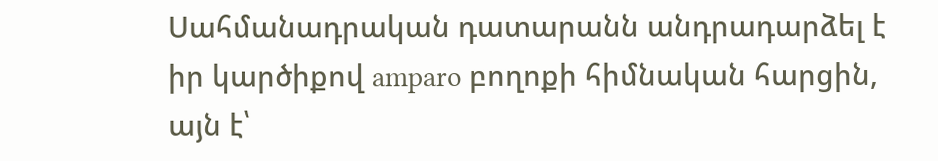Սահմանադրական դատարանն անդրադարձել է իր կարծիքով amparo բողոքի հիմնական հարցին, այն է՝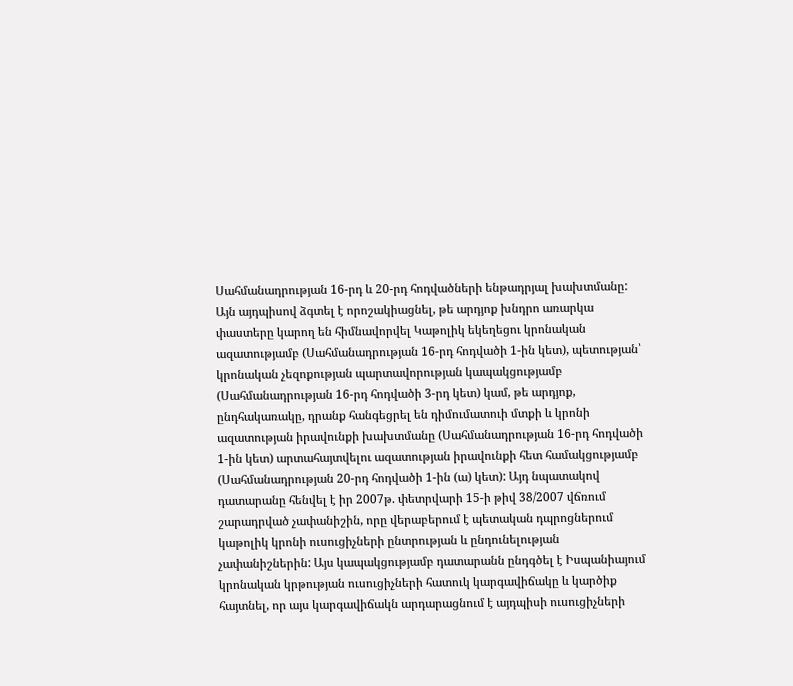Սահմանադրության 16-րդ և 20-րդ հոդվածների ենթադրյալ խախտմանը: Այն այդպիսով ձգտել է որոշակիացնել, թե արդյոք խնդրո առարկա փաստերը կարող են հիմնավորվել Կաթոլիկ եկեղեցու կրոնական ազատությամբ (Սահմանադրության 16-րդ հոդվածի 1-ին կետ), պետության՝ կրոնական չեզոքության պարտավորության կապակցությամբ (Սահմանադրության 16-րդ հոդվածի 3-րդ կետ) կամ, թե արդյոք, ընդհակառակը, դրանք հանգեցրել են դիմումատուի մտքի և կրոնի ազատության իրավունքի խախտմանը (Սահմանադրության 16-րդ հոդվածի 1-ին կետ) արտահայտվելու ազատության իրավունքի հետ համակցությամբ (Սահմանադրության 20-րդ հոդվածի 1-ին (ա) կետ): Այդ նպատակով դատարանը հենվել է իր 2007թ. փետրվարի 15-ի թիվ 38/2007 վճռում շարադրված չափանիշին, որը վերաբերում է պետական դպրոցներում կաթոլիկ կրոնի ուսուցիչների ընտրության և ընդունելության չափանիշներին: Այս կապակցությամբ դատարանն ընդգծել է Իսպանիայում կրոնական կրթության ուսուցիչների հատուկ կարգավիճակը և կարծիք հայտնել, որ այս կարգավիճակն արդարացնում է այդպիսի ուսուցիչների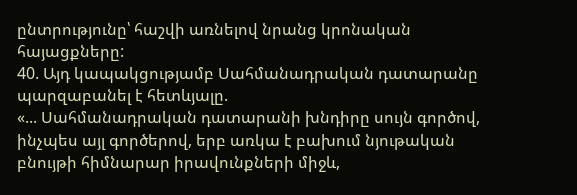ընտրությունը՝ հաշվի առնելով նրանց կրոնական հայացքները:
40. Այդ կապակցությամբ Սահմանադրական դատարանը պարզաբանել է հետևյալը.
«... Սահմանադրական դատարանի խնդիրը սույն գործով, ինչպես այլ գործերով, երբ առկա է բախում նյութական բնույթի հիմնարար իրավունքների միջև,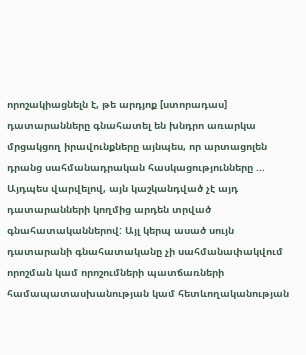որոշակիացնելն է, թե արդյոք [ստորադաս] դատարանները գնահատել են խնդրո առարկա մրցակցող իրավունքները այնպես, որ արտացոլեն դրանց սահմանադրական հասկացությունները ... Այդպես վարվելով, այն կաշկանդված չէ այդ դատարանների կողմից արդեն տրված գնահատականներով: Այլ կերպ ասած սույն դատարանի գնահատականը չի սահմանափակվում որոշման կամ որոշումների պատճառների համապատասխանության կամ հետևողականության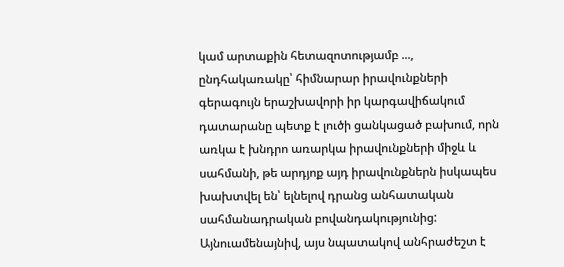կամ արտաքին հետազոտությամբ ..., ընդհակառակը՝ հիմնարար իրավունքների գերագույն երաշխավորի իր կարգավիճակում դատարանը պետք է լուծի ցանկացած բախում, որն առկա է խնդրո առարկա իրավունքների միջև և սահմանի, թե արդյոք այդ իրավունքներն իսկապես խախտվել են՝ ելնելով դրանց անհատական սահմանադրական բովանդակությունից: Այնուամենայնիվ, այս նպատակով անհրաժեշտ է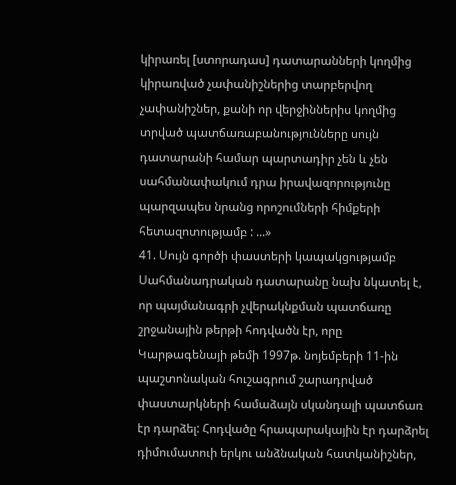կիրառել [ստորադաս] դատարանների կողմից կիրառված չափանիշներից տարբերվող չափանիշներ, քանի որ վերջիններիս կողմից տրված պատճառաբանությունները սույն դատարանի համար պարտադիր չեն և չեն սահմանափակում դրա իրավազորությունը պարզապես նրանց որոշումների հիմքերի հետազոտությամբ : ...»
41. Սույն գործի փաստերի կապակցությամբ Սահմանադրական դատարանը նախ նկատել է, որ պայմանագրի չվերակնքման պատճառը շրջանային թերթի հոդվածն էր, որը Կարթագենայի թեմի 1997թ. նոյեմբերի 11-ին պաշտոնական հուշագրում շարադրված փաստարկների համաձայն սկանդալի պատճառ էր դարձել: Հոդվածը հրապարակային էր դարձրել դիմումատուի երկու անձնական հատկանիշներ,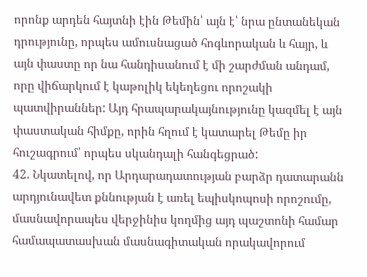որոնք արդեն հայտնի էին Թեմին՝ այն է՝ նրա ընտանեկան դրությունը, որպես ամուսնացած հոգևորական և հայր, և այն փաստը որ նա հանդիսանում է մի շարժման անդամ, որը վիճարկում է կաթոլիկ եկեղեցու որոշակի պատվիրաններ: Այդ հրապարակայնությունը կազմել է այն փաստական հիմքը, որին հղում է կատարել Թեմը իր հուշագրում՝ որպես սկանդալի հանգեցրած:
42. Նկատելով, որ Արդարադատության բարձր դատարանն արդյունավետ քննության է առել եպիսկոպոսի որոշումը, մասնավորապես վերջինիս կողմից այդ պաշտոնի համար համապատասխան մասնագիտական որակավորում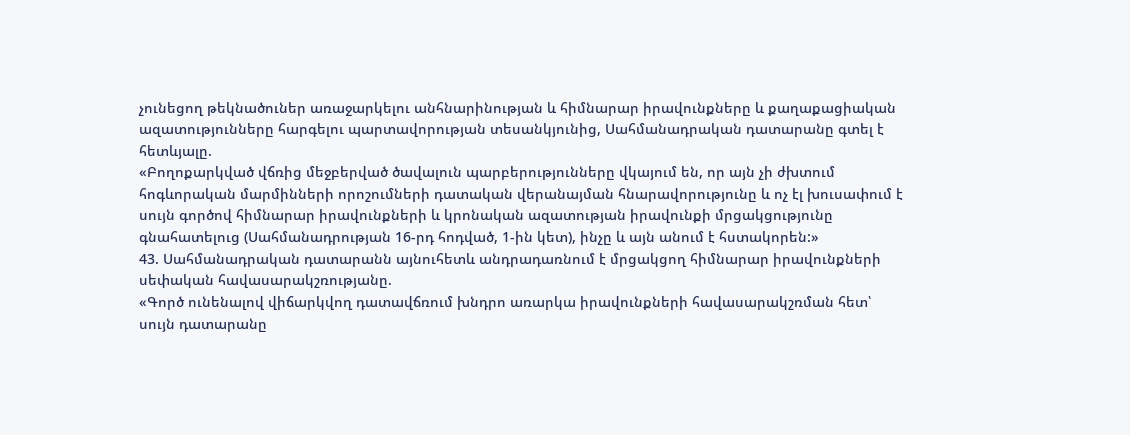չունեցող թեկնածուներ առաջարկելու անհնարինության և հիմնարար իրավունքները և քաղաքացիական ազատությունները հարգելու պարտավորության տեսանկյունից, Սահմանադրական դատարանը գտել է հետևյալը.
«Բողոքարկված վճռից մեջբերված ծավալուն պարբերությունները վկայում են, որ այն չի ժխտում հոգևորական մարմինների որոշումների դատական վերանայման հնարավորությունը և ոչ էլ խուսափում է սույն գործով հիմնարար իրավունքների և կրոնական ազատության իրավունքի մրցակցությունը գնահատելուց (Սահմանադրության 16-րդ հոդված, 1-ին կետ), ինչը և այն անում է հստակորեն:»
43. Սահմանադրական դատարանն այնուհետև անդրադառնում է մրցակցող հիմնարար իրավունքների սեփական հավասարակշռությանը.
«Գործ ունենալով վիճարկվող դատավճռում խնդրո առարկա իրավունքների հավասարակշռման հետ՝ սույն դատարանը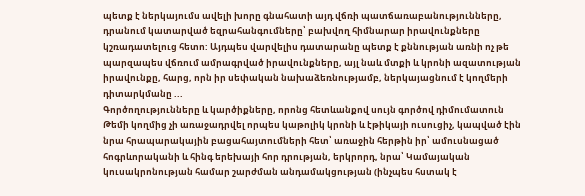պետք է ներկայումս ավելի խորը գնահատի այդ վճռի պատճառաբանությունները, դրանում կատարված եզրահանգումները՝ բախվող հիմնարար իրավունքները կշռադատելուց հետո: Այդպես վարվելիս դատարանը պետք է քննության առնի ոչ թե պարզապես վճռում ամրագրված իրավունքները, այլ նաև մտքի և կրոնի ազատության իրավունքը, հարց, որն իր սեփական նախաձեռնությամբ, ներկայացնում է կողմերի դիտարկմանը ...
Գործողությունները և կարծիքները, որոնց հետևանքով սույն գործով դիմումատուն Թեմի կողմից չի առաջադրվել որպես կաթոլիկ կրոնի և էթիկայի ուսուցիչ, կապված էին նրա հրապարակային բացահայտումների հետ՝ առաջին հերթին իր՝ ամուսնացած հոգրևորականի և հինգ երեխայի հոր դրության, երկրորդ, նրա՝ Կամայական կուսակրոնության համար շարժման անդամակցության (ինչպես հստակ է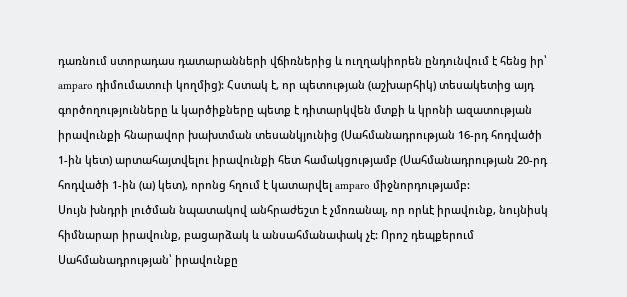դառնում ստորադաս դատարանների վճիռներից և ուղղակիորեն ընդունվում է հենց իր՝ amparo դիմումատուի կողմից): Հստակ է, որ պետության (աշխարհիկ) տեսակետից այդ գործողությունները և կարծիքները պետք է դիտարկվեն մտքի և կրոնի ազատության իրավունքի հնարավոր խախտման տեսանկյունից (Սահմանադրության 16-րդ հոդվածի 1-ին կետ) արտահայտվելու իրավունքի հետ համակցությամբ (Սահմանադրության 20-րդ հոդվածի 1-ին (ա) կետ), որոնց հղում է կատարվել amparo միջնորդությամբ:
Սույն խնդրի լուծման նպատակով անհրաժեշտ է չմոռանալ, որ որևէ իրավունք, նույնիսկ հիմնարար իրավունք, բացարձակ և անսահմանափակ չէ: Որոշ դեպքերում Սահմանադրության՝ իրավունքը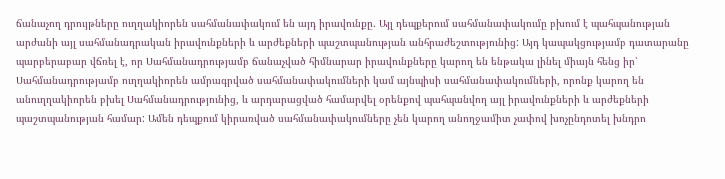ճանաչող դրույթները ուղղակիորեն սահմանափակում են այդ իրավունքը. Այլ դեպքերում սահմանափակումը բխում է պահպանության արժանի այլ սահմանադրական իրավունքների և արժեքների պաշտպանության անհրաժեշտությունից: Այդ կապակցությամբ դատարանը պարբերաբար վճռել է, որ Սահմանադրությամբ ճանաչված հիմնարար իրավունքները կարող են ենթակա լինել միայն հենց իր՝ Սահմանադրությամբ ուղղակիորեն ամրագրված սահմանափակումների կամ այնպիսի սահմանափակումների, որոնք կարող են անուղղակիորեն բխել Սահմանադրությունից, և արդարացված համարվել օրենքով պահպանվող այլ իրավունքների և արժեքների պաշտպանության համար: Ամեն դեպքում կիրառված սահմանափակումները չեն կարող անողջամիտ չափով խոչընդոտել խնդրո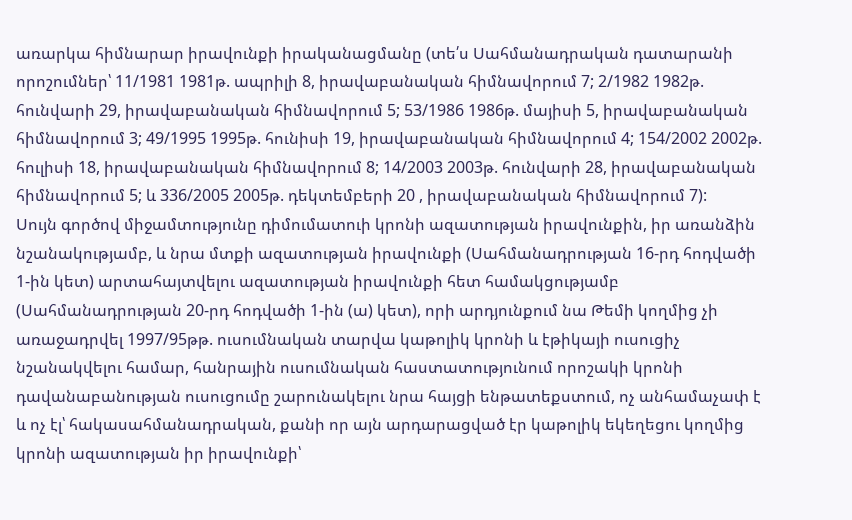առարկա հիմնարար իրավունքի իրականացմանը (տե՛ս Սահմանադրական դատարանի որոշումներ՝ 11/1981 1981թ. ապրիլի 8, իրավաբանական հիմնավորում 7; 2/1982 1982թ. հունվարի 29, իրավաբանական հիմնավորում 5; 53/1986 1986թ. մայիսի 5, իրավաբանական հիմնավորում 3; 49/1995 1995թ. հունիսի 19, իրավաբանական հիմնավորում 4; 154/2002 2002թ. հուլիսի 18, իրավաբանական հիմնավորում 8; 14/2003 2003թ. հունվարի 28, իրավաբանական հիմնավորում 5; և 336/2005 2005թ. դեկտեմբերի 20 , իրավաբանական հիմնավորում 7):
Սույն գործով միջամտությունը դիմումատուի կրոնի ազատության իրավունքին, իր առանձին նշանակությամբ, և նրա մտքի ազատության իրավունքի (Սահմանադրության 16-րդ հոդվածի 1-ին կետ) արտահայտվելու ազատության իրավունքի հետ համակցությամբ (Սահմանադրության 20-րդ հոդվածի 1-ին (ա) կետ), որի արդյունքում նա Թեմի կողմից չի առաջադրվել 1997/95թթ. ուսումնական տարվա կաթոլիկ կրոնի և էթիկայի ուսուցիչ նշանակվելու համար, հանրային ուսումնական հաստատությունում որոշակի կրոնի դավանաբանության ուսուցումը շարունակելու նրա հայցի ենթատեքստում, ոչ անհամաչափ է և ոչ էլ՝ հակասահմանադրական, քանի որ այն արդարացված էր կաթոլիկ եկեղեցու կողմից կրոնի ազատության իր իրավունքի՝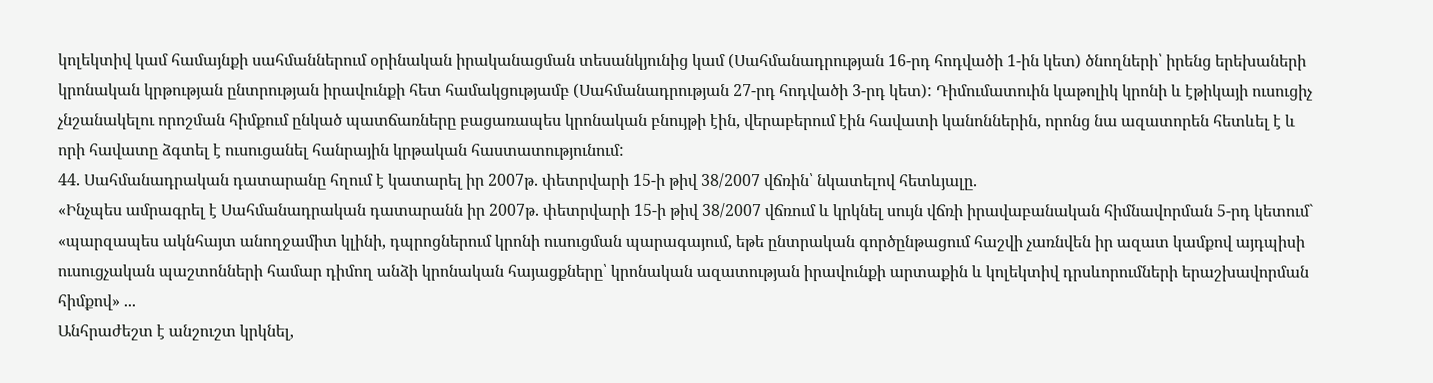կոլեկտիվ կամ համայնքի սահմաններում օրինական իրականացման տեսանկյունից կամ (Սահմանադրության 16-րդ հոդվածի 1-ին կետ) ծնողների՝ իրենց երեխաների կրոնական կրթության ընտրության իրավունքի հետ համակցությամբ (Սահմանադրության 27-րդ հոդվածի 3-րդ կետ): Դիմումատուին կաթոլիկ կրոնի և էթիկայի ուսուցիչ չնշանակելու որոշման հիմքում ընկած պատճառները բացառապես կրոնական բնույթի էին, վերաբերում էին հավատի կանոններին, որոնց նա ազատորեն հետևել է և որի հավատը ձգտել է ուսուցանել հանրային կրթական հաստատությունում:
44. Սահմանադրական դատարանը հղում է կատարել իր 2007թ. փետրվարի 15-ի թիվ 38/2007 վճռին՝ նկատելով հետևյալը.
«Ինչպես ամրագրել է Սահմանադրական դատարանն իր 2007թ. փետրվարի 15-ի թիվ 38/2007 վճռում և կրկնել սույն վճռի իրավաբանական հիմնավորման 5-րդ կետում` «պարզապես ակնհայտ անողջամիտ կլինի, դպրոցներում կրոնի ուսուցման պարագայում, եթե ընտրական գործընթացում հաշվի չառնվեն իր ազատ կամքով այդպիսի ուսուցչական պաշտոնների համար դիմող անձի կրոնական հայացքները՝ կրոնական ազատության իրավունքի արտաքին և կոլեկտիվ դրսևորումների երաշխավորման հիմքով» ...
Անհրաժեշտ է անշուշտ կրկնել,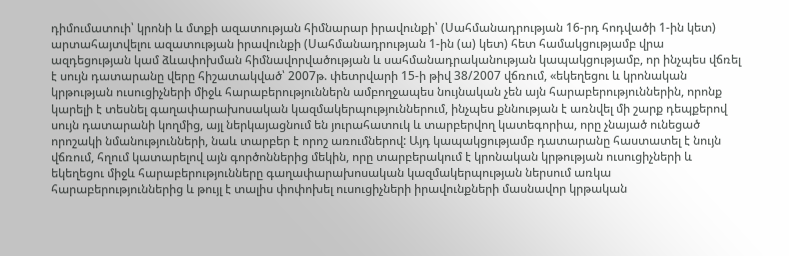դիմումատուի՝ կրոնի և մտքի ազատության հիմնարար իրավունքի՝ (Սահմանադրության 16-րդ հոդվածի 1-ին կետ) արտահայտվելու ազատության իրավունքի (Սահմանադրության 1-ին (ա) կետ) հետ համակցությամբ վրա ազդեցության կամ ձևափոխման հիմնավորվածության և սահմանադրականության կապակցությամբ, որ ինչպես վճռել է սույն դատարանը վերը հիշատակված՝ 2007թ. փետրվարի 15-ի թիվ 38/2007 վճռում, «եկեղեցու և կրոնական կրթության ուսուցիչների միջև հարաբերություններն ամբողջապես նույնական չեն այն հարաբերություններին, որոնք կարելի է տեսնել գաղափարախոսական կազմակերպություններում, ինչպես քննության է առնվել մի շարք դեպքերով սույն դատարանի կողմից, այլ ներկայացնում են յուրահատուկ և տարբերվող կատեգորիա, որը չնայած ունեցած որոշակի նմանությունների, նաև տարբեր է որոշ առումներով: Այդ կապակցությամբ դատարանը հաստատել է նույն վճռում, հղում կատարելով այն գործոններից մեկին, որը տարբերակում է կրոնական կրթության ուսուցիչների և եկեղեցու միջև հարաբերությունները գաղափարախոսական կազմակերպության ներսում առկա հարաբերություններից և թույլ է տալիս փոփոխել ուսուցիչների իրավունքների մասնավոր կրթական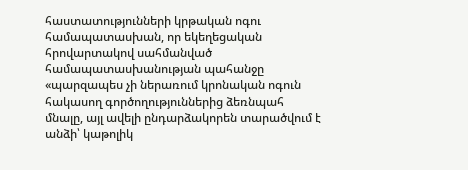հաստատությունների կրթական ոգու համապատասխան, որ եկեղեցական հրովարտակով սահմանված համապատասխանության պահանջը «պարզապես չի ներառում կրոնական ոգուն հակասող գործողություններից ձեռնպահ մնալը, այլ ավելի ընդարձակորեն տարածվում է անձի՝ կաթոլիկ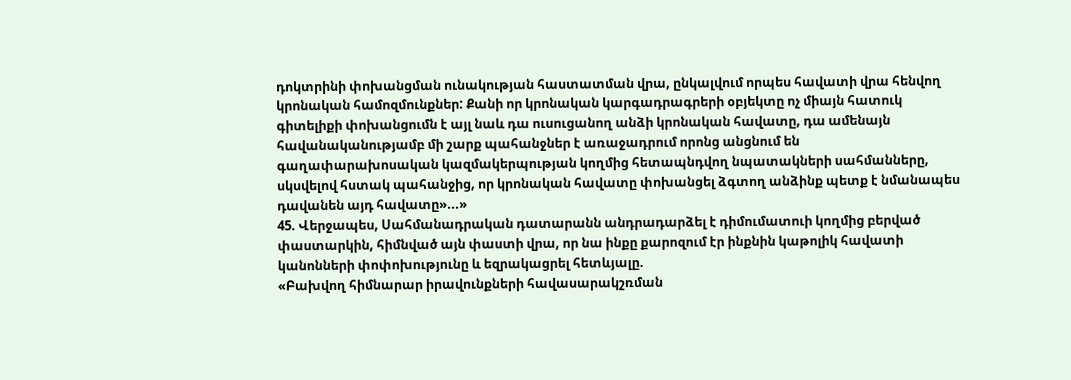դոկտրինի փոխանցման ունակության հաստատման վրա, ընկալվում որպես հավատի վրա հենվող կրոնական համոզմունքներ: Քանի որ կրոնական կարգադրագրերի օբյեկտը ոչ միայն հատուկ գիտելիքի փոխանցումն է այլ նաև դա ուսուցանող անձի կրոնական հավատը, դա ամենայն հավանականությամբ մի շարք պահանջներ է առաջադրում որոնց անցնում են գաղափարախոսական կազմակերպության կողմից հետապնդվող նպատակների սահմանները, սկսվելով հստակ պահանջից, որ կրոնական հավատը փոխանցել ձգտող անձինք պետք է նմանապես դավանեն այդ հավատը»...»
45. Վերջապես, Սահմանադրական դատարանն անդրադարձել է դիմումատուի կողմից բերված փաստարկին, հիմնված այն փաստի վրա, որ նա ինքը քարոզում էր ինքնին կաթոլիկ հավատի կանոնների փոփոխությունը և եզրակացրել հետևյալը.
«Բախվող հիմնարար իրավունքների հավասարակշռման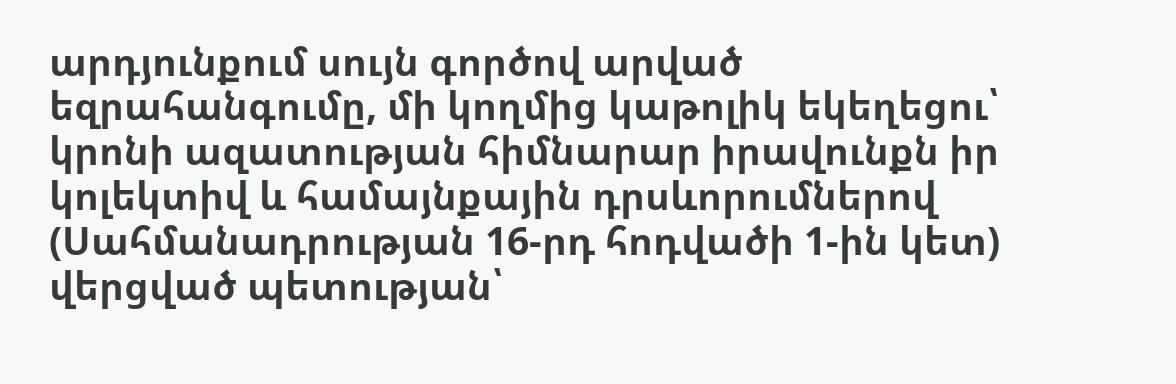արդյունքում սույն գործով արված եզրահանգումը, մի կողմից կաթոլիկ եկեղեցու՝ կրոնի ազատության հիմնարար իրավունքն իր կոլեկտիվ և համայնքային դրսևորումներով (Սահմանադրության 16-րդ հոդվածի 1-ին կետ) վերցված պետության՝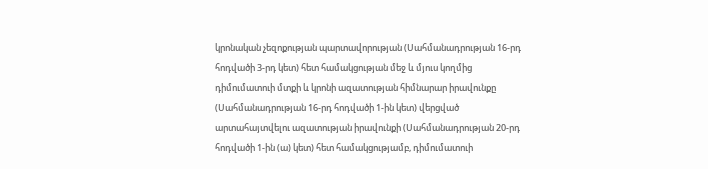կրոնական չեզոքության պարտավորության (Սահմանադրության 16-րդ հոդվածի 3-րդ կետ) հետ համակցության մեջ և մյուս կողմից դիմումատուի մտքի և կրոնի ազատության հիմնարար իրավունքը (Սահմանադրության 16-րդ հոդվածի 1-ին կետ) վերցված արտահայտվելու ազատության իրավունքի (Սահմանադրության 20-րդ հոդվածի 1-ին (ա) կետ) հետ համակցությամբ, դիմումատուի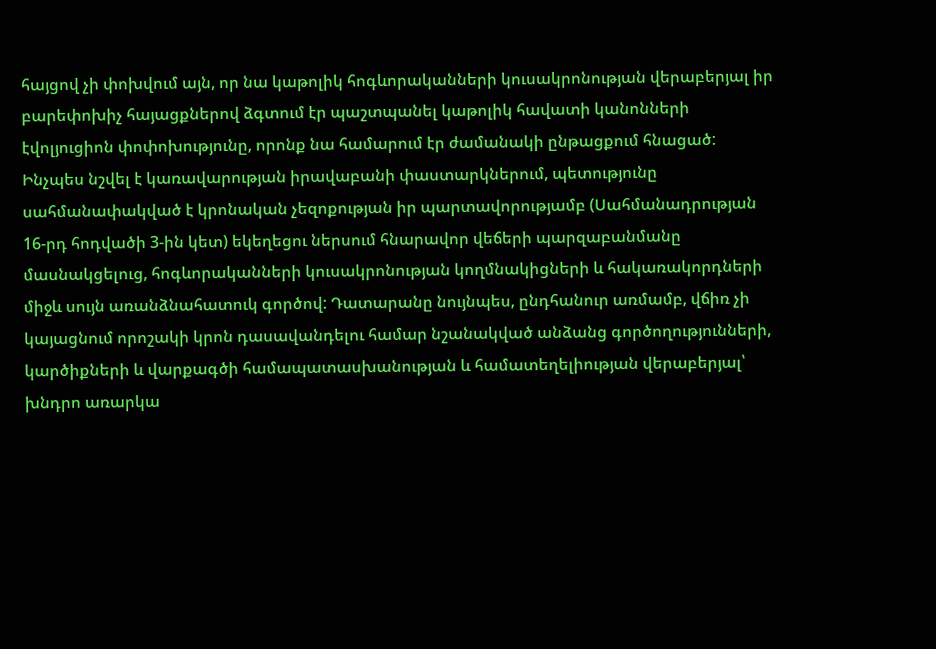հայցով չի փոխվում այն, որ նա կաթոլիկ հոգևորականների կուսակրոնության վերաբերյալ իր բարեփոխիչ հայացքներով ձգտում էր պաշտպանել կաթոլիկ հավատի կանոնների էվոլյուցիոն փոփոխությունը, որոնք նա համարում էր ժամանակի ընթացքում հնացած: Ինչպես նշվել է կառավարության իրավաբանի փաստարկներում, պետությունը սահմանափակված է կրոնական չեզոքության իր պարտավորությամբ (Սահմանադրության 16-րդ հոդվածի 3-ին կետ) եկեղեցու ներսում հնարավոր վեճերի պարզաբանմանը մասնակցելուց, հոգևորականների կուսակրոնության կողմնակիցների և հակառակորդների միջև սույն առանձնահատուկ գործով: Դատարանը նույնպես, ընդհանուր առմամբ, վճիռ չի կայացնում որոշակի կրոն դասավանդելու համար նշանակված անձանց գործողությունների, կարծիքների և վարքագծի համապատասխանության և համատեղելիության վերաբերյալ՝ խնդրո առարկա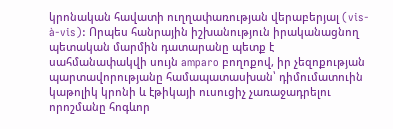կրոնական հավատի ուղղափառության վերաբերյալ (vis-à-vis): Որպես հանրային իշխանություն իրականացնող պետական մարմին դատարանը պետք է սահմանափակվի սույն amparo բողոքով, իր չեզոքության պարտավորությանը համապատասխան՝ դիմումատուին կաթոլիկ կրոնի և էթիկայի ուսուցիչ չառաջադրելու որոշմանը հոգևոր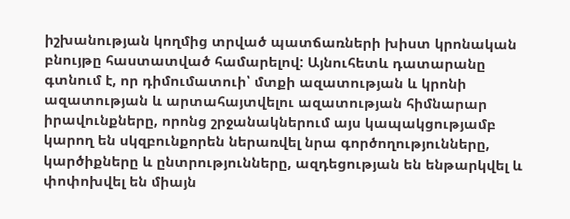իշխանության կողմից տրված պատճառների խիստ կրոնական բնույթը հաստատված համարելով: Այնուհետև դատարանը գտնում է, որ դիմումատուի՝ մտքի ազատության և կրոնի ազատության և արտահայտվելու ազատության հիմնարար իրավունքները, որոնց շրջանակներում այս կապակցությամբ կարող են սկզբունքորեն ներառվել նրա գործողությունները, կարծիքները և ընտրությունները, ազդեցության են ենթարկվել և փոփոխվել են միայն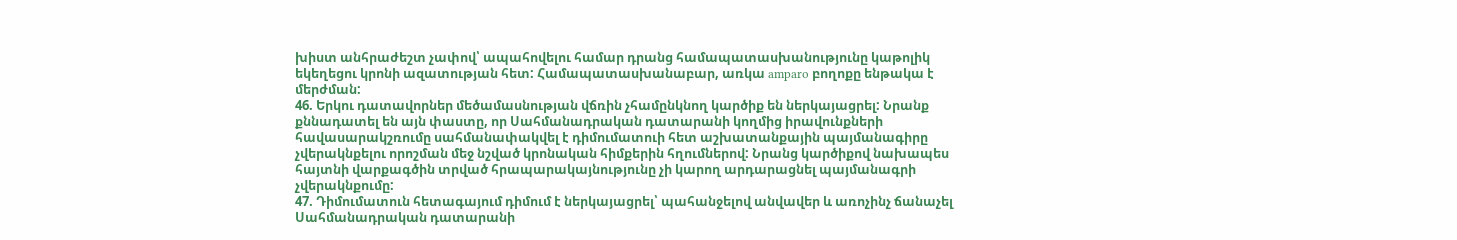խիստ անհրաժեշտ չափով՝ ապահովելու համար դրանց համապատասխանությունը կաթոլիկ եկեղեցու կրոնի ազատության հետ: Համապատասխանաբար, առկա amparo բողոքը ենթակա է մերժման:
46. Երկու դատավորներ մեծամասնության վճռին չհամընկնող կարծիք են ներկայացրել: Նրանք քննադատել են այն փաստը, որ Սահմանադրական դատարանի կողմից իրավունքների հավասարակշռումը սահմանափակվել է դիմումատուի հետ աշխատանքային պայմանագիրը չվերակնքելու որոշման մեջ նշված կրոնական հիմքերին հղումներով: Նրանց կարծիքով նախապես հայտնի վարքագծին տրված հրապարակայնությունը չի կարող արդարացնել պայմանագրի չվերակնքումը:
47. Դիմումատուն հետագայում դիմում է ներկայացրել՝ պահանջելով անվավեր և առոչինչ ճանաչել Սահմանադրական դատարանի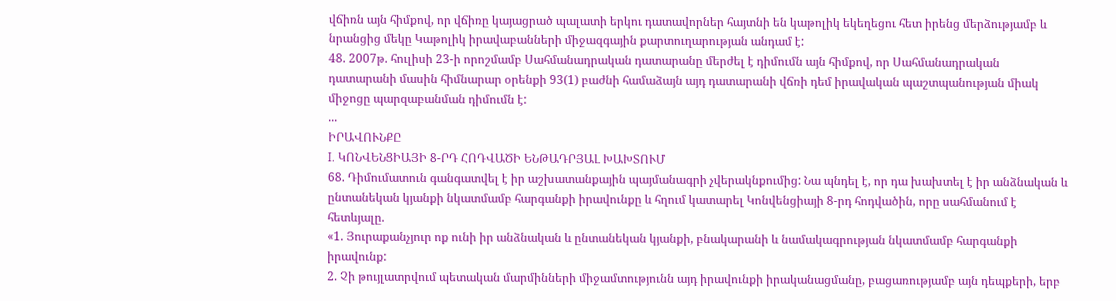վճիռն այն հիմքով, որ վճիռը կայացրած պալատի երկու դատավորներ հայտնի են կաթոլիկ եկեղեցու հետ իրենց մերձությամբ և նրանցից մեկը Կաթոլիկ իրավաբանների միջազգային քարտուղարության անդամ է:
48. 2007թ. հուլիսի 23-ի որոշմամբ Սահմանադրական դատարանը մերժել է դիմումն այն հիմքով, որ Սահմանադրական դատարանի մասին հիմնարար օրենքի 93(1) բաժնի համաձայն այդ դատարանի վճռի դեմ իրավական պաշտպանության միակ միջոցը պարզաբանման դիմումն է:
...
ԻՐԱՎՈՒՆՔԸ
I. ԿՈՆՎԵՆՑԻԱՅԻ 8-ՐԴ ՀՈԴՎԱԾԻ ԵՆԹԱԴՐՅԱԼ ԽԱԽՏՈՒՄ
68. Դիմումատուն գանգատվել է իր աշխատանքային պայմանագրի չվերակնքումից: Նա պնդել է, որ դա խախտել է իր անձնական և ընտանեկան կյանքի նկատմամբ հարգանքի իրավունքը և հղում կատարել Կոնվենցիայի 8-րդ հոդվածին, որը սահմանում է հետևյալը.
«1. Յուրաքանչյուր ոք ունի իր անձնական և ընտանեկան կյանքի, բնակարանի և նամակագրության նկատմամբ հարգանքի իրավունք:
2. Չի թույլատրվում պետական մարմինների միջամտությունն այդ իրավունքի իրականացմանը, բացառությամբ այն դեպքերի, երբ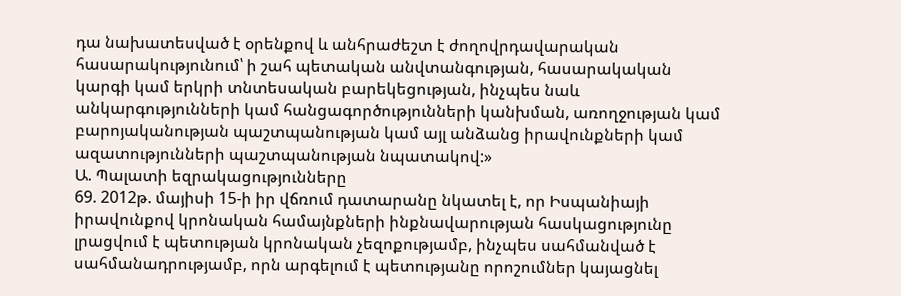դա նախատեսված է օրենքով և անհրաժեշտ է ժողովրդավարական հասարակությունում՝ ի շահ պետական անվտանգության, հասարակական կարգի կամ երկրի տնտեսական բարեկեցության, ինչպես նաև անկարգությունների կամ հանցագործությունների կանխման, առողջության կամ բարոյականության պաշտպանության կամ այլ անձանց իրավունքների կամ ազատությունների պաշտպանության նպատակով:»
Ա. Պալատի եզրակացությունները
69. 2012թ. մայիսի 15-ի իր վճռում դատարանը նկատել է, որ Իսպանիայի իրավունքով կրոնական համայնքների ինքնավարության հասկացությունը լրացվում է պետության կրոնական չեզոքությամբ, ինչպես սահմանված է սահմանադրությամբ, որն արգելում է պետությանը որոշումներ կայացնել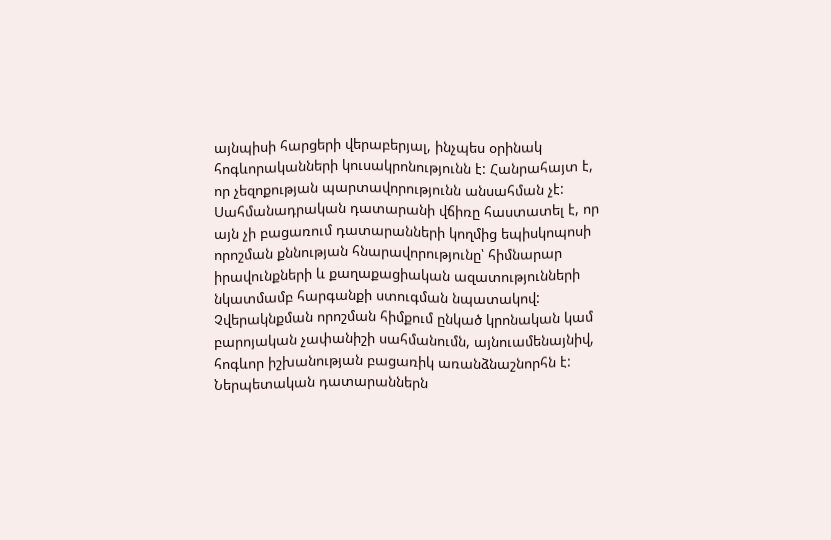այնպիսի հարցերի վերաբերյալ, ինչպես օրինակ հոգևորականների կուսակրոնությունն է: Հանրահայտ է, որ չեզոքության պարտավորությունն անսահման չէ: Սահմանադրական դատարանի վճիռը հաստատել է, որ այն չի բացառում դատարանների կողմից եպիսկոպոսի որոշման քննության հնարավորությունը՝ հիմնարար իրավունքների և քաղաքացիական ազատությունների նկատմամբ հարգանքի ստուգման նպատակով: Չվերակնքման որոշման հիմքում ընկած կրոնական կամ բարոյական չափանիշի սահմանումն, այնուամենայնիվ, հոգևոր իշխանության բացառիկ առանձնաշնորհն է: Ներպետական դատարաններն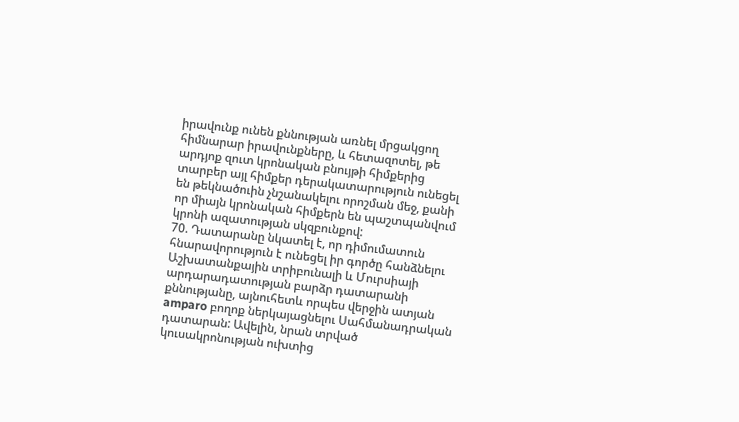իրավունք ունեն քննության առնել մրցակցող հիմնարար իրավունքները, և հետազոտել, թե արդյոք զուտ կրոնական բնույթի հիմքերից տարբեր այլ հիմքեր դերակատարություն ունեցել են թեկնածուին չնշանակելու որոշման մեջ, քանի որ միայն կրոնական հիմքերն են պաշտպանվում կրոնի ազատության սկզբունքով:
70. Դատարանը նկատել է, որ դիմումատուն հնարավորություն է ունեցել իր գործը հանձնելու Աշխատանքային տրիբունալի և Մուրսիայի արդարադատության բարձր դատարանի քննությանը, այնուհետև որպես վերջին ատյան amparo բողոք ներկայացնելու Սահմանադրական դատարան: Ավելին, նրան տրված կուսակրոնության ուխտից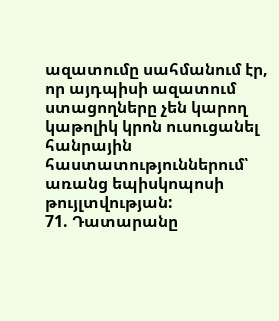ազատումը սահմանում էր, որ այդպիսի ազատում ստացողները չեն կարող կաթոլիկ կրոն ուսուցանել հանրային հաստատություններում՝ առանց եպիսկոպոսի թույլտվության:
71. Դատարանը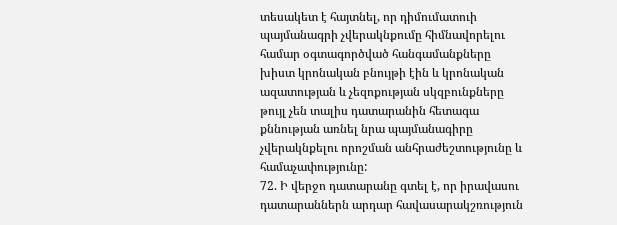տեսակետ է հայտնել, որ դիմումատուի պայմանագրի չվերակնքումը հիմնավորելու համար օգտագործված հանգամանքները խիստ կրոնական բնույթի էին և կրոնական ազատության և չեզոքության սկզբունքները թույլ չեն տալիս դատարանին հետագա քննության առնել նրա պայմանագիրը չվերակնքելու որոշման անհրաժեշտությունը և համաչափությունը:
72. Ի վերջո դատարանը գտել է, որ իրավասու դատարաններն արդար հավասարակշռություն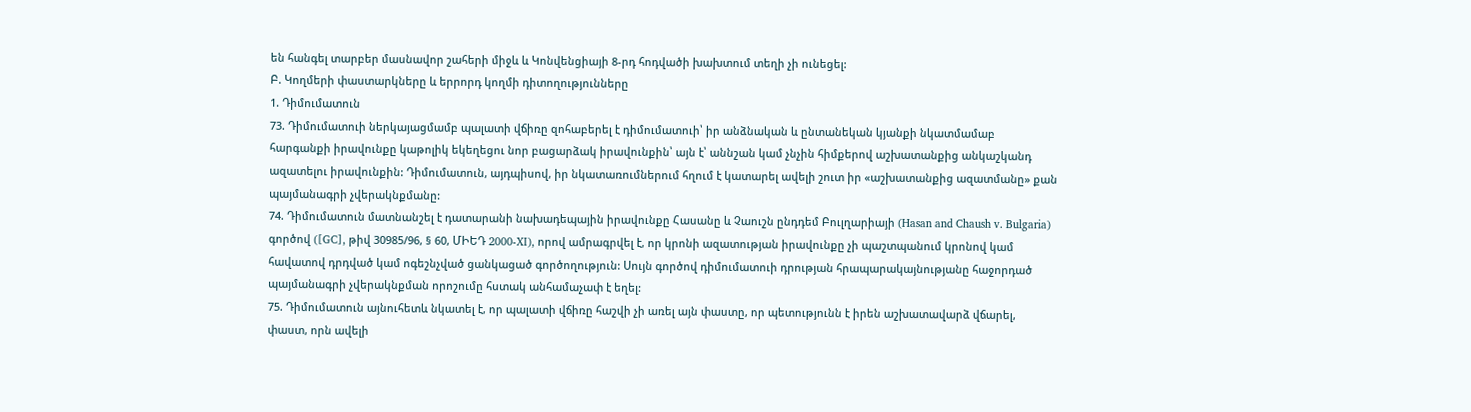են հանգել տարբեր մասնավոր շահերի միջև և Կոնվենցիայի 8-րդ հոդվածի խախտում տեղի չի ունեցել:
Բ. Կողմերի փաստարկները և երրորդ կողմի դիտողությունները
1. Դիմումատուն
73. Դիմումատուի ներկայացմամբ պալատի վճիռը զոհաբերել է դիմումատուի՝ իր անձնական և ընտանեկան կյանքի նկատմամաբ հարգանքի իրավունքը կաթոլիկ եկեղեցու նոր բացարձակ իրավունքին՝ այն է՝ աննշան կամ չնչին հիմքերով աշխատանքից անկաշկանդ ազատելու իրավունքին: Դիմումատուն, այդպիսով, իր նկատառումներում հղում է կատարել ավելի շուտ իր «աշխատանքից ազատմանը» քան պայմանագրի չվերակնքմանը:
74. Դիմումատուն մատնանշել է դատարանի նախադեպային իրավունքը Հասանը և Չաուշն ընդդեմ Բուլղարիայի (Hasan and Chaush v. Bulgaria) գործով ([GC], թիվ 30985/96, § 60, ՄԻԵԴ 2000‑XI), որով ամրագրվել է, որ կրոնի ազատության իրավունքը չի պաշտպանում կրոնով կամ հավատով դրդված կամ ոգեշնչված ցանկացած գործողություն: Սույն գործով դիմումատուի դրության հրապարակայնությանը հաջորդած պայմանագրի չվերակնքման որոշումը հստակ անհամաչափ է եղել:
75. Դիմումատուն այնուհետև նկատել է, որ պալատի վճիռը հաշվի չի առել այն փաստը, որ պետությունն է իրեն աշխատավարձ վճարել, փաստ, որն ավելի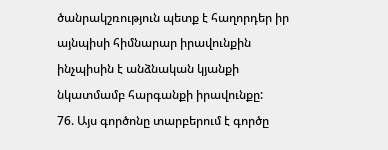ծանրակշռություն պետք է հաղորդեր իր այնպիսի հիմնարար իրավունքին ինչպիսին է անձնական կյանքի նկատմամբ հարգանքի իրավունքը:
76. Այս գործոնը տարբերում է գործը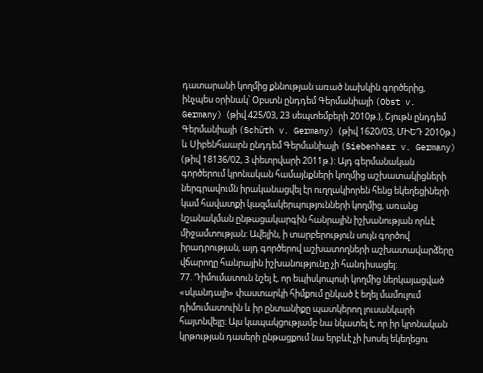դատարանի կողմից քննության առած նախկին գործերից, ինչպես օրինակ՝ Օբստն ընդդեմ Գերմանիայի (Obst v. Germany) (թիվ 425/03, 23 սեպտեմբերի 2010թ.), Շյութն ընդդեմ Գերմանիայի (Schüth v. Germany) (թիվ 1620/03, ՄԻԵԴ 2010թ.) և Սիբենհաարն ընդդեմ Գերմանիայի (Siebenhaar v. Germany) (թիվ 18136/02, 3 փետրվարի 2011թ.): Այդ գերմանական գործերում կրոնական համայնքների կողմից աշխատակիցների ներգրավումն իրականացվել էր ուղղակիորեն հենց եկեղեցիների կամ հավատքի կազմակերպությունների կողմից, առանց նշանակման ընթացակարգին հանրային իշխանության որևէ միջամտության: Ավելին, ի տարբերություն սույն գործով իրադրության, այդ գործերով աշխատողների աշխատավարձերը վճարողը հանրային իշխանությունը չի հանդիսացել:
77. Դիմումատուն նշել է, որ եպիսկոպոսի կողմից ներկայացված «սկանդալի» փաստարկի հիմքում ընկած է եղել մամուլում դիմումատուին և իր ընտանիքը պատկերող լուսանկարի հայտնվելը: Այս կապակցությամբ նա նկատել է, որ իր կրոնական կրթության դասերի ընթացքում նա երբևէ չի խոսել եկեղեցու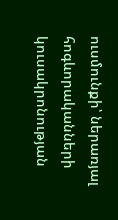ուսմունքի՝ ներառյալ հոգևորականների կուսակրոնության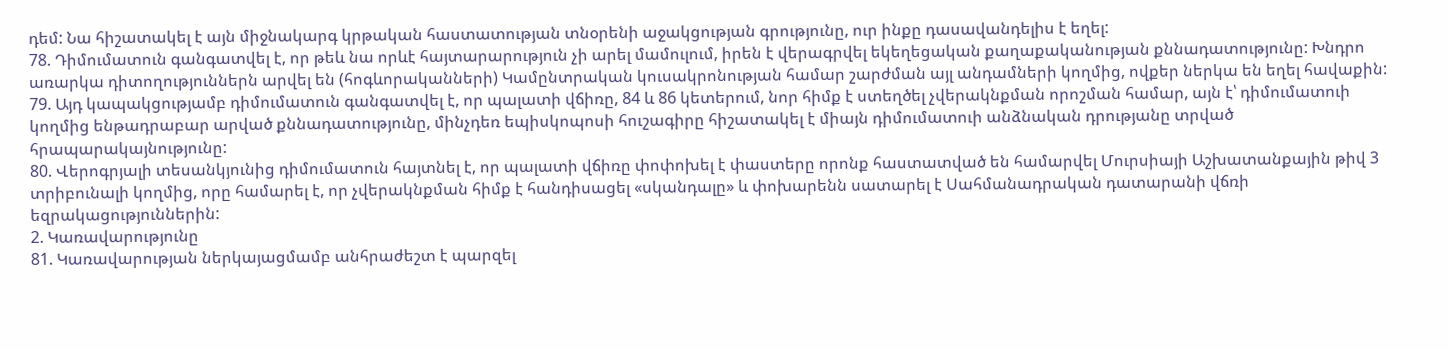դեմ: Նա հիշատակել է այն միջնակարգ կրթական հաստատության տնօրենի աջակցության գրությունը, ուր ինքը դասավանդելիս է եղել:
78. Դիմումատուն գանգատվել է, որ թեև նա որևէ հայտարարություն չի արել մամուլում, իրեն է վերագրվել եկեղեցական քաղաքականության քննադատությունը: Խնդրո առարկա դիտողություններն արվել են (հոգևորականների) Կամընտրական կուսակրոնության համար շարժման այլ անդամների կողմից, ովքեր ներկա են եղել հավաքին:
79. Այդ կապակցությամբ դիմումատուն գանգատվել է, որ պալատի վճիռը, 84 և 86 կետերում, նոր հիմք է ստեղծել չվերակնքման որոշման համար, այն է՝ դիմումատուի կողմից ենթադրաբար արված քննադատությունը, մինչդեռ եպիսկոպոսի հուշագիրը հիշատակել է միայն դիմումատուի անձնական դրությանը տրված հրապարակայնությունը:
80. Վերոգրյալի տեսանկյունից դիմումատուն հայտնել է, որ պալատի վճիռը փոփոխել է փաստերը որոնք հաստատված են համարվել Մուրսիայի Աշխատանքային թիվ 3 տրիբունալի կողմից, որը համարել է, որ չվերակնքման հիմք է հանդիսացել «սկանդալը» և փոխարենն սատարել է Սահմանադրական դատարանի վճռի եզրակացություններին:
2. Կառավարությունը
81. Կառավարության ներկայացմամբ անհրաժեշտ է պարզել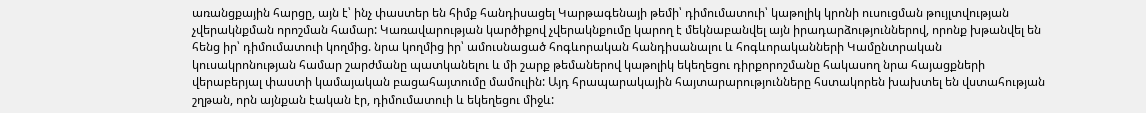առանցքային հարցը, այն է՝ ինչ փաստեր են հիմք հանդիսացել Կարթագենայի թեմի՝ դիմումատուի՝ կաթոլիկ կրոնի ուսուցման թույլտվության չվերակնքման որոշման համար: Կառավարության կարծիքով չվերակնքումը կարող է մեկնաբանվել այն իրադարձություններով, որոնք խթանվել են հենց իր՝ դիմումատուի կողմից. նրա կողմից իր՝ ամուսնացած հոգևորական հանդիսանալու և հոգևորականների Կամընտրական կուսակրոնության համար շարժմանը պատկանելու և մի շարք թեմաներով կաթոլիկ եկեղեցու դիրքորոշմանը հակասող նրա հայացքների վերաբերյալ փաստի կամայական բացահայտումը մամուլին: Այդ հրապարակային հայտարարությունները հստակորեն խախտել են վստահության շղթան, որն այնքան էական էր, դիմումատուի և եկեղեցու միջև: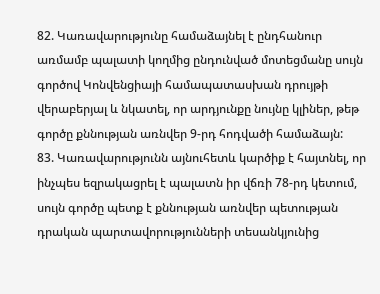82. Կառավարությունը համաձայնել է ընդհանուր առմամբ պալատի կողմից ընդունված մոտեցմանը սույն գործով Կոնվենցիայի համապատասխան դրույթի վերաբերյալ և նկատել, որ արդյունքը նույնը կլիներ, թեթ գործը քննության առնվեր 9-րդ հոդվածի համաձայն:
83. Կառավարությունն այնուհետև կարծիք է հայտնել, որ ինչպես եզրակացրել է պալատն իր վճռի 78-րդ կետում, սույն գործը պետք է քննության առնվեր պետության դրական պարտավորությունների տեսանկյունից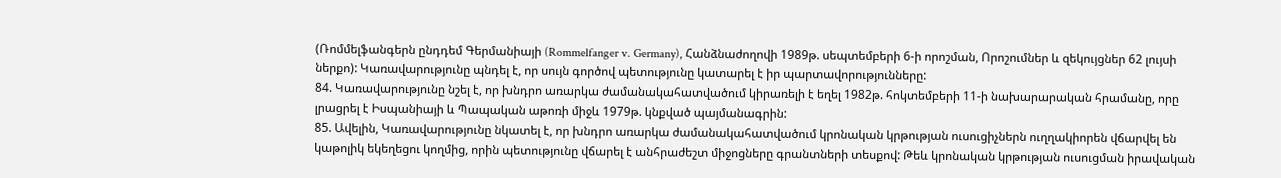(Ռոմմելֆանգերն ընդդեմ Գերմանիայի (Rommelfanger v. Germany), Հանձնաժողովի 1989թ. սեպտեմբերի 6-ի որոշման, Որոշումներ և զեկույցներ 62 լույսի ներքո): Կառավարությունը պնդել է, որ սույն գործով պետությունը կատարել է իր պարտավորությունները:
84. Կառավարությունը նշել է, որ խնդրո առարկա ժամանակահատվածում կիրառելի է եղել 1982թ. հոկտեմբերի 11-ի նախարարական հրամանը, որը լրացրել է Իսպանիայի և Պապական աթոռի միջև 1979թ. կնքված պայմանագրին:
85. Ավելին, Կառավարությունը նկատել է, որ խնդրո առարկա ժամանակահատվածում կրոնական կրթության ուսուցիչներն ուղղակիորեն վճարվել են կաթոլիկ եկեղեցու կողմից, որին պետությունը վճարել է անհրաժեշտ միջոցները գրանտների տեսքով: Թեև կրոնական կրթության ուսուցման իրավական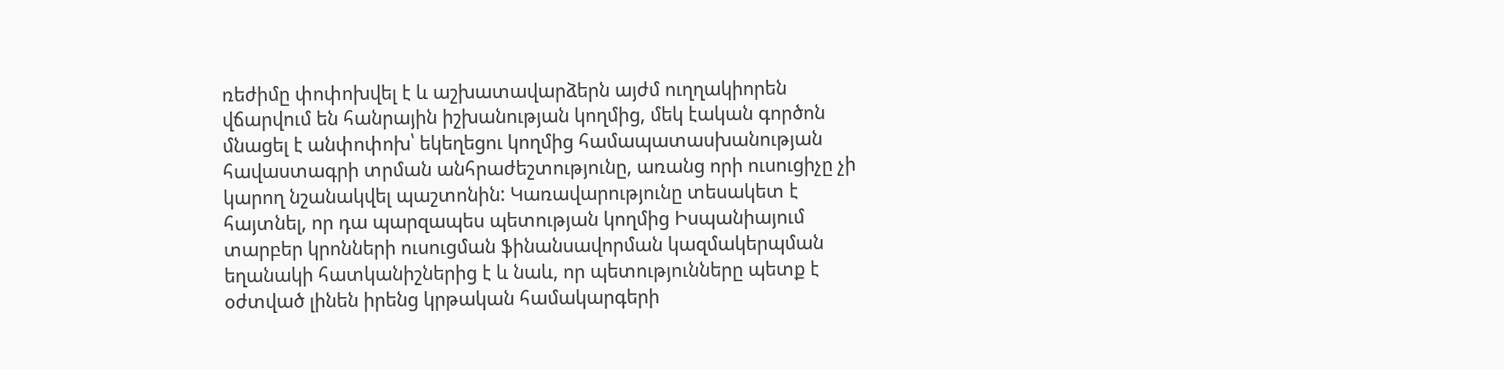ռեժիմը փոփոխվել է և աշխատավարձերն այժմ ուղղակիորեն վճարվում են հանրային իշխանության կողմից, մեկ էական գործոն մնացել է անփոփոխ՝ եկեղեցու կողմից համապատասխանության հավաստագրի տրման անհրաժեշտությունը, առանց որի ուսուցիչը չի կարող նշանակվել պաշտոնին: Կառավարությունը տեսակետ է հայտնել, որ դա պարզապես պետության կողմից Իսպանիայում տարբեր կրոնների ուսուցման ֆինանսավորման կազմակերպման եղանակի հատկանիշներից է և նաև, որ պետությունները պետք է օժտված լինեն իրենց կրթական համակարգերի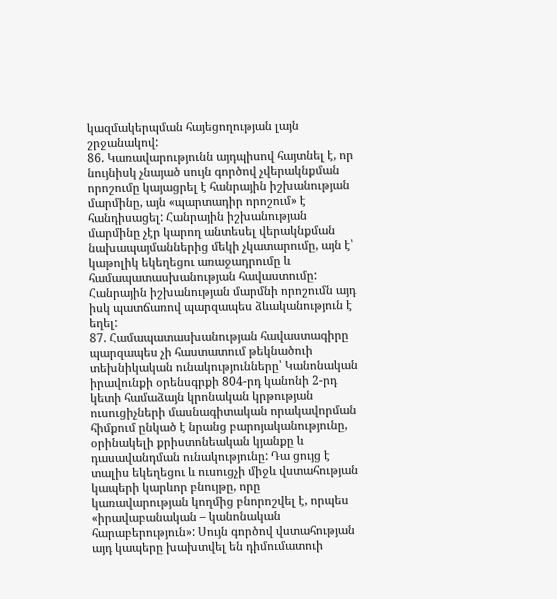կազմակերպման հայեցողության լայն շրջանակով:
86. Կառավարությունն այդպիսով հայտնել է, որ նույնիսկ չնայած սույն գործով չվերակնքման որոշումը կայացրել է հանրային իշխանության մարմինը, այն «պարտադիր որոշում» է հանդիսացել: Հանրային իշխանության մարմինը չէր կարող անտեսել վերակնքման նախապայմաններից մեկի չկատարումը, այն է՝ կաթոլիկ եկեղեցու առաջադրումը և համապատասխանության հավաստումը: Հանրային իշխանության մարմնի որոշումն այդ իսկ պատճառով պարզապես ձևականություն է եղել:
87. Համապատասխանության հավաստագիրը պարզապես չի հաստատում թեկնածուի տեխնիկական ունակությունները՝ Կանոնական իրավունքի օրենսգրքի 804-րդ կանոնի 2-րդ կետի համաձայն կրոնական կրթության ուսուցիչների մասնագիտական որակավորման հիմքում ընկած է նրանց բարոյականությունը, օրինակելի քրիստոնեական կյանքը և դասավանդման ունակությունը: Դա ցույց է տալիս եկեղեցու և ուսուցչի միջև վստահության կապերի կարևոր բնույթը, որը կառավարության կողմից բնորոշվել է, որպես «իրավաբանական – կանոնական հարաբերություն»: Սույն գործով վստահության այդ կապերը խախտվել են դիմումատուի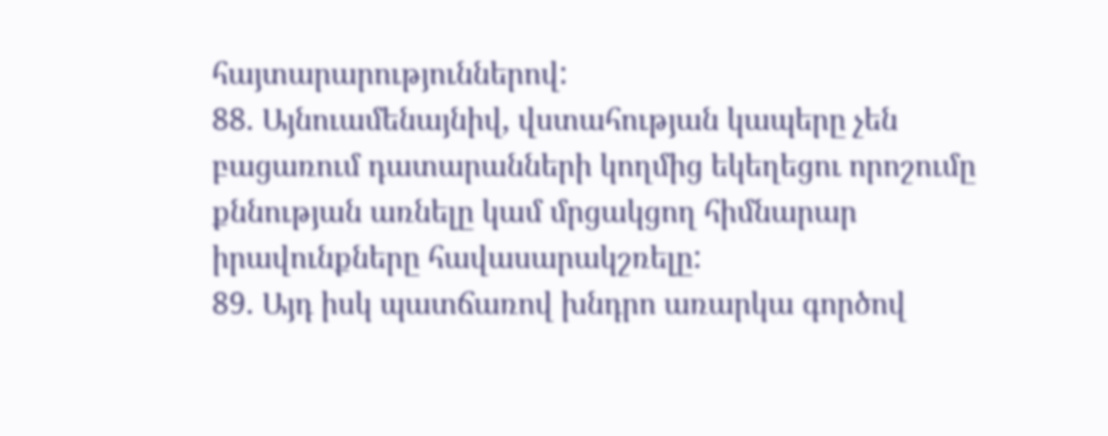հայտարարություններով:
88. Այնուամենայնիվ, վստահության կապերը չեն բացառում դատարանների կողմից եկեղեցու որոշումը քննության առնելը կամ մրցակցող հիմնարար իրավունքները հավասարակշռելը:
89. Այդ իսկ պատճառով խնդրո առարկա գործով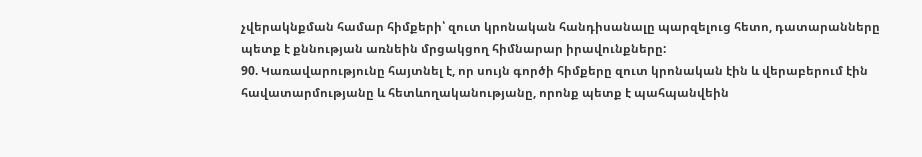չվերակնքման համար հիմքերի՝ զուտ կրոնական հանդիսանալը պարզելուց հետո, դատարանները պետք է քննության առնեին մրցակցող հիմնարար իրավունքները:
90. Կառավարությունը հայտնել է, որ սույն գործի հիմքերը զուտ կրոնական էին և վերաբերում էին հավատարմությանը և հետևողականությանը, որոնք պետք է պահպանվեին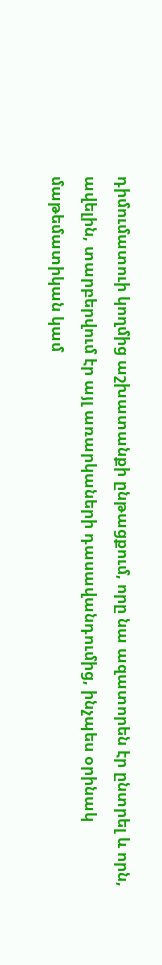դիմումատուի կողմից աշխատանքի ընթացքում, որը նա ազատորեն էր ընտրել և որն, ավելին, տարբերվում էր այլ առարկաների դասավանդումից, ինչպես օրինակ մաթեմատիկան կամ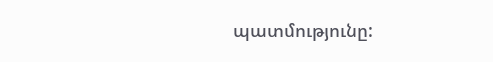պատմությունը: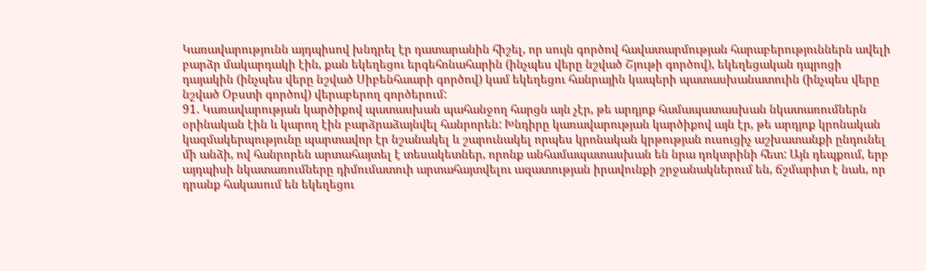Կառավարությունն այդպիսով խնդրել էր դատարանին հիշել, որ սույն գործով հավատարմության հարաբերություններն ավելի բարձր մակարդակի էին, քան եկեղեցու երգեհոնահարին (ինչպես վերը նշված Շյութի գործով), եկեղեցական դպրոցի դայակին (ինչպես վերը նշված Սիբենհաարի գործով) կամ եկեղեցու հանրային կապերի պատասխանատուին (ինչպես վերը նշված Օբստի գործով) վերաբերող գործերում:
91. Կառավարության կարծիքով պատասխան պահանջող հարցն այն չէր, թե արդյոք համապատասխան նկատառումներն օրինական էին և կարող էին բարձրաձայնվել հանրորեն: Խնդիրը կառավարության կարծիքով այն էր, թե արդյոք կրոնական կազմակերպությունը պարտավոր էր նշանակել և շարունակել որպես կրոնական կրթության ուսուցիչ աշխատանքի ընդունել մի անձի, ով հանրորեն արտահայտել է տեսակետներ, որոնք անհամապատասխան են նրա դոկտրինի հետ: Այն դեպքում, երբ այդպիսի նկատառումները դիմումատուի արտահայտվելու ազատության իրավունքի շրջանակներում են, ճշմարիտ է նաև, որ դրանք հակասում են եկեղեցու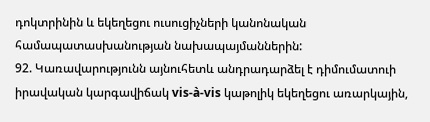դոկտրինին և եկեղեցու ուսուցիչների կանոնական համապատասխանության նախապայմաններին:
92. Կառավարությունն այնուհետև անդրադարձել է դիմումատուի իրավական կարգավիճակ vis-à-vis կաթոլիկ եկեղեցու առարկային,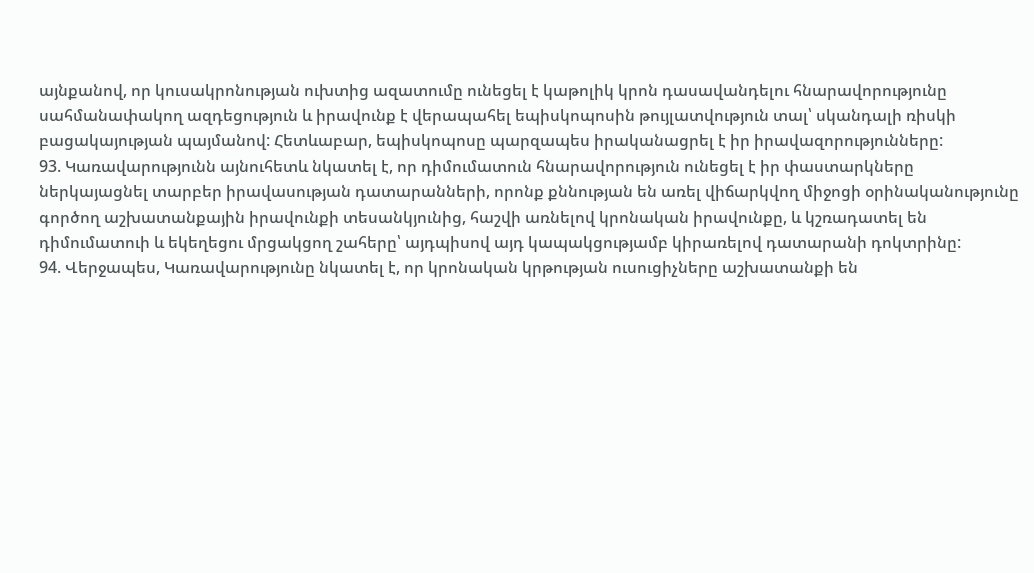այնքանով, որ կուսակրոնության ուխտից ազատումը ունեցել է կաթոլիկ կրոն դասավանդելու հնարավորությունը սահմանափակող ազդեցություն և իրավունք է վերապահել եպիսկոպոսին թույլատվություն տալ՝ սկանդալի ռիսկի բացակայության պայմանով: Հետևաբար, եպիսկոպոսը պարզապես իրականացրել է իր իրավազորությունները:
93. Կառավարությունն այնուհետև նկատել է, որ դիմումատուն հնարավորություն ունեցել է իր փաստարկները ներկայացնել տարբեր իրավասության դատարանների, որոնք քննության են առել վիճարկվող միջոցի օրինականությունը գործող աշխատանքային իրավունքի տեսանկյունից, հաշվի առնելով կրոնական իրավունքը, և կշռադատել են դիմումատուի և եկեղեցու մրցակցող շահերը՝ այդպիսով այդ կապակցությամբ կիրառելով դատարանի դոկտրինը:
94. Վերջապես, Կառավարությունը նկատել է, որ կրոնական կրթության ուսուցիչները աշխատանքի են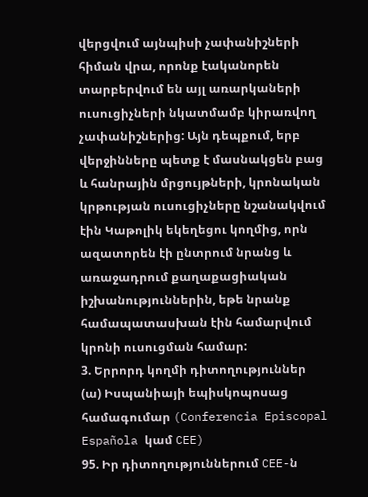վերցվում այնպիսի չափանիշների հիման վրա, որոնք էականորեն տարբերվում են այլ առարկաների ուսուցիչների նկատմամբ կիրառվող չափանիշներից: Այն դեպքում, երբ վերջինները պետք է մասնակցեն բաց և հանրային մրցույթների, կրոնական կրթության ուսուցիչները նշանակվում էին Կաթոլիկ եկեղեցու կողմից, որն ազատորեն էի ընտրում նրանց և առաջադրում քաղաքացիական իշխանություններին, եթե նրանք համապատասխան էին համարվում կրոնի ուսուցման համար:
3. Երրորդ կողմի դիտողություններ
(ա) Իսպանիայի եպիսկոպոսաց համագումար (Conferencia Episcopal Española կամ CEE)
95. Իր դիտողություններում CEE-ն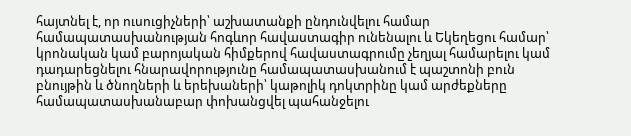հայտնել է, որ ուսուցիչների՝ աշխատանքի ընդունվելու համար համապատասխանության հոգևոր հավաստագիր ունենալու և Եկեղեցու համար՝ կրոնական կամ բարոյական հիմքերով հավաստագրումը չեղյալ համարելու կամ դադարեցնելու հնարավորությունը համապատասխանում է պաշտոնի բուն բնույթին և ծնողների և երեխաների՝ կաթոլիկ դոկտրինը կամ արժեքները համապատասխանաբար փոխանցվել պահանջելու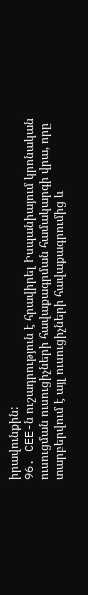իրավունքին:
96. CEE-ն ուշադրություն է հրավիրել Իսպանիայում կրոնական ուսուցման ուսուցիչների հավաքագրման համակարգի վրա, որը տարբերվում է այլ ուսուցիչների հավաքագրումից և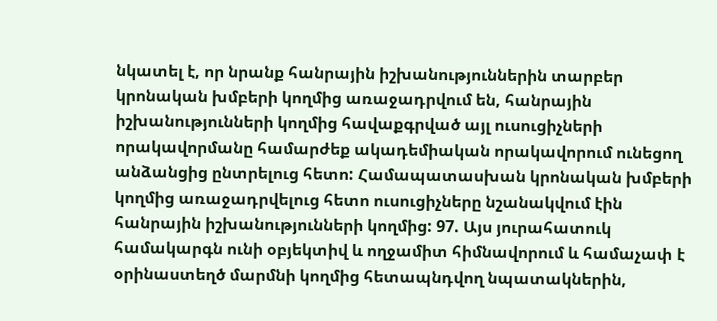նկատել է, որ նրանք հանրային իշխանություններին տարբեր կրոնական խմբերի կողմից առաջադրվում են, հանրային իշխանությունների կողմից հավաքգրված այլ ուսուցիչների որակավորմանը համարժեք ակադեմիական որակավորում ունեցող անձանցից ընտրելուց հետո: Համապատասխան կրոնական խմբերի կողմից առաջադրվելուց հետո ուսուցիչները նշանակվում էին հանրային իշխանությունների կողմից: 97. Այս յուրահատուկ համակարգն ունի օբյեկտիվ և ողջամիտ հիմնավորում և համաչափ է օրինաստեղծ մարմնի կողմից հետապնդվող նպատակներին,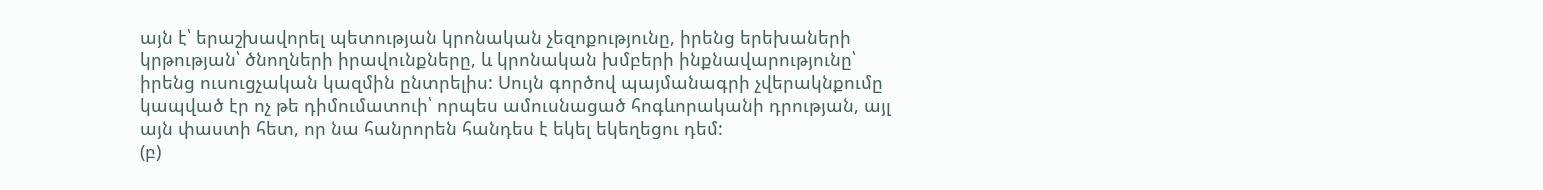այն է՝ երաշխավորել պետության կրոնական չեզոքությունը, իրենց երեխաների կրթության՝ ծնողների իրավունքները, և կրոնական խմբերի ինքնավարությունը՝ իրենց ուսուցչական կազմին ընտրելիս: Սույն գործով պայմանագրի չվերակնքումը կապված էր ոչ թե դիմումատուի՝ որպես ամուսնացած հոգևորականի դրության, այլ այն փաստի հետ, որ նա հանրորեն հանդես է եկել եկեղեցու դեմ:
(բ)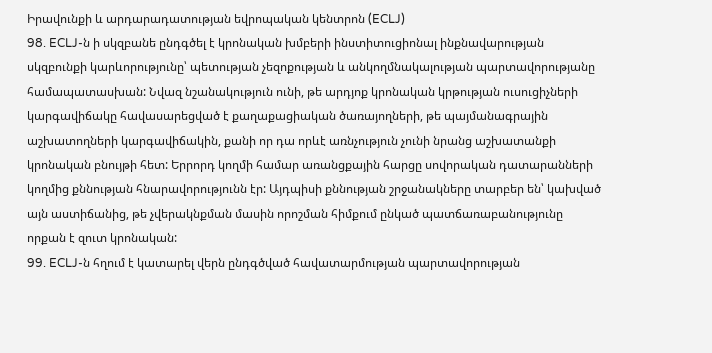Իրավունքի և արդարադատության եվրոպական կենտրոն (ECLJ)
98. ECLJ-ն ի սկզբանե ընդգծել է կրոնական խմբերի ինստիտուցիոնալ ինքնավարության սկզբունքի կարևորությունը՝ պետության չեզոքության և անկողմնակալության պարտավորությանը համապատասխան: Նվազ նշանակություն ունի, թե արդյոք կրոնական կրթության ուսուցիչների կարգավիճակը հավասարեցված է քաղաքացիական ծառայողների, թե պայմանագրային աշխատողների կարգավիճակին, քանի որ դա որևէ առնչություն չունի նրանց աշխատանքի կրոնական բնույթի հետ: Երրորդ կողմի համար առանցքային հարցը սովորական դատարանների կողմից քննության հնարավորությունն էր: Այդպիսի քննության շրջանակները տարբեր են՝ կախված այն աստիճանից, թե չվերակնքման մասին որոշման հիմքում ընկած պատճառաբանությունը որքան է զուտ կրոնական:
99. ECLJ-ն հղում է կատարել վերն ընդգծված հավատարմության պարտավորության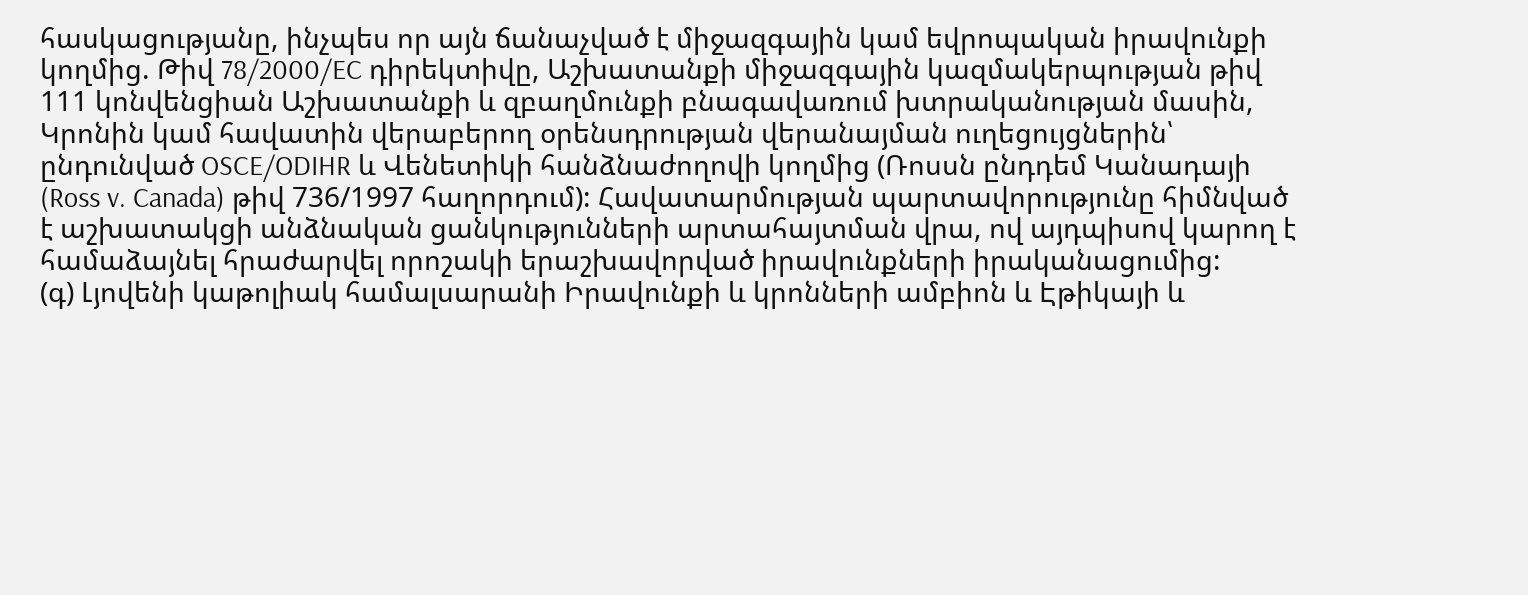հասկացությանը, ինչպես որ այն ճանաչված է միջազգային կամ եվրոպական իրավունքի կողմից. Թիվ 78/2000/EC դիրեկտիվը, Աշխատանքի միջազգային կազմակերպության թիվ 111 կոնվենցիան Աշխատանքի և զբաղմունքի բնագավառում խտրականության մասին, Կրոնին կամ հավատին վերաբերող օրենսդրության վերանայման ուղեցույցներին՝ ընդունված OSCE/ODIHR և Վենետիկի հանձնաժողովի կողմից (Ռոսսն ընդդեմ Կանադայի (Ross v. Canada) թիվ 736/1997 հաղորդում): Հավատարմության պարտավորությունը հիմնված է աշխատակցի անձնական ցանկությունների արտահայտման վրա, ով այդպիսով կարող է համաձայնել հրաժարվել որոշակի երաշխավորված իրավունքների իրականացումից:
(գ) Լյովենի կաթոլիակ համալսարանի Իրավունքի և կրոնների ամբիոն և Էթիկայի և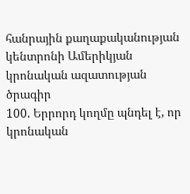հանրային քաղաքականության կենտրոնի Ամերիկյան կրոնական ազատության ծրագիր
100. Երրորդ կողմը պնդել է, որ կրոնական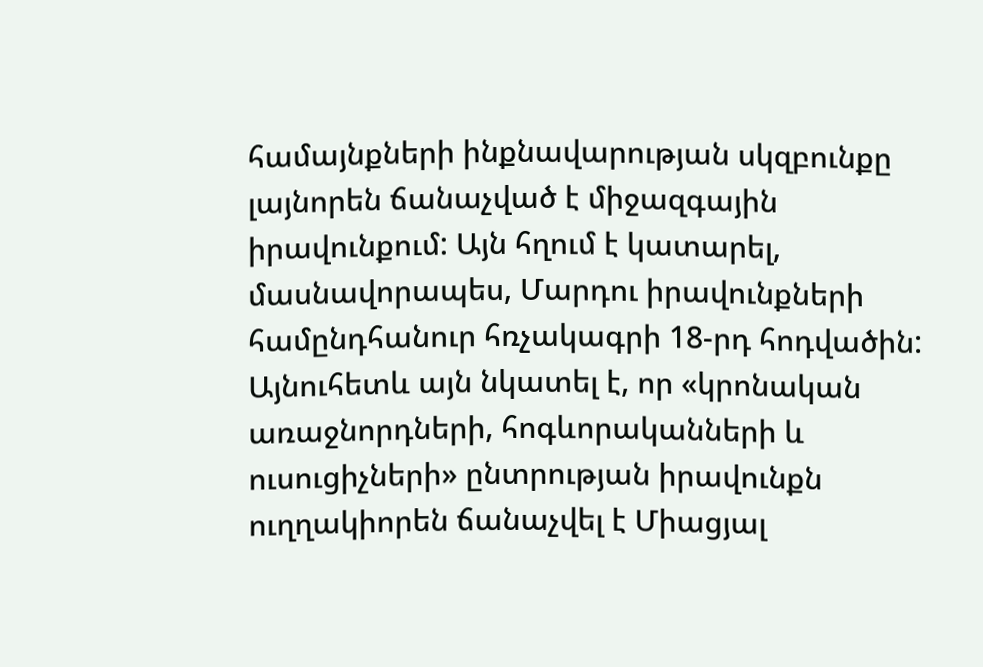համայնքների ինքնավարության սկզբունքը լայնորեն ճանաչված է միջազգային իրավունքում: Այն հղում է կատարել, մասնավորապես, Մարդու իրավունքների համընդհանուր հռչակագրի 18-րդ հոդվածին: Այնուհետև այն նկատել է, որ «կրոնական առաջնորդների, հոգևորականների և ուսուցիչների» ընտրության իրավունքն ուղղակիորեն ճանաչվել է Միացյալ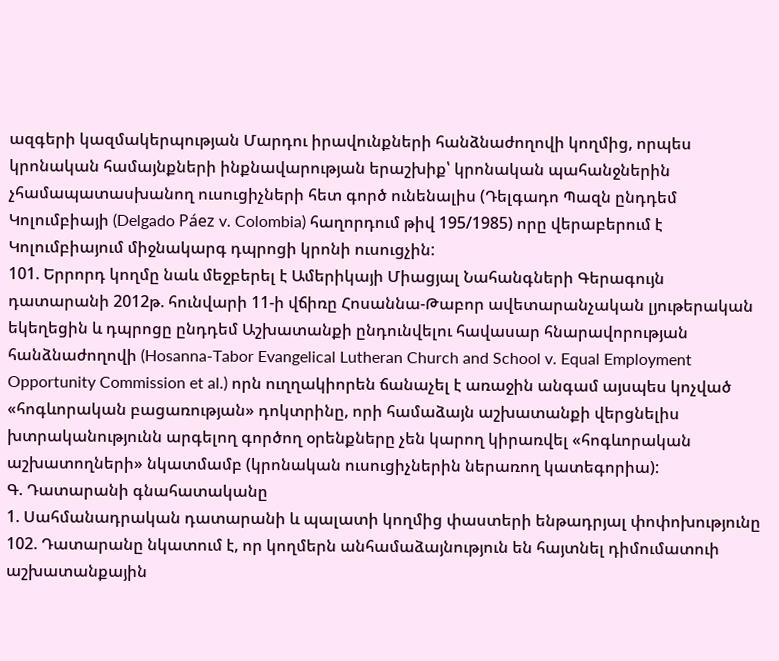ազգերի կազմակերպության Մարդու իրավունքների հանձնաժողովի կողմից, որպես կրոնական համայնքների ինքնավարության երաշխիք՝ կրոնական պահանջներին չհամապատասխանող ուսուցիչների հետ գործ ունենալիս (Դելգադո Պազն ընդդեմ Կոլումբիայի (Delgado Páez v. Colombia) հաղորդում թիվ 195/1985) որը վերաբերում է Կոլումբիայում միջնակարգ դպրոցի կրոնի ուսուցչին:
101. Երրորդ կողմը նաև մեջբերել է Ամերիկայի Միացյալ Նահանգների Գերագույն դատարանի 2012թ. հունվարի 11-ի վճիռը Հոսաննա-Թաբոր ավետարանչական լյութերական եկեղեցին և դպրոցը ընդդեմ Աշխատանքի ընդունվելու հավասար հնարավորության հանձնաժողովի (Hosanna-Tabor Evangelical Lutheran Church and School v. Equal Employment Opportunity Commission et al.) որն ուղղակիորեն ճանաչել է առաջին անգամ այսպես կոչված «հոգևորական բացառության» դոկտրինը, որի համաձայն աշխատանքի վերցնելիս խտրականությունն արգելող գործող օրենքները չեն կարող կիրառվել «հոգևորական աշխատողների» նկատմամբ (կրոնական ուսուցիչներին ներառող կատեգորիա):
Գ. Դատարանի գնահատականը
1. Սահմանադրական դատարանի և պալատի կողմից փաստերի ենթադրյալ փոփոխությունը
102. Դատարանը նկատում է, որ կողմերն անհամաձայնություն են հայտնել դիմումատուի աշխատանքային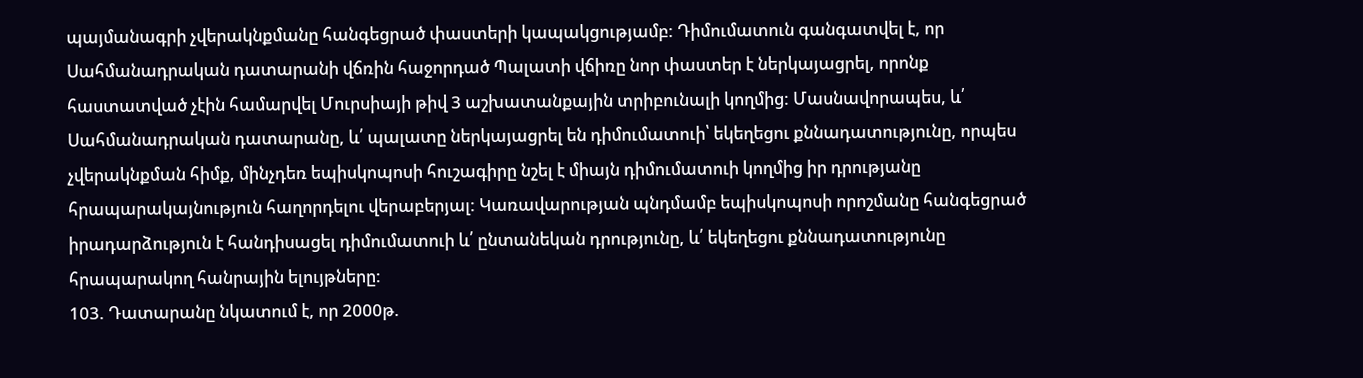պայմանագրի չվերակնքմանը հանգեցրած փաստերի կապակցությամբ: Դիմումատուն գանգատվել է, որ Սահմանադրական դատարանի վճռին հաջորդած Պալատի վճիռը նոր փաստեր է ներկայացրել, որոնք հաստատված չէին համարվել Մուրսիայի թիվ 3 աշխատանքային տրիբունալի կողմից: Մասնավորապես, և՛ Սահմանադրական դատարանը, և՛ պալատը ներկայացրել են դիմումատուի՝ եկեղեցու քննադատությունը, որպես չվերակնքման հիմք, մինչդեռ եպիսկոպոսի հուշագիրը նշել է միայն դիմումատուի կողմից իր դրությանը հրապարակայնություն հաղորդելու վերաբերյալ: Կառավարության պնդմամբ եպիսկոպոսի որոշմանը հանգեցրած իրադարձություն է հանդիսացել դիմումատուի և՛ ընտանեկան դրությունը, և՛ եկեղեցու քննադատությունը հրապարակող հանրային ելույթները:
103. Դատարանը նկատում է, որ 2000թ.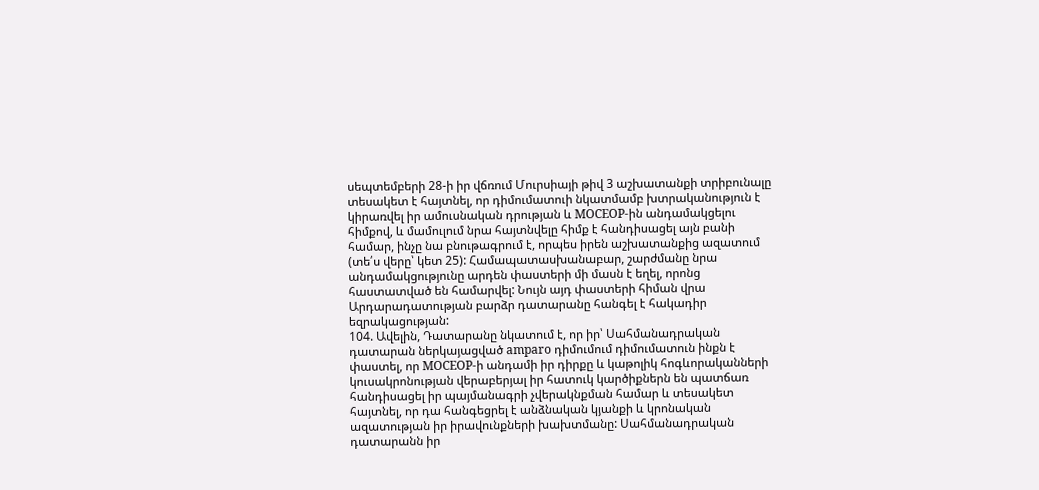սեպտեմբերի 28-ի իր վճռում Մուրսիայի թիվ 3 աշխատանքի տրիբունալը տեսակետ է հայտնել, որ դիմումատուի նկատմամբ խտրականություն է կիրառվել իր ամուսնական դրության և MOCEOP-ին անդամակցելու հիմքով, և մամուլում նրա հայտնվելը հիմք է հանդիսացել այն բանի համար, ինչը նա բնութագրում է, որպես իրեն աշխատանքից ազատում (տե՛ս վերը՝ կետ 25): Համապատասխանաբար, շարժմանը նրա անդամակցությունը արդեն փաստերի մի մասն է եղել, որոնց հաստատված են համարվել: Նույն այդ փաստերի հիման վրա Արդարադատության բարձր դատարանը հանգել է հակադիր եզրակացության:
104. Ավելին, Դատարանը նկատում է, որ իր՝ Սահմանադրական դատարան ներկայացված amparo դիմումում դիմումատուն ինքն է փաստել, որ MOCEOP-ի անդամի իր դիրքը և կաթոլիկ հոգևորականների կուսակրոնության վերաբերյալ իր հատուկ կարծիքներն են պատճառ հանդիսացել իր պայմանագրի չվերակնքման համար և տեսակետ հայտնել, որ դա հանգեցրել է անձնական կյանքի և կրոնական ազատության իր իրավունքների խախտմանը: Սահմանադրական դատարանն իր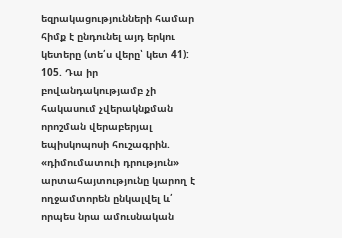եզրակացությունների համար հիմք է ընդունել այդ երկու կետերը (տե՛ս վերը՝ կետ 41):
105. Դա իր բովանդակությամբ չի հակասում չվերակնքման որոշման վերաբերյալ եպիսկոպոսի հուշագրին. «դիմումատուի դրություն» արտահայտությունը կարող է ողջամտորեն ընկալվել և՛ որպես նրա ամուսնական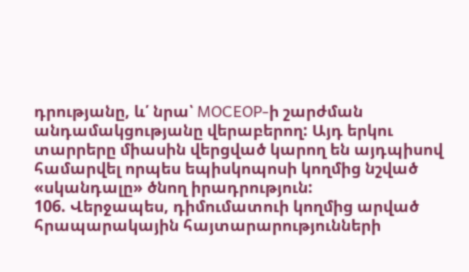դրությանը, և՛ նրա՝ MOCEOP-ի շարժման անդամակցությանը վերաբերող: Այդ երկու տարրերը միասին վերցված կարող են այդպիսով համարվել որպես եպիսկոպոսի կողմից նշված «սկանդալը» ծնող իրադրություն:
106. Վերջապես, դիմումատուի կողմից արված հրապարակային հայտարարությունների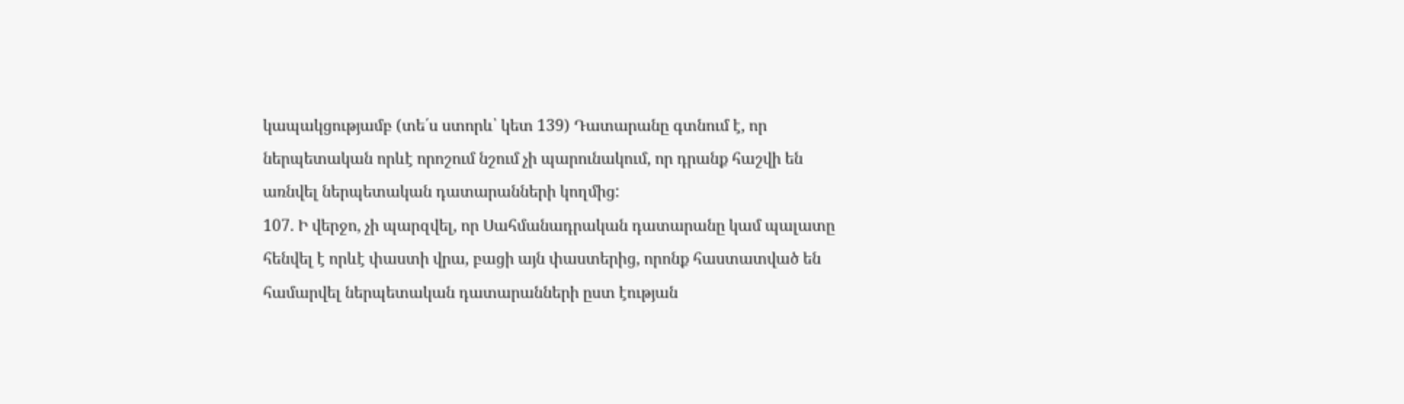կապակցությամբ (տե՛ս ստորև՝ կետ 139) Դատարանը գտնում է, որ ներպետական որևէ որոշում նշում չի պարունակում, որ դրանք հաշվի են առնվել ներպետական դատարանների կողմից:
107. Ի վերջո, չի պարզվել, որ Սահմանադրական դատարանը կամ պալատը հենվել է որևէ փաստի վրա, բացի այն փաստերից, որոնք հաստատված են համարվել ներպետական դատարանների ըստ էության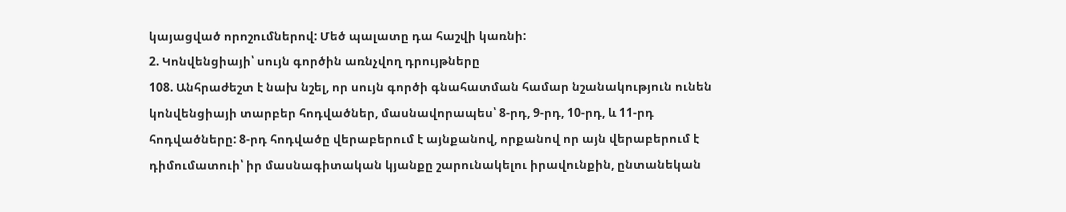կայացված որոշումներով: Մեծ պալատը դա հաշվի կառնի:
2. Կոնվենցիայի՝ սույն գործին առնչվող դրույթները
108. Անհրաժեշտ է նախ նշել, որ սույն գործի գնահատման համար նշանակություն ունեն կոնվենցիայի տարբեր հոդվածներ, մասնավորապես՝ 8-րդ, 9-րդ, 10-րդ, և 11-րդ հոդվածները: 8-րդ հոդվածը վերաբերում է այնքանով, որքանով որ այն վերաբերում է դիմումատուի՝ իր մասնագիտական կյանքը շարունակելու իրավունքին, ընտանեկան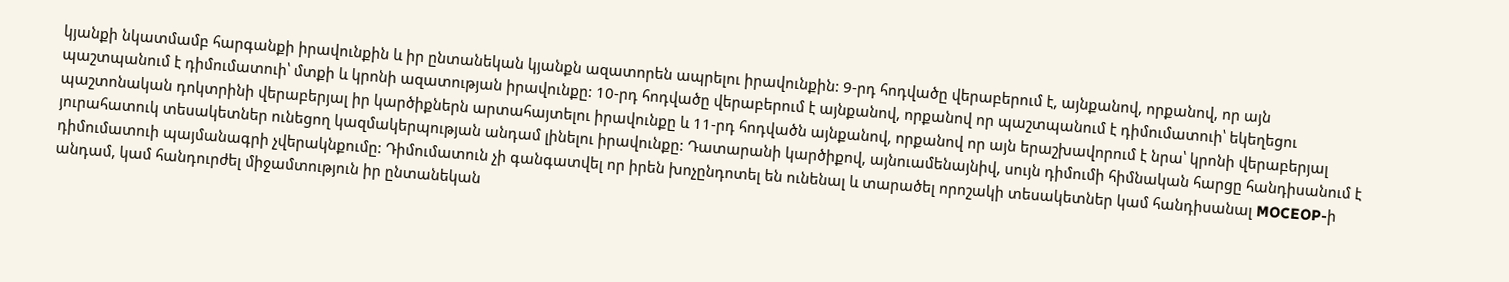կյանքի նկատմամբ հարգանքի իրավունքին և իր ընտանեկան կյանքն ազատորեն ապրելու իրավունքին: 9-րդ հոդվածը վերաբերում է, այնքանով, որքանով, որ այն պաշտպանում է դիմումատուի՝ մտքի և կրոնի ազատության իրավունքը: 10-րդ հոդվածը վերաբերում է այնքանով, որքանով որ պաշտպանում է դիմումատուի՝ եկեղեցու պաշտոնական դոկտրինի վերաբերյալ իր կարծիքներն արտահայտելու իրավունքը և 11-րդ հոդվածն այնքանով, որքանով որ այն երաշխավորում է նրա՝ կրոնի վերաբերյալ յուրահատուկ տեսակետներ ունեցող կազմակերպության անդամ լինելու իրավունքը: Դատարանի կարծիքով, այնուամենայնիվ, սույն դիմումի հիմնական հարցը հանդիսանում է դիմումատուի պայմանագրի չվերակնքումը: Դիմումատուն չի գանգատվել որ իրեն խոչընդոտել են ունենալ և տարածել որոշակի տեսակետներ կամ հանդիսանալ MOCEOP-ի անդամ, կամ հանդուրժել միջամտություն իր ընտանեկան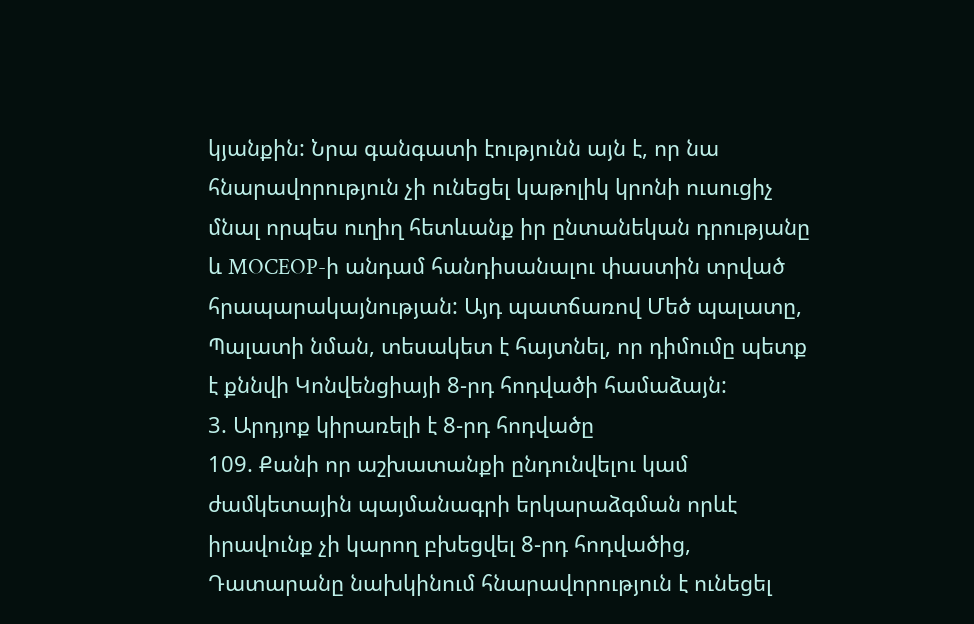կյանքին: Նրա գանգատի էությունն այն է, որ նա հնարավորություն չի ունեցել կաթոլիկ կրոնի ուսուցիչ մնալ որպես ուղիղ հետևանք իր ընտանեկան դրությանը և MOCEOP-ի անդամ հանդիսանալու փաստին տրված հրապարակայնության: Այդ պատճառով Մեծ պալատը, Պալատի նման, տեսակետ է հայտնել, որ դիմումը պետք է քննվի Կոնվենցիայի 8-րդ հոդվածի համաձայն:
3. Արդյոք կիրառելի է 8-րդ հոդվածը
109. Քանի որ աշխատանքի ընդունվելու կամ ժամկետային պայմանագրի երկարաձգման որևէ իրավունք չի կարող բխեցվել 8-րդ հոդվածից, Դատարանը նախկինում հնարավորություն է ունեցել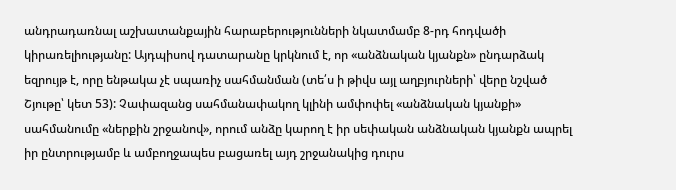անդրադառնալ աշխատանքային հարաբերությունների նկատմամբ 8-րդ հոդվածի կիրառելիությանը: Այդպիսով դատարանը կրկնում է, որ «անձնական կյանքն» ընդարձակ եզրույթ է, որը ենթակա չէ սպառիչ սահմանման (տե՛ս ի թիվս այլ աղբյուրների՝ վերը նշված Շյութը՝ կետ 53): Չափազանց սահմանափակող կլինի ամփոփել «անձնական կյանքի» սահմանումը «ներքին շրջանով», որում անձը կարող է իր սեփական անձնական կյանքն ապրել իր ընտրությամբ և ամբողջապես բացառել այդ շրջանակից դուրս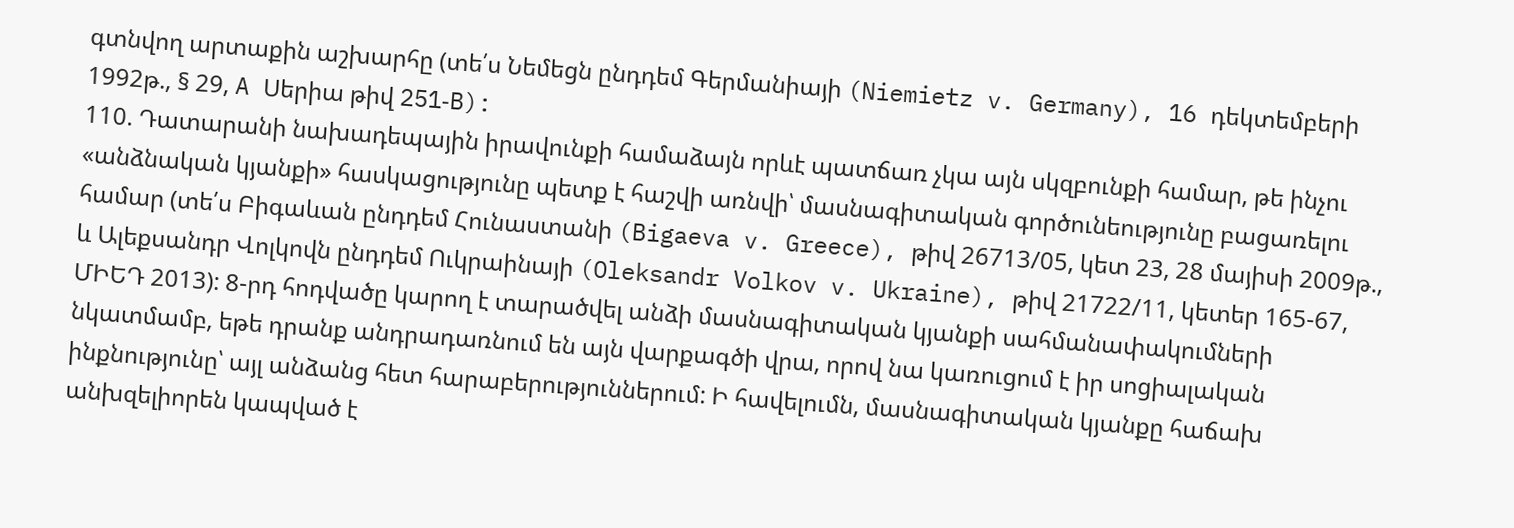գտնվող արտաքին աշխարհը (տե՛ս Նեմեցն ընդդեմ Գերմանիայի (Niemietz v. Germany), 16 դեկտեմբերի 1992թ., § 29, A Սերիա թիվ 251‑B):
110. Դատարանի նախադեպային իրավունքի համաձայն որևէ պատճառ չկա այն սկզբունքի համար, թե ինչու «անձնական կյանքի» հասկացությունը պետք է հաշվի առնվի՝ մասնագիտական գործունեությունը բացառելու համար (տե՛ս Բիգաևան ընդդեմ Հունաստանի (Bigaeva v. Greece), թիվ 26713/05, կետ 23, 28 մայիսի 2009թ., և Ալեքսանդր Վոլկովն ընդդեմ Ուկրաինայի (Oleksandr Volkov v. Ukraine), թիվ 21722/11, կետեր 165-67, ՄԻԵԴ 2013): 8-րդ հոդվածը կարող է տարածվել անձի մասնագիտական կյանքի սահմանափակումների նկատմամբ, եթե դրանք անդրադառնում են այն վարքագծի վրա, որով նա կառուցում է իր սոցիալական ինքնությունը՝ այլ անձանց հետ հարաբերություններում: Ի հավելումն, մասնագիտական կյանքը հաճախ անխզելիորեն կապված է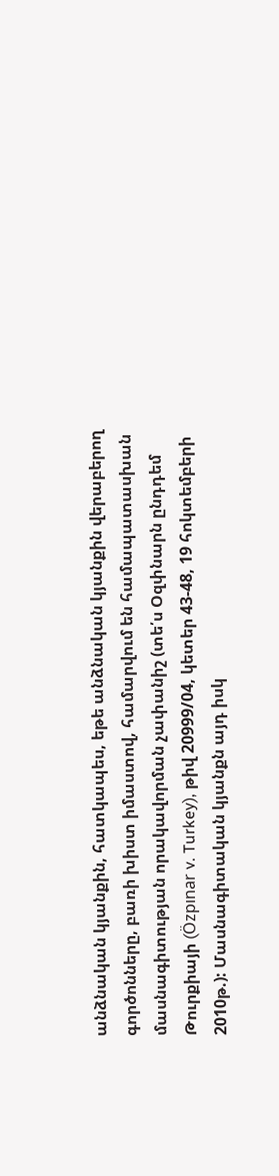անձնական կյանքին, հատկապես, եթե անձնական կյանքին վերաբերող գործոնները, բառի խիստ իմաստով, համարվում են համապատասխան մասնագիտության որակավորման չափանիշ (տե՛ս Օզփնարն ընդդեմ Թուրքիայի (Özpınar v. Turkey), թիվ 20999/04, կետեր 43-48, 19 հոկտեմբերի 2010թ.): Մասնագիտական կյանքն այդ իսկ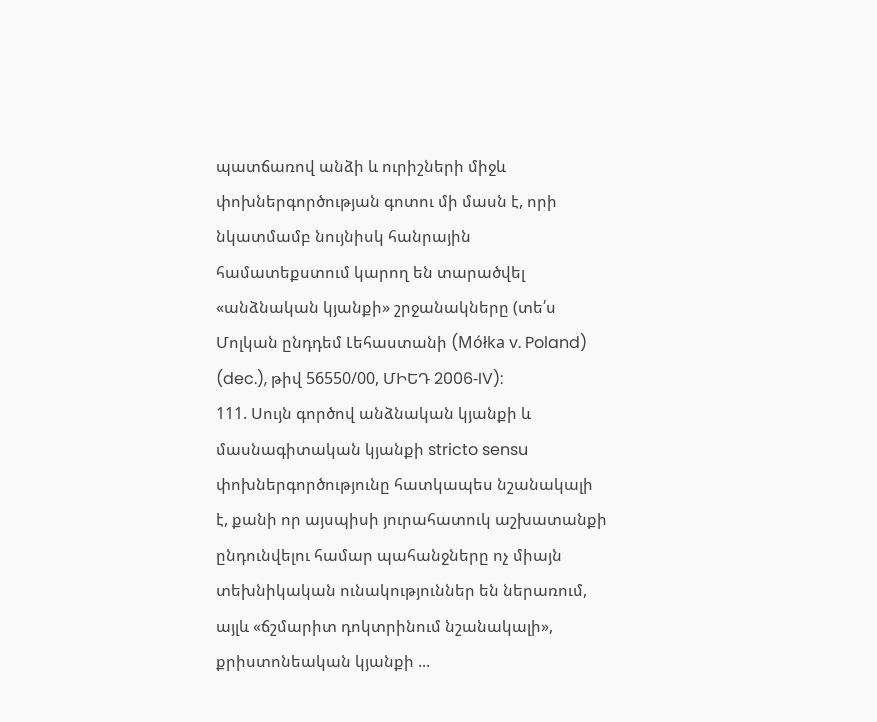պատճառով անձի և ուրիշների միջև փոխներգործության գոտու մի մասն է, որի նկատմամբ նույնիսկ հանրային համատեքստում կարող են տարածվել «անձնական կյանքի» շրջանակները (տե՛ս Մոլկան ընդդեմ Լեհաստանի (Mółka v. Poland) (dec.), թիվ 56550/00, ՄԻԵԴ 2006‑IV):
111. Սույն գործով անձնական կյանքի և մասնագիտական կյանքի stricto sensu փոխներգործությունը հատկապես նշանակալի է, քանի որ այսպիսի յուրահատուկ աշխատանքի ընդունվելու համար պահանջները ոչ միայն տեխնիկական ունակություններ են ներառում, այլև «ճշմարիտ դոկտրինում նշանակալի», քրիստոնեական կյանքի ...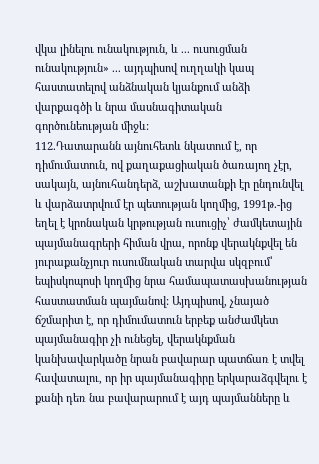վկա լինելու ունակություն, և ... ուսուցման ունակություն» ... այդպիսով ուղղակի կապ հաստատելով անձնական կյանքում անձի վարքագծի և նրա մասնագիտական գործունեության միջև:
112.Դատարանն այնուհետև նկատում է, որ դիմումատուն, ով քաղաքացիական ծառայող չէր, սակայն, այնուհանդերձ, աշխատանքի էր ընդունվել և վարձատրվում էր պետության կողմից, 1991թ.-ից եղել է կրոնական կրթության ուսուցիչ՝ ժամկետային պայմանագրերի հիման վրա, որոնք վերակնքվել են յուրաքանչյուր ուսումնական տարվա սկզբում՝ եպիսկոպոսի կողմից նրա համապատասխանության հաստատման պայմանով: Այդպիսով, չնայած ճշմարիտ է, որ դիմումատուն երբեք անժամկետ պայմանագիր չի ունեցել, վերակնքման կանխավարկածը նրան բավարար պատճառ է տվել հավատալու, որ իր պայմանագիրը երկարաձգվելու է քանի դեռ նա բավարարում է այդ պայմանները և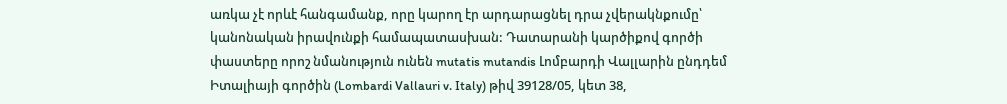առկա չէ որևէ հանգամանք, որը կարող էր արդարացնել դրա չվերակնքումը՝ կանոնական իրավունքի համապատասխան: Դատարանի կարծիքով գործի փաստերը որոշ նմանություն ունեն mutatis mutandis Լոմբարդի Վալլարին ընդդեմ Իտալիայի գործին (Lombardi Vallauri v. Italy) թիվ 39128/05, կետ 38,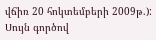վճիռ 20 հոկտեմբերի 2009թ.): Սույն գործով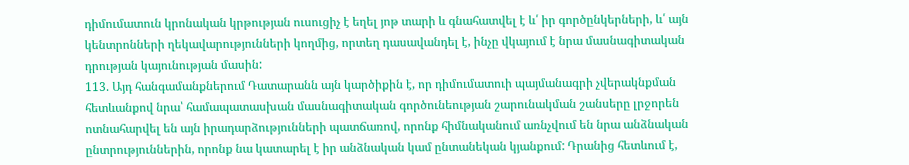դիմումատուն կրոնական կրթության ուսուցիչ է եղել յոթ տարի և գնահատվել է և՛ իր գործընկերների, և՛ այն կենտրոնների ղեկավարությունների կողմից, որտեղ դասավանդել է, ինչը վկայում է նրա մասնագիտական դրության կայունության մասին:
113. Այդ հանգամանքներում Դատարանն այն կարծիքին է, որ դիմումատուի պայմանագրի չվերակնքման հետևանքով նրա՝ համապատասխան մասնագիտական գործունեության շարունակման շանսերը լրջորեն ոտնահարվել են այն իրադարձությունների պատճառով, որոնք հիմնականում առնչվում են նրա անձնական ընտրություններին, որոնք նա կատարել է իր անձնական կամ ընտանեկան կյանքում: Դրանից հետևում է,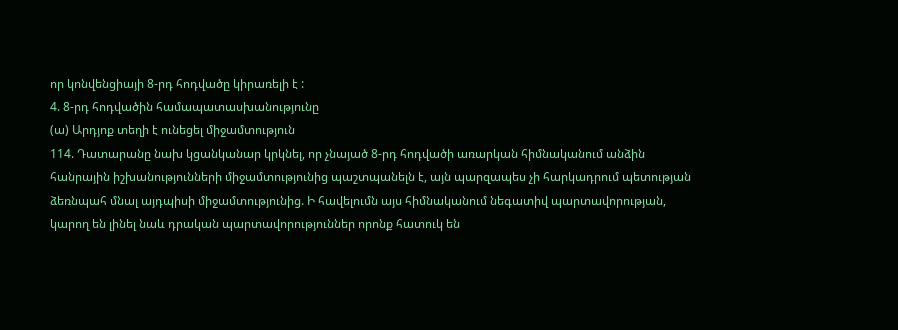որ կոնվենցիայի 8-րդ հոդվածը կիրառելի է :
4. 8-րդ հոդվածին համապատասխանությունը
(ա) Արդյոք տեղի է ունեցել միջամտություն
114. Դատարանը նախ կցանկանար կրկնել, որ չնայած 8-րդ հոդվածի առարկան հիմնականում անձին հանրային իշխանությունների միջամտությունից պաշտպանելն է, այն պարզապես չի հարկադրում պետության ձեռնպահ մնալ այդպիսի միջամտությունից. Ի հավելումն այս հիմնականում նեգատիվ պարտավորության, կարող են լինել նաև դրական պարտավորություններ որոնք հատուկ են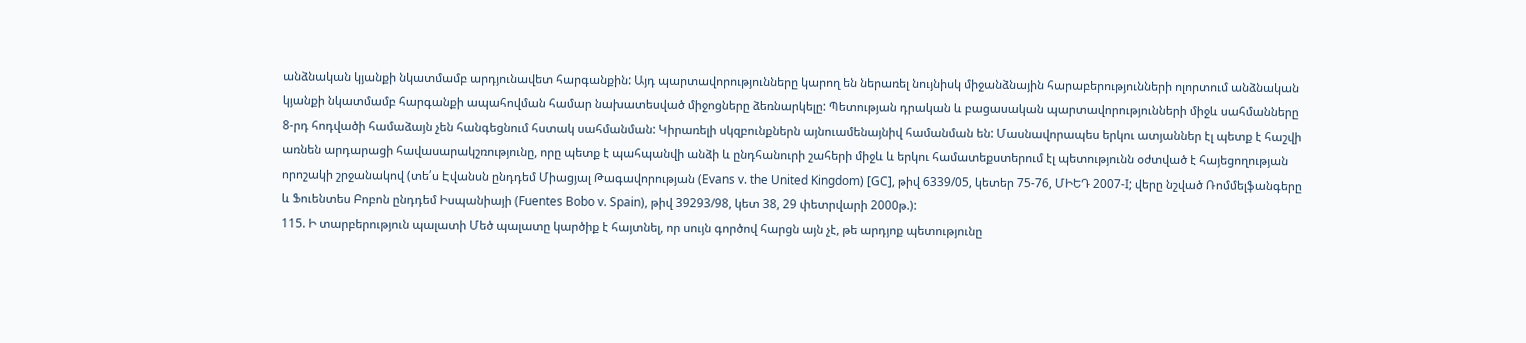անձնական կյանքի նկատմամբ արդյունավետ հարգանքին: Այդ պարտավորությունները կարող են ներառել նույնիսկ միջանձնային հարաբերությունների ոլորտում անձնական կյանքի նկատմամբ հարգանքի ապահովման համար նախատեսված միջոցները ձեռնարկելը: Պետության դրական և բացասական պարտավորությունների միջև սահմանները 8-րդ հոդվածի համաձայն չեն հանգեցնում հստակ սահմանման: Կիրառելի սկզբունքներն այնուամենայնիվ համանման են: Մասնավորապես երկու ատյաններ էլ պետք է հաշվի առնեն արդարացի հավասարակշռությունը, որը պետք է պահպանվի անձի և ընդհանուրի շահերի միջև և երկու համատեքստերում էլ պետությունն օժտված է հայեցողության որոշակի շրջանակով (տե՛ս Էվանսն ընդդեմ Միացյալ Թագավորության (Evans v. the United Kingdom) [GC], թիվ 6339/05, կետեր 75-76, ՄԻԵԴ 2007‑I; վերը նշված Ռոմմելֆանգերը և Ֆուենտես Բոբոն ընդդեմ Իսպանիայի (Fuentes Bobo v. Spain), թիվ 39293/98, կետ 38, 29 փետրվարի 2000թ.):
115. Ի տարբերություն պալատի Մեծ պալատը կարծիք է հայտնել, որ սույն գործով հարցն այն չէ, թե արդյոք պետությունը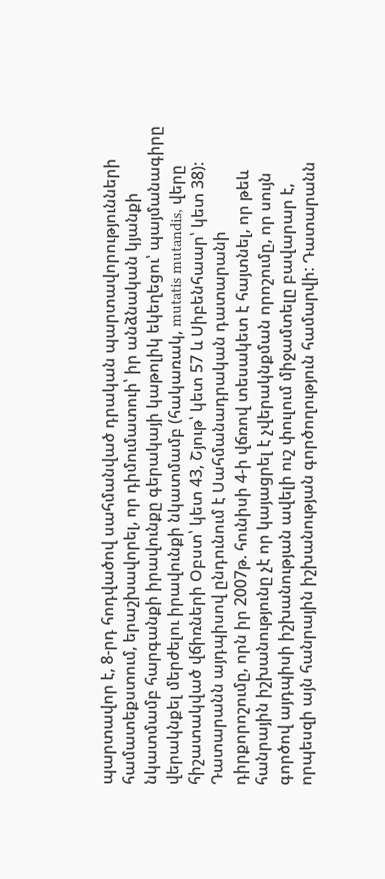պարտավոր է, 8-րդ հոդվածով սահմանված դրական պարտավորությունների համատեքստում, երաշխավորել, որ դիմումատուի՝ իր անձնական կյանքի նկատմամբ հարգանքի իրավունքը գերակայի կաթոլիկ եկեղեցու՝ պայմանագիրը վերակնքել մերժելու իրավունքի նկատմամբ (հակառակ, mutatis mutandis, վերը հիշատակված վճիռների Օբստ՝ կետ 43, Շյութ՝ կետ 57 և Սիբենհաար՝ կետ 38): Դատարանն այդպիսով ընդունում է Սահմանադրական դատարանի դիրքորոշումը, որն իր 2007թ. հունիսի 4-ի վճռով տեսակետ է հայտնել, որ թեև հանրային իշխանությունը չէ որ կայացրել է չվերակնքման որոշումը, որ սույն գործով այդպիսի իշխանության ավելի ուշ փուլում միջամտելը բավարար է, որպեսզի այն հանրային իշխանության գործողություն համարվի: Դատարանն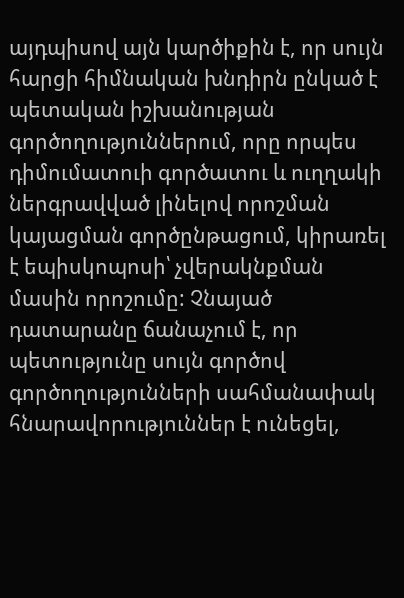այդպիսով այն կարծիքին է, որ սույն հարցի հիմնական խնդիրն ընկած է պետական իշխանության գործողություններում, որը որպես դիմումատուի գործատու և ուղղակի ներգրավված լինելով որոշման կայացման գործընթացում, կիրառել է եպիսկոպոսի՝ չվերակնքման մասին որոշումը: Չնայած դատարանը ճանաչում է, որ պետությունը սույն գործով գործողությունների սահմանափակ հնարավորություններ է ունեցել,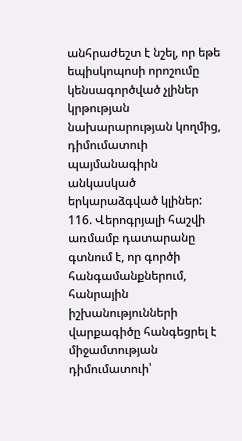անհրաժեշտ է նշել, որ եթե եպիսկոպոսի որոշումը կենսագործված չլիներ կրթության նախարարության կողմից, դիմումատուի պայմանագիրն անկասկած երկարաձգված կլիներ:
116. Վերոգրյալի հաշվի առմամբ դատարանը գտնում է, որ գործի հանգամանքներում, հանրային իշխանությունների վարքագիծը հանգեցրել է միջամտության դիմումատուի՝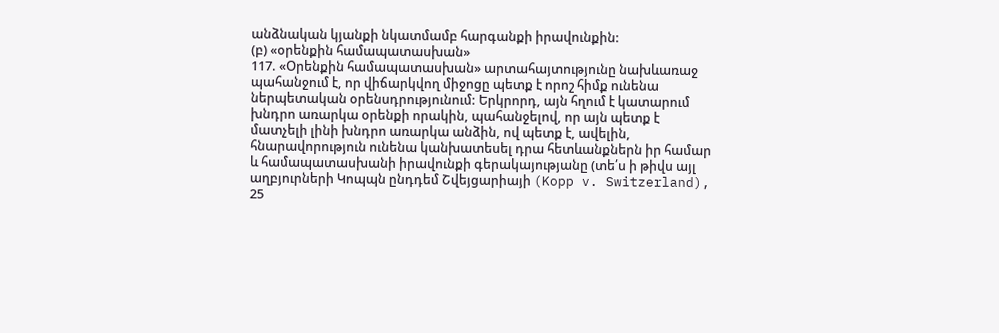անձնական կյանքի նկատմամբ հարգանքի իրավունքին:
(բ) «օրենքին համապատասխան»
117. «Օրենքին համապատասխան» արտահայտությունը նախևառաջ պահանջում է, որ վիճարկվող միջոցը պետք է որոշ հիմք ունենա ներպետական օրենսդրությունում: Երկրորդ, այն հղում է կատարում խնդրո առարկա օրենքի որակին, պահանջելով, որ այն պետք է մատչելի լինի խնդրո առարկա անձին, ով պետք է, ավելին, հնարավորություն ունենա կանխատեսել դրա հետևանքներն իր համար և համապատասխանի իրավունքի գերակայությանը (տե՛ս ի թիվս այլ աղբյուրների Կոպպն ընդդեմ Շվեյցարիայի (Kopp v. Switzerland), 25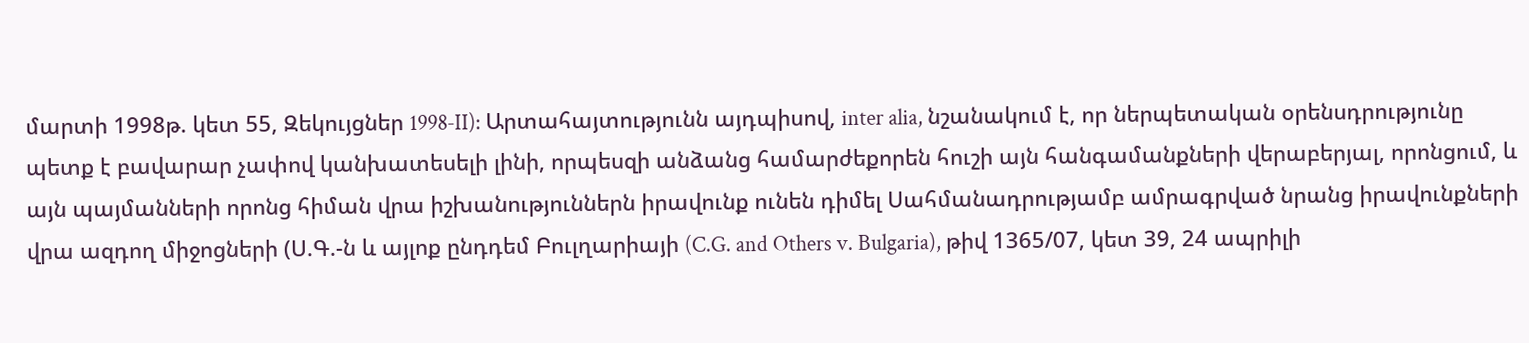մարտի 1998թ. կետ 55, Զեկույցներ 1998‑II): Արտահայտությունն այդպիսով, inter alia, նշանակում է, որ ներպետական օրենսդրությունը պետք է բավարար չափով կանխատեսելի լինի, որպեսզի անձանց համարժեքորեն հուշի այն հանգամանքների վերաբերյալ, որոնցում, և այն պայմանների որոնց հիման վրա իշխանություններն իրավունք ունեն դիմել Սահմանադրությամբ ամրագրված նրանց իրավունքների վրա ազդող միջոցների (Ս.Գ.-ն և այլոք ընդդեմ Բուլղարիայի (C.G. and Others v. Bulgaria), թիվ 1365/07, կետ 39, 24 ապրիլի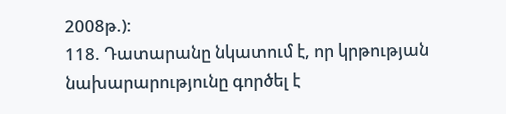2008թ.):
118. Դատարանը նկատում է, որ կրթության նախարարությունը գործել է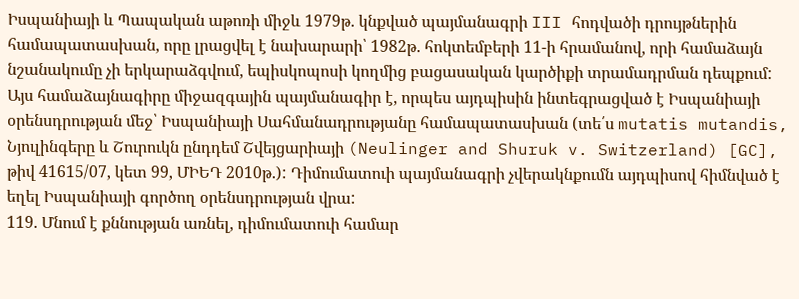Իսպանիայի և Պապական աթոռի միջև 1979թ. կնքված պայմանագրի III հոդվածի դրույթներին համապատասխան, որը լրացվել է նախարարի՝ 1982թ. հոկտեմբերի 11-ի հրամանով, որի համաձայն նշանակումը չի երկարաձգվում, եպիսկոպոսի կողմից բացասական կարծիքի տրամադրման դեպքում: Այս համաձայնագիրը միջազգային պայմանագիր է, որպես այդպիսին ինտեգրացված է Իսպանիայի օրենսդրության մեջ՝ Իսպանիայի Սահմանադրությանը համապատասխան (տե՛ս mutatis mutandis, Նյուլինգերը և Շուրուկն ընդդեմ Շվեյցարիայի (Neulinger and Shuruk v. Switzerland) [GC], թիվ 41615/07, կետ 99, ՄԻԵԴ 2010թ.): Դիմումատուի պայմանագրի չվերակնքումն այդպիսով հիմնված է եղել Իսպանիայի գործող օրենսդրության վրա:
119. Մնում է քննության առնել, դիմումատուի համար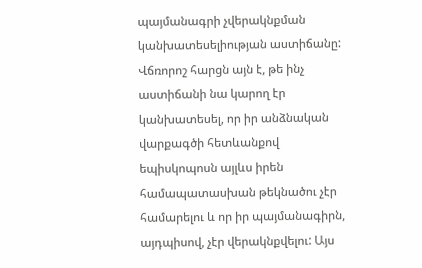պայմանագրի չվերակնքման կանխատեսելիության աստիճանը: Վճռորոշ հարցն այն է, թե ինչ աստիճանի նա կարող էր կանխատեսել, որ իր անձնական վարքագծի հետևանքով եպիսկոպոսն այլևս իրեն համապատասխան թեկնածու չէր համարելու և որ իր պայմանագիրն, այդպիսով, չէր վերակնքվելու: Այս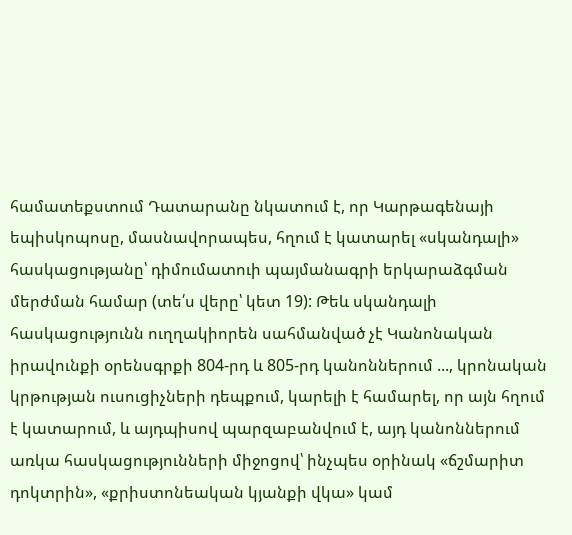համատեքստում Դատարանը նկատում է, որ Կարթագենայի եպիսկոպոսը, մասնավորապես, հղում է կատարել «սկանդալի» հասկացությանը՝ դիմումատուի պայմանագրի երկարաձգման մերժման համար (տե՛ս վերը՝ կետ 19): Թեև սկանդալի հասկացությունն ուղղակիորեն սահմանված չէ Կանոնական իրավունքի օրենսգրքի 804-րդ և 805-րդ կանոններում ..., կրոնական կրթության ուսուցիչների դեպքում, կարելի է համարել, որ այն հղում է կատարում, և այդպիսով պարզաբանվում է, այդ կանոններում առկա հասկացությունների միջոցով՝ ինչպես օրինակ «ճշմարիտ դոկտրին», «քրիստոնեական կյանքի վկա» կամ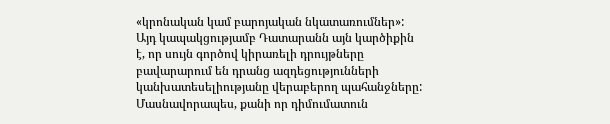«կրոնական կամ բարոյական նկատառումներ»: Այդ կապակցությամբ Դատարանն այն կարծիքին է, որ սույն գործով կիրառելի դրույթները բավարարում են դրանց ազդեցությունների կանխատեսելիությանը վերաբերող պահանջները: Մասնավորապես, քանի որ դիմումատուն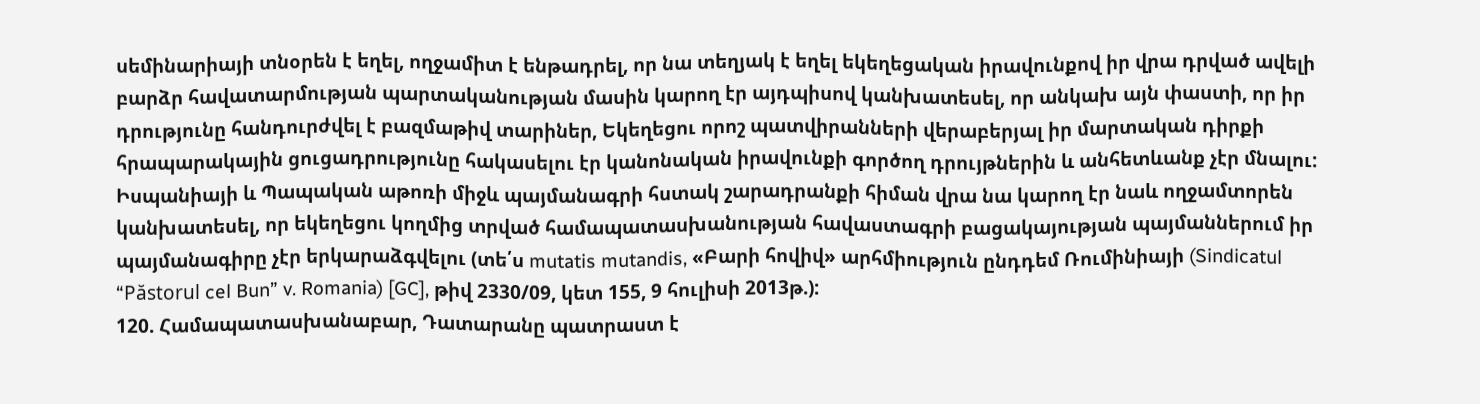սեմինարիայի տնօրեն է եղել, ողջամիտ է ենթադրել, որ նա տեղյակ է եղել եկեղեցական իրավունքով իր վրա դրված ավելի բարձր հավատարմության պարտականության մասին կարող էր այդպիսով կանխատեսել, որ անկախ այն փաստի, որ իր դրությունը հանդուրժվել է բազմաթիվ տարիներ, Եկեղեցու որոշ պատվիրանների վերաբերյալ իր մարտական դիրքի հրապարակային ցուցադրությունը հակասելու էր կանոնական իրավունքի գործող դրույթներին և անհետևանք չէր մնալու: Իսպանիայի և Պապական աթոռի միջև պայմանագրի հստակ շարադրանքի հիման վրա նա կարող էր նաև ողջամտորեն կանխատեսել, որ եկեղեցու կողմից տրված համապատասխանության հավաստագրի բացակայության պայմաններում իր պայմանագիրը չէր երկարաձգվելու (տե՛ս mutatis mutandis, «Բարի հովիվ» արհմիություն ընդդեմ Ռումինիայի (Sindicatul “Păstorul cel Bun” v. Romania) [GC], թիվ 2330/09, կետ 155, 9 հուլիսի 2013թ.):
120. Համապատասխանաբար, Դատարանը պատրաստ է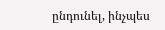ընդունել, ինչպես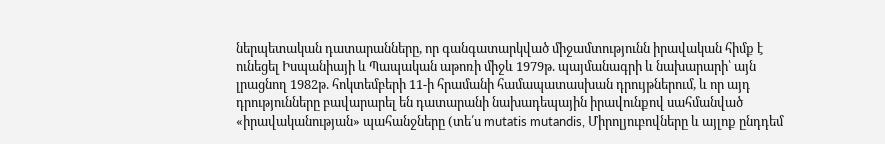ներպետական դատարանները, որ գանգատարկված միջամտությունն իրավական հիմք է ունեցել Իսպանիայի և Պապական աթոռի միջև 1979թ. պայմանագրի և նախարարի՝ այն լրացնող 1982թ. հոկտեմբերի 11-ի հրամանի համապատասխան դրույթներում, և որ այդ դրությունները բավարարել են դատարանի նախադեպային իրավունքով սահմանված «իրավականության» պահանջները (տե՛ս mutatis mutandis, Միրոլյուբովները և այլոք ընդդեմ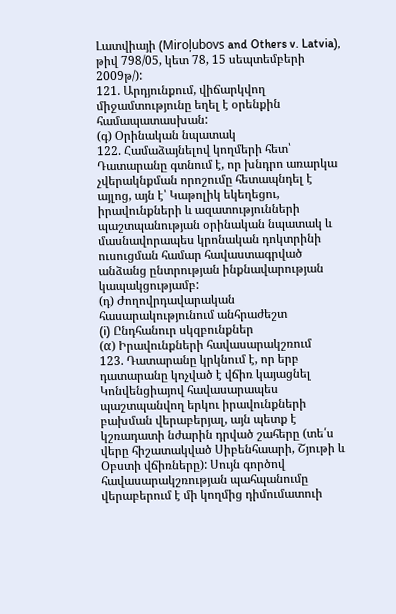Լատվիայի (Miroļubovs and Others v. Latvia), թիվ 798/05, կետ 78, 15 սեպտեմբերի 2009թ/):
121. Արդյունքում, վիճարկվող միջամտությունը եղել է օրենքին համապատասխան:
(գ) Օրինական նպատակ
122. Համաձայնելով կողմերի հետ՝ Դատարանը գտնում է, որ խնդրո առարկա չվերակնքման որոշումը հետապնդել է այլոց, այն է՝ Կաթոլիկ եկեղեցու, իրավունքների և ազատությունների պաշտպանության օրինական նպատակ և մասնավորապես կրոնական դոկտրինի ուսուցման համար հավաստագրված անձանց ընտրության ինքնավարության կապակցությամբ:
(դ) Ժողովրդավարական հասարակությունում անհրաժեշտ
(i) Ընդհանուր սկզբունքներ
(α) Իրավունքների հավասարակշռում
123. Դատարանը կրկնում է, որ երբ դատարանը կոչված է վճիռ կայացնել Կոնվենցիայով հավասարապես պաշտպանվող երկու իրավունքների բախման վերաբերյալ, այն պետք է կշռադատի նժարին դրված շահերը (տե՛ս վերը հիշատակված Սիբենհաարի, Շյութի և Օբստի վճիռները): Սույն գործով հավասարակշռության պահպանումը վերաբերում է մի կողմից դիմումատուի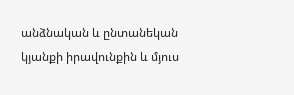անձնական և ընտանեկան կյանքի իրավունքին և մյուս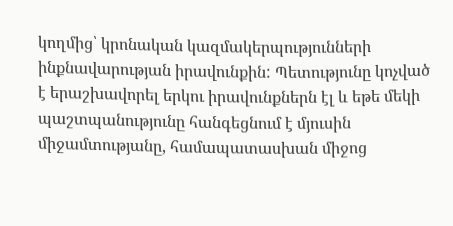կողմից՝ կրոնական կազմակերպությունների ինքնավարության իրավունքին: Պետությունը կոչված է երաշխավորել երկու իրավունքներն էլ և եթե մեկի պաշտպանությունը հանգեցնում է մյուսին միջամտությանը, համապատասխան միջոց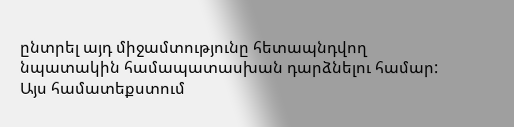ընտրել այդ միջամտությունը հետապնդվող նպատակին համապատասխան դարձնելու համար: Այս համատեքստում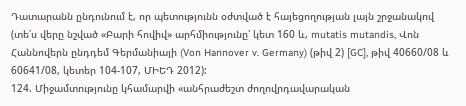Դատարանն ընդունում է, որ պետությունն օժտված է հայեցողության լայն շրջանակով (տե՛ս վերը նշված «Բարի հովիվ» արհմիությունը՝ կետ 160 և, mutatis mutandis, Վոն Հաննովերն ընդդեմ Գերմանիայի (Von Hannover v. Germany) (թիվ 2) [GC], թիվ 40660/08 և 60641/08, կետեր 104-107, ՄԻԵԴ 2012):
124. Միջամտությունը կհամարվի «անհրաժեշտ ժողովրդավարական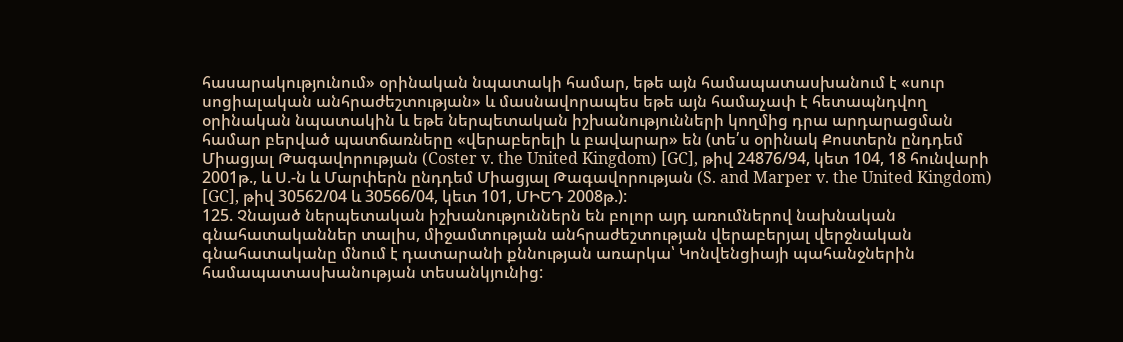հասարակությունում» օրինական նպատակի համար, եթե այն համապատասխանում է «սուր սոցիալական անհրաժեշտության» և մասնավորապես եթե այն համաչափ է հետապնդվող օրինական նպատակին և եթե ներպետական իշխանությունների կողմից դրա արդարացման համար բերված պատճառները «վերաբերելի և բավարար» են (տե՛ս օրինակ Քոստերն ընդդեմ Միացյալ Թագավորության (Coster v. the United Kingdom) [GC], թիվ 24876/94, կետ 104, 18 հունվարի 2001թ., և Ս.-ն և Մարփերն ընդդեմ Միացյալ Թագավորության (S. and Marper v. the United Kingdom) [GC], թիվ 30562/04 և 30566/04, կետ 101, ՄԻԵԴ 2008թ.):
125. Չնայած ներպետական իշխանություններն են բոլոր այդ առումներով նախնական գնահատականներ տալիս, միջամտության անհրաժեշտության վերաբերյալ վերջնական գնահատականը մնում է դատարանի քննության առարկա՝ Կոնվենցիայի պահանջներին համապատասխանության տեսանկյունից: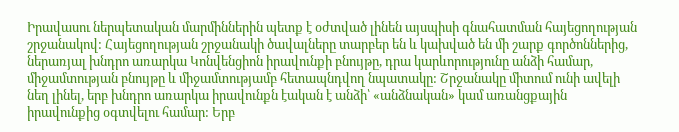Իրավասու ներպետական մարմիններին պետք է օժտված լինեն այսպիսի գնահատման հայեցողության շրջանակով: Հայեցողության շրջանակի ծավալները տարբեր են և կախված են մի շարք գործոններից, ներառյալ խնդրո առարկա Կոնվենցիոն իրավունքի բնույթը, դրա կարևորությունը անձի համար, միջամտության բնույթը և միջամտությամբ հետապնդվող նպատակը: Շրջանակը միտում ունի ավելի նեղ լինել, երբ խնդրո առարկա իրավունքն էական է անձի՝ «անձնական» կամ առանցքային իրավունքից օգտվելու համար: Երբ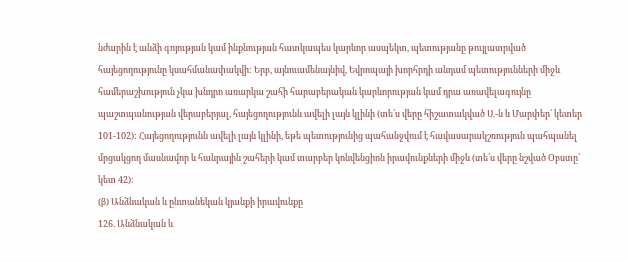նժարին է անձի գոյության կամ ինքնության հատկապես կարևոր ասպեկտ, պետությանը թույլատրված հայեցողությունը կսահմանափակվի: Երբ, այնուամենայնիվ, Եվրոպայի խորհրդի անդամ պետությունների միջև համերաշխություն չկա խնդրո առարկա շահի հարաբերական կարևորության կամ դրա առավելագույնը պաշտպանության վերաբերյալ, հայեցողությունն ավելի լայն կլինի (տե՛ս վերը հիշատակված Ս.-ն և Մարփեր՝ կետեր 101-102): Հայեցողությունն ավելի լայն կլինի, եթե պետությունից պահանջվում է հավասարակշռություն պահպանել մրցակցող մասնավոր և հանրային շահերի կամ տարբեր կոնվենցիոն իրավունքների միջև (տե՛ս վերը նշված Օբստը՝ կետ 42):
(β) Անձնական և ընտանեկան կյանքի իրավունքը
126. Անձնական և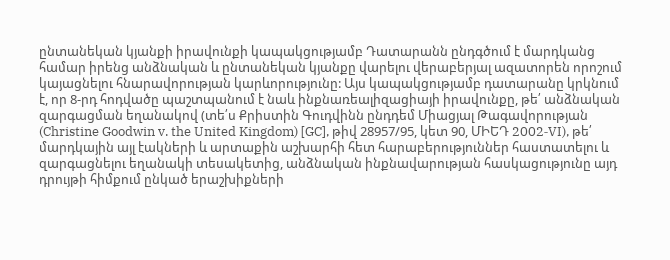ընտանեկան կյանքի իրավունքի կապակցությամբ Դատարանն ընդգծում է մարդկանց համար իրենց անձնական և ընտանեկան կյանքը վարելու վերաբերյալ ազատորեն որոշում կայացնելու հնարավորության կարևորությունը: Այս կապակցությամբ դատարանը կրկնում է, որ 8-րդ հոդվածը պաշտպանում է նաև ինքնառեալիզացիայի իրավունքը, թե՛ անձնական զարգացման եղանակով (տե՛ս Քրիստին Գուդվինն ընդդեմ Միացյալ Թագավորության (Christine Goodwin v. the United Kingdom) [GC], թիվ 28957/95, կետ 90, ՄԻԵԴ 2002‑VI), թե՛ մարդկային այլ էակների և արտաքին աշխարհի հետ հարաբերություններ հաստատելու և զարգացնելու եղանակի տեսակետից, անձնական ինքնավարության հասկացությունը այդ դրույթի հիմքում ընկած երաշխիքների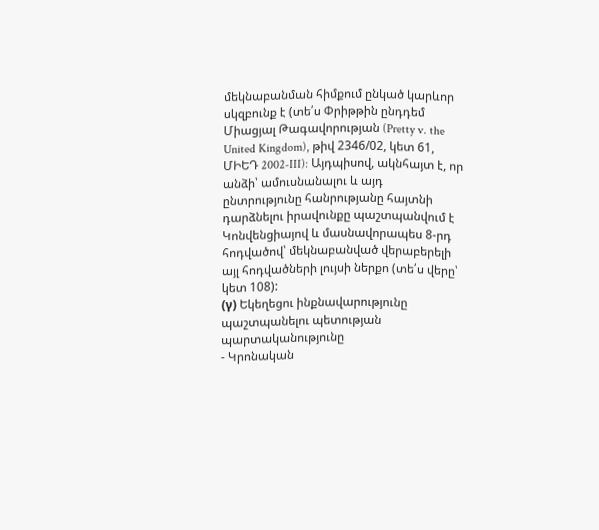մեկնաբանման հիմքում ընկած կարևոր սկզբունք է (տե՛ս Փրիթթին ընդդեմ Միացյալ Թագավորության (Pretty v. the United Kingdom), թիվ 2346/02, կետ 61, ՄԻԵԴ 2002‑III): Այդպիսով, ակնհայտ է, որ անձի՝ ամուսնանալու և այդ ընտրությունը հանրությանը հայտնի դարձնելու իրավունքը պաշտպանվում է Կոնվենցիայով և մասնավորապես 8-րդ հոդվածով՝ մեկնաբանված վերաբերելի այլ հոդվածների լույսի ներքո (տե՛ս վերը՝ կետ 108):
(γ) Եկեղեցու ինքնավարությունը պաշտպանելու պետության պարտականությունը
- Կրոնական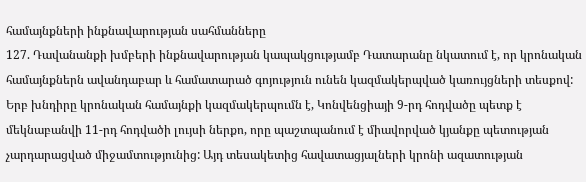համայնքների ինքնավարության սահմանները
127. Դավանանքի խմբերի ինքնավարության կապակցությամբ Դատարանը նկատում է, որ կրոնական համայնքներն ավանդաբար և համատարած գոյություն ունեն կազմակերպված կառույցների տեսքով: Երբ խնդիրը կրոնական համայնքի կազմակերպումն է, Կոնվենցիայի 9-րդ հոդվածը պետք է մեկնաբանվի 11-րդ հոդվածի լույսի ներքո, որը պաշտպանում է միավորված կյանքը պետության չարդարացված միջամտությունից: Այդ տեսակետից հավատացյալների կրոնի ազատության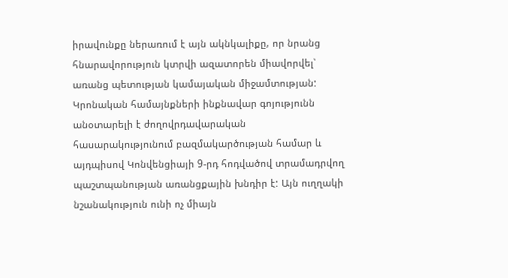իրավունքը ներառում է այն ակնկալիքը, որ նրանց հնարավորություն կտրվի ազատորեն միավորվել՝ առանց պետության կամայական միջամտության: Կրոնական համայնքների ինքնավար գոյությունն անօտարելի է ժողովրդավարական հասարակությունում բազմակարծության համար և այդպիսով Կոնվենցիայի 9-րդ հոդվածով տրամադրվող պաշտպանության առանցքային խնդիր է: Այն ուղղակի նշանակություն ունի ոչ միայն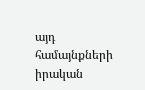այդ համայնքների իրական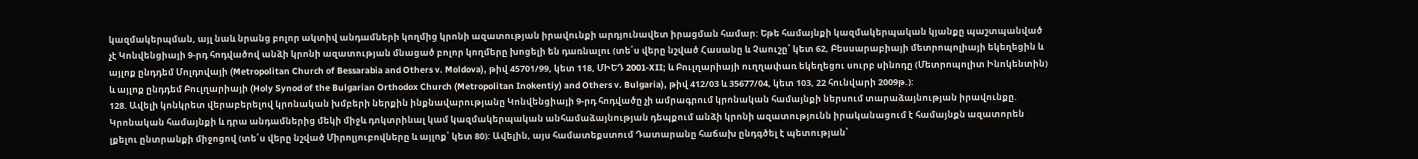կազմակերպման, այլ նաև նրանց բոլոր ակտիվ անդամների կողմից կրոնի ազատության իրավունքի արդյունավետ իրացման համար: Եթե համայնքի կազմակերպական կյանքը պաշտպանված չէ Կոնվենցիայի 9-րդ հոդվածով անձի կրոնի ազատության մնացած բոլոր կողմերը խոցելի են դառնալու (տե՛ս վերը նշված Հասանը և Չաուշը՝ կետ 62, Բեսսարաբիայի մետրոպոլիայի եկեղեցին և այլոք ընդդեմ Մոլդովայի (Metropolitan Church of Bessarabia and Others v. Moldova), թիվ 45701/99, կետ 118, ՄԻԵԴ 2001‑XII; և Բուլղարիայի ուղղափառ եկեղեցու սուրբ սինոդը (Մետրոպոլիտ Ինոկենտին) և այլոք ընդդեմ Բուլղարիայի (Holy Synod of the Bulgarian Orthodox Church (Metropolitan Inokentiy) and Others v. Bulgaria), թիվ 412/03 և 35677/04, կետ 103, 22 հունվարի 2009թ.):
128. Ավելի կոնկրետ վերաբերելով կրոնական խմբերի ներքին ինքնավարությանը Կոնվենցիայի 9-րդ հոդվածը չի ամրագրում կրոնական համայնքի ներսում տարաձայնության իրավունքը. Կրոնական համայնքի և դրա անդամներից մեկի միջև դոկտրինալ կամ կազմակերպական անհամաձայնության դեպքում անձի կրոնի ազատությունն իրականացում է համայնքն ազատորեն լքելու ընտրանքի միջոցով (տե՛ս վերը նշված Միրոլյուբովները և այլոք՝ կետ 80): Ավելին, այս համատեքստում Դատարանը հաճախ ընդգծել է պետության՝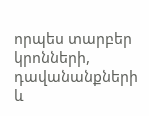որպես տարբեր կրոնների, դավանանքների և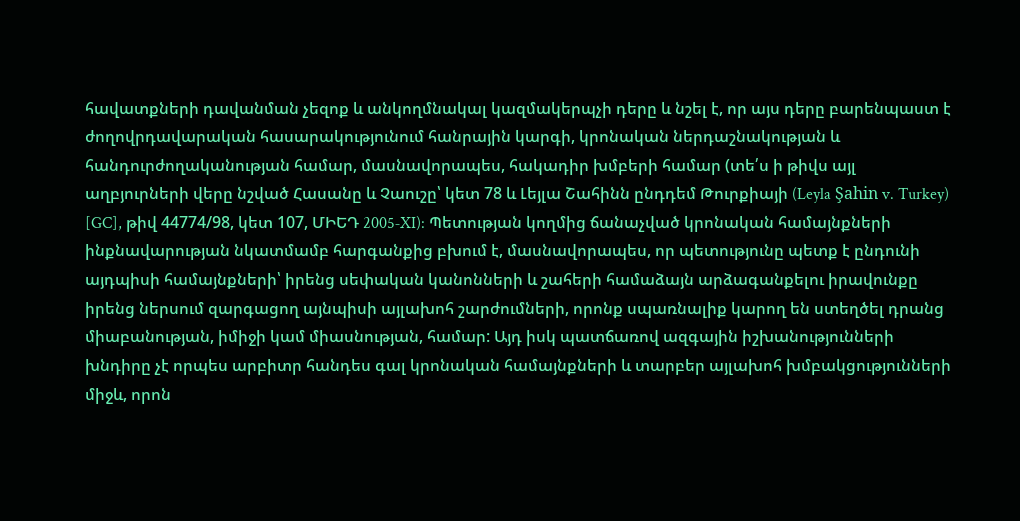հավատքների դավանման չեզոք և անկողմնակալ կազմակերպչի դերը և նշել է, որ այս դերը բարենպաստ է ժողովրդավարական հասարակությունում հանրային կարգի, կրոնական ներդաշնակության և հանդուրժողականության համար, մասնավորապես, հակադիր խմբերի համար (տե՛ս ի թիվս այլ աղբյուրների վերը նշված Հասանը և Չաուշը՝ կետ 78 և Լեյլա Շահինն ընդդեմ Թուրքիայի (Leyla Şahin v. Turkey) [GC], թիվ 44774/98, կետ 107, ՄԻԵԴ 2005‑XI): Պետության կողմից ճանաչված կրոնական համայնքների ինքնավարության նկատմամբ հարգանքից բխում է, մասնավորապես, որ պետությունը պետք է ընդունի այդպիսի համայնքների՝ իրենց սեփական կանոնների և շահերի համաձայն արձագանքելու իրավունքը իրենց ներսում զարգացող այնպիսի այլախոհ շարժումների, որոնք սպառնալիք կարող են ստեղծել դրանց միաբանության, իմիջի կամ միասնության, համար: Այդ իսկ պատճառով ազգային իշխանությունների խնդիրը չէ որպես արբիտր հանդես գալ կրոնական համայնքների և տարբեր այլախոհ խմբակցությունների միջև, որոն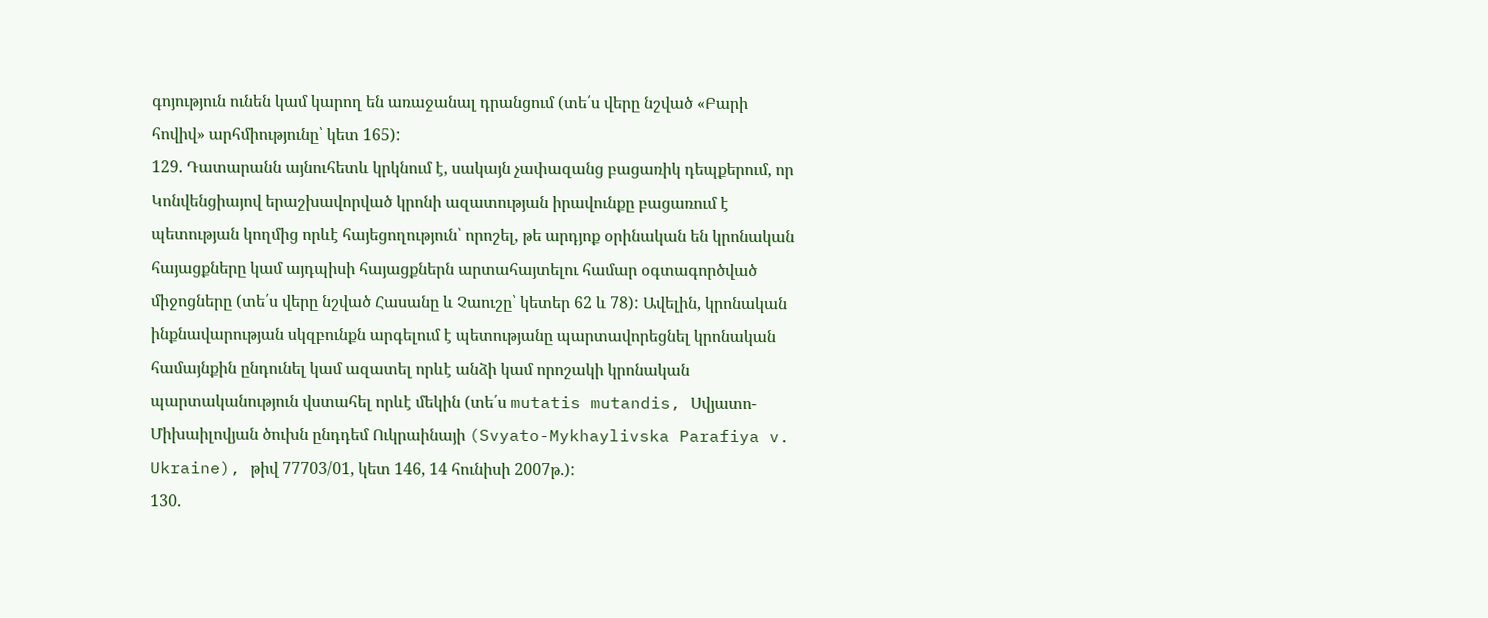գոյություն ունեն կամ կարող են առաջանալ դրանցում (տե՛ս վերը նշված «Բարի հովիվ» արհմիությունը՝ կետ 165):
129. Դատարանն այնուհետև կրկնում է, սակայն չափազանց բացառիկ դեպքերում, որ Կոնվենցիայով երաշխավորված կրոնի ազատության իրավունքը բացառում է պետության կողմից որևէ հայեցողություն՝ որոշել, թե արդյոք օրինական են կրոնական հայացքները կամ այդպիսի հայացքներն արտահայտելու համար օգտագործված միջոցները (տե՛ս վերը նշված Հասանը և Չաուշը՝ կետեր 62 և 78): Ավելին, կրոնական ինքնավարության սկզբունքն արգելում է պետությանը պարտավորեցնել կրոնական համայնքին ընդունել կամ ազատել որևէ անձի կամ որոշակի կրոնական պարտականություն վստահել որևէ մեկին (տե՛ս mutatis mutandis, Սվյատո-Միխաիլովյան ծուխն ընդդեմ Ուկրաինայի (Svyato-Mykhaylivska Parafiya v. Ukraine), թիվ 77703/01, կետ 146, 14 հունիսի 2007թ.):
130.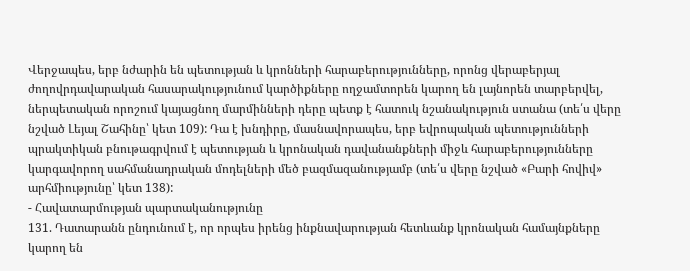Վերջապես, երբ նժարին են պետության և կրոնների հարաբերությունները, որոնց վերաբերյալ ժողովրդավարական հասարակությունում կարծիքները ողջամտորեն կարող են լայնորեն տարբերվել, ներպետական որոշում կայացնող մարմինների դերը պետք է հատուկ նշանակություն ստանա (տե՛ս վերը նշված Լեյալ Շահինը՝ կետ 109): Դա է խնդիրը, մասնավորապես, երբ եվրոպական պետությունների պրակտիկան բնութագրվում է պետության և կրոնական դավանանքների միջև հարաբերությունները կարգավորող սահմանադրական մոդելների մեծ բազմազանությամբ (տե՛ս վերը նշված «Բարի հովիվ» արհմիությունը՝ կետ 138):
- Հավատարմության պարտականությունը
131. Դատարանն ընդունում է, որ որպես իրենց ինքնավարության հետևանք կրոնական համայնքները կարող են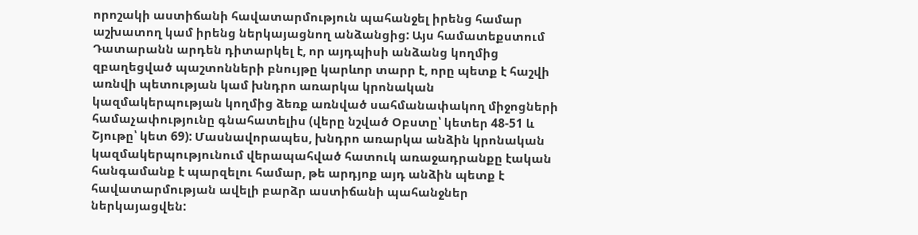որոշակի աստիճանի հավատարմություն պահանջել իրենց համար աշխատող կամ իրենց ներկայացնող անձանցից: Այս համատեքստում Դատարանն արդեն դիտարկել է, որ այդպիսի անձանց կողմից զբաղեցված պաշտոնների բնույթը կարևոր տարր է, որը պետք է հաշվի առնվի պետության կամ խնդրո առարկա կրոնական կազմակերպության կողմից ձեռք առնված սահմանափակող միջոցների համաչափությունը գնահատելիս (վերը նշված Օբստը՝ կետեր 48-51 և Շյութը՝ կետ 69): Մասնավորապես, խնդրո առարկա անձին կրոնական կազմակերպությունում վերապահված հատուկ առաջադրանքը էական հանգամանք է պարզելու համար, թե արդյոք այդ անձին պետք է հավատարմության ավելի բարձր աստիճանի պահանջներ ներկայացվեն: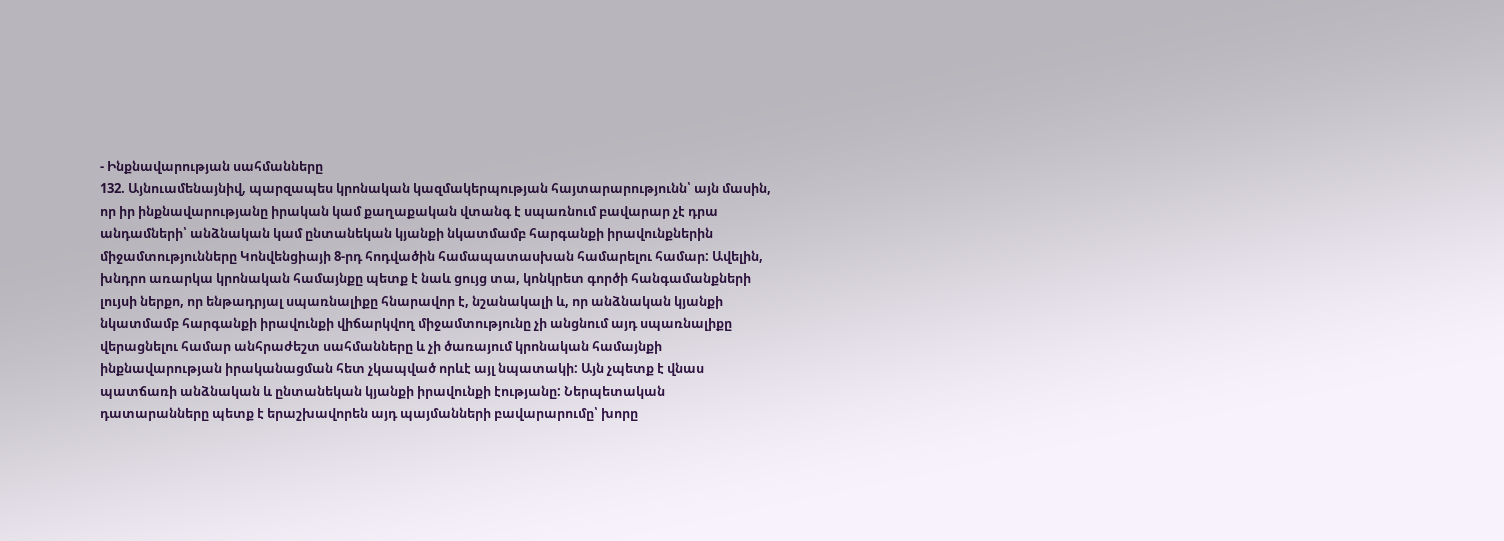- Ինքնավարության սահմանները
132. Այնուամենայնիվ, պարզապես կրոնական կազմակերպության հայտարարությունն՝ այն մասին, որ իր ինքնավարությանը իրական կամ քաղաքական վտանգ է սպառնում բավարար չէ դրա անդամների՝ անձնական կամ ընտանեկան կյանքի նկատմամբ հարգանքի իրավունքներին միջամտությունները Կոնվենցիայի 8-րդ հոդվածին համապատասխան համարելու համար: Ավելին, խնդրո առարկա կրոնական համայնքը պետք է նաև ցույց տա, կոնկրետ գործի հանգամանքների լույսի ներքո, որ ենթադրյալ սպառնալիքը հնարավոր է, նշանակալի և, որ անձնական կյանքի նկատմամբ հարգանքի իրավունքի վիճարկվող միջամտությունը չի անցնում այդ սպառնալիքը վերացնելու համար անհրաժեշտ սահմանները և չի ծառայում կրոնական համայնքի ինքնավարության իրականացման հետ չկապված որևէ այլ նպատակի: Այն չպետք է վնաս պատճառի անձնական և ընտանեկան կյանքի իրավունքի էությանը: Ներպետական դատարանները պետք է երաշխավորեն այդ պայմանների բավարարումը՝ խորը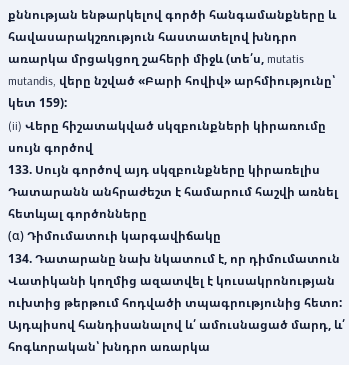քննության ենթարկելով գործի հանգամանքները և հավասարակշռություն հաստատելով խնդրո առարկա մրցակցող շահերի միջև (տե՛ս, mutatis mutandis, վերը նշված «Բարի հովիվ» արհմիությունը՝ կետ 159):
(ii) Վերը հիշատակված սկզբունքների կիրառումը սույն գործով
133. Սույն գործով այդ սկզբունքները կիրառելիս Դատարանն անհրաժեշտ է համարում հաշվի առնել հետևյալ գործոնները
(α) Դիմումատուի կարգավիճակը
134. Դատարանը նախ նկատում է, որ դիմումատուն Վատիկանի կողմից ազատվել է կուսակրոնության ուխտից թերթում հոդվածի տպագրությունից հետո: Այդպիսով հանդիսանալով և՛ ամուսնացած մարդ, և՛ հոգևորական՝ խնդրո առարկա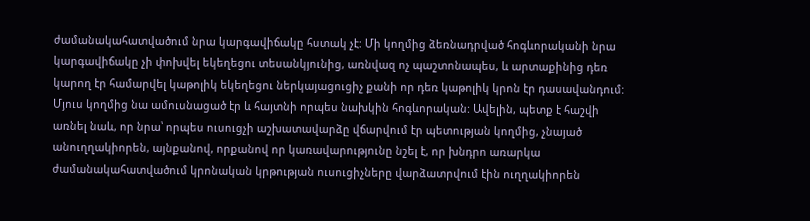ժամանակահատվածում նրա կարգավիճակը հստակ չէ: Մի կողմից ձեռնադրված հոգևորականի նրա կարգավիճակը չի փոխվել եկեղեցու տեսանկյունից, առնվազ ոչ պաշտոնապես, և արտաքինից դեռ կարող էր համարվել կաթոլիկ եկեղեցու ներկայացուցիչ քանի որ դեռ կաթոլիկ կրոն էր դասավանդում: Մյուս կողմից նա ամուսնացած էր և հայտնի որպես նախկին հոգևորական: Ավելին, պետք է հաշվի առնել նաև, որ նրա՝ որպես ուսուցչի աշխատավարձը վճարվում էր պետության կողմից, չնայած անուղղակիորեն, այնքանով, որքանով որ կառավարությունը նշել է, որ խնդրո առարկա ժամանակահատվածում կրոնական կրթության ուսուցիչները վարձատրվում էին ուղղակիորեն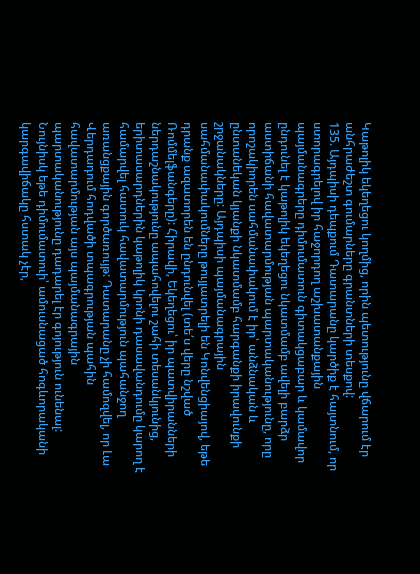Կաթոլիկ եկեղեցու կողմից, որին պետությունը վճարում էր անհրաժեշտ գումարները գրանտների տեսքով:
135. Այդպիսի դեպքում Դատարանը կարծիք է հայտնում, որ ստորագրելով իր հաջորդող աշխատանքային պայմանագրերը դիմումատուն գիտակցաբար և կամավոր ընդունել է կաթոլիկ եկեղեցու նկատմամբ ավելի բարձր աստիճանի հավատարմության պարտականությունը, որը որոշակիորեն սահմանափակում է իր՝ անձնական և ընտանեկան կյանքի նկատմամբ հարգանքի իրավունքի շրջանակները: Այդպիսի պայմանագրային սահմանափակումները թույլատրելի են Կոնվենցիայով, եթե դրանք ազատորեն են ընդունվել (տե՛ս վերը նշված Ռոմմելֆանգերը): Հիրավի, Եկեղեցու՝ իր պատվիրանների ներդաշնակությունը ապահովելու շահի տեսանկյունից, երիտասարդներին կաթոլիկ կրոնի դասավանդումը կարող է համարվել հատուկ հավատարմություն պահանջող առանցքային գործառույթ: Դատարանը չի համոզվել, որ Լա Վերդադում հոդվածի տպագրության պահին հավատարմության այս պայմանագրային պարտականությունը դադարել էր գոյություն ունենալ: Նույնիսկ եթե դիմումատուի՝ ամուսնացած հոգևորականի կարգավիճակը հստակ չէր,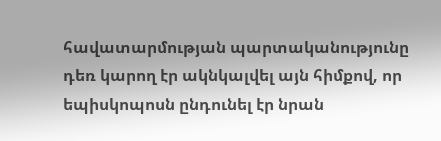հավատարմության պարտականությունը դեռ կարող էր ակնկալվել այն հիմքով, որ եպիսկոպոսն ընդունել էր նրան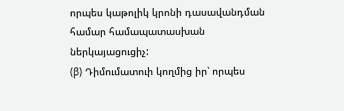որպես կաթոլիկ կրոնի դասավանդման համար համապատասխան ներկայացուցիչ:
(β) Դիմումատուի կողմից իր՝ որպես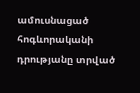ամուսնացած հոգևորականի դրությանը տրված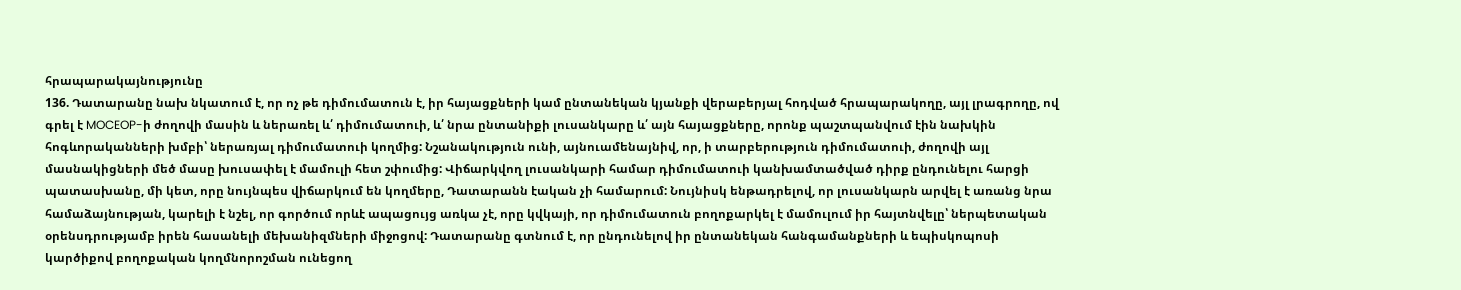հրապարակայնությունը
136. Դատարանը նախ նկատում է, որ ոչ թե դիմումատուն է, իր հայացքների կամ ընտանեկան կյանքի վերաբերյալ հոդված հրապարակողը, այլ լրագրողը, ով գրել է MOCEOP-ի ժողովի մասին և ներառել և՛ դիմումատուի, և՛ նրա ընտանիքի լուսանկարը և՛ այն հայացքները, որոնք պաշտպանվում էին նախկին հոգևորականների խմբի՝ ներառյալ դիմումատուի կողմից: Նշանակություն ունի, այնուամենայնիվ, որ, ի տարբերություն դիմումատուի, ժողովի այլ մասնակիցների մեծ մասը խուսափել է մամուլի հետ շփումից: Վիճարկվող լուսանկարի համար դիմումատուի կանխամտածված դիրք ընդունելու հարցի պատասխանը, մի կետ, որը նույնպես վիճարկում են կողմերը, Դատարանն էական չի համարում: Նույնիսկ ենթադրելով, որ լուսանկարն արվել է առանց նրա համաձայնության, կարելի է նշել, որ գործում որևէ ապացույց առկա չէ, որը կվկայի, որ դիմումատուն բողոքարկել է մամուլում իր հայտնվելը՝ ներպետական օրենսդրությամբ իրեն հասանելի մեխանիզմների միջոցով: Դատարանը գտնում է, որ ընդունելով իր ընտանեկան հանգամանքների և եպիսկոպոսի կարծիքով բողոքական կողմնորոշման ունեցող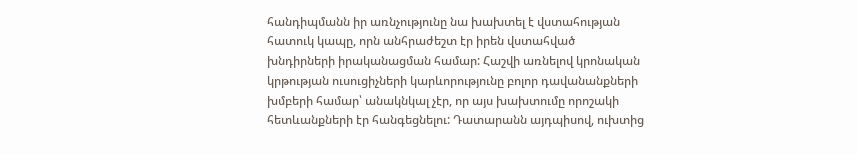հանդիպմանն իր առնչությունը նա խախտել է վստահության հատուկ կապը, որն անհրաժեշտ էր իրեն վստահված խնդիրների իրականացման համար: Հաշվի առնելով կրոնական կրթության ուսուցիչների կարևորությունը բոլոր դավանանքների խմբերի համար՝ անակնկալ չէր, որ այս խախտումը որոշակի հետևանքների էր հանգեցնելու: Դատարանն այդպիսով, ուխտից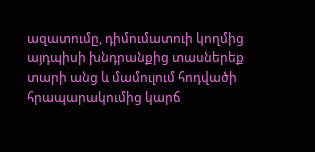ազատումը, դիմումատուի կողմից այդպիսի խնդրանքից տասներեք տարի անց և մամուլում հոդվածի հրապարակումից կարճ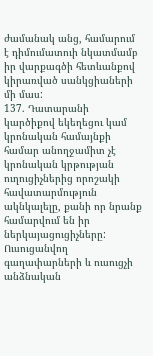ժամանակ անց, համարում է դիմումատուի նկատմամբ իր վարքագծի հետևանքով կիրառված սանկցիաների մի մաս:
137. Դատարանի կարծիքով եկեղեցու կամ կրոնական համայնքի համար անողջամիտ չէ կրոնական կրթության ուղուցիչներից որոշակի հավատարմություն ակնկալելը, քանի որ նրանք համարվում են իր ներկայացուցիչները: Ուսուցանվող գաղափարների և ուսուցչի անձնական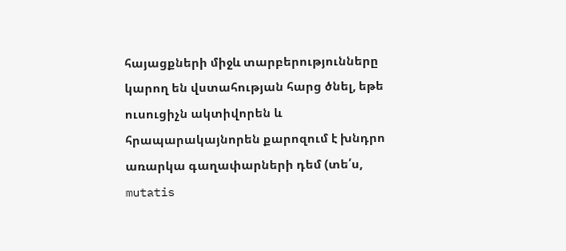հայացքների միջև տարբերությունները կարող են վստահության հարց ծնել, եթե ուսուցիչն ակտիվորեն և հրապարակայնորեն քարոզում է խնդրո առարկա գաղափարների դեմ (տե՛ս, mutatis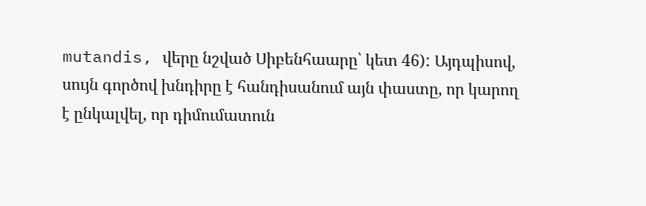mutandis, վերը նշված Սիբենհաարը՝ կետ 46): Այդպիսով, սույն գործով խնդիրը է հանդիսանում այն փաստը, որ կարող է ընկալվել, որ դիմումատուն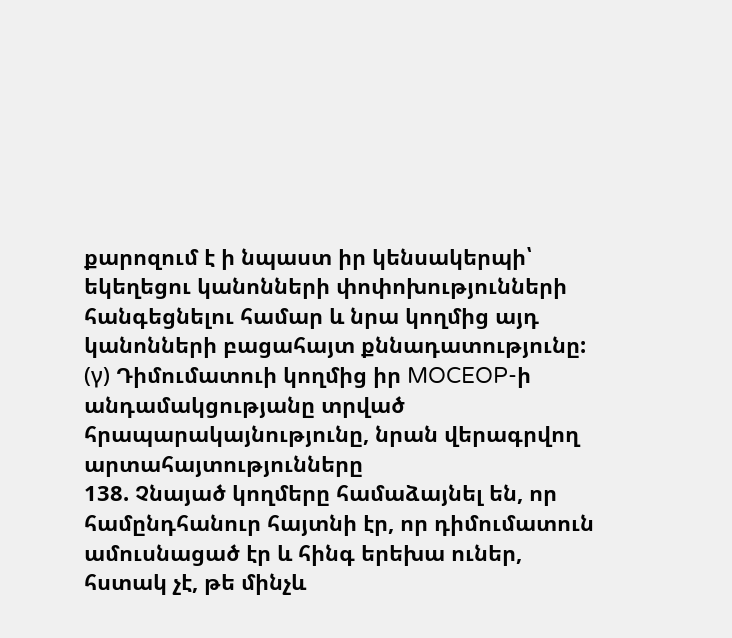քարոզում է ի նպաստ իր կենսակերպի՝ եկեղեցու կանոնների փոփոխությունների հանգեցնելու համար և նրա կողմից այդ կանոնների բացահայտ քննադատությունը:
(γ) Դիմումատուի կողմից իր MOCEOP-ի անդամակցությանը տրված հրապարակայնությունը, նրան վերագրվող արտահայտությունները
138. Չնայած կողմերը համաձայնել են, որ համընդհանուր հայտնի էր, որ դիմումատուն ամուսնացած էր և հինգ երեխա ուներ, հստակ չէ, թե մինչև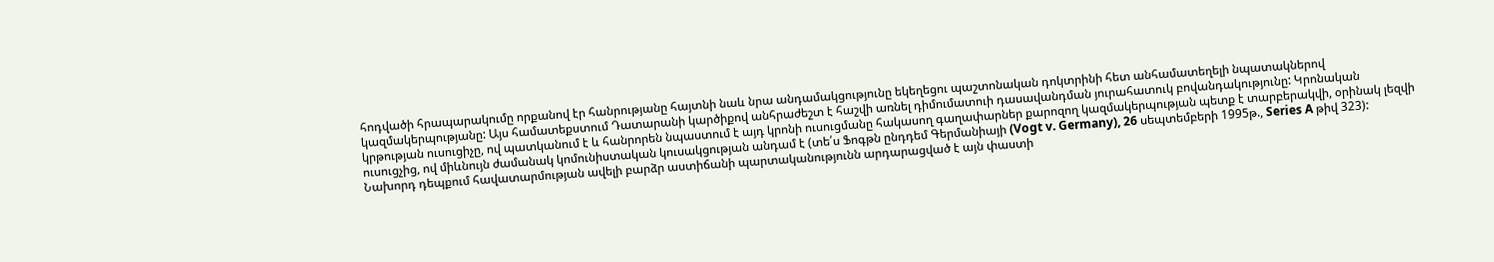հոդվածի հրապարակումը որքանով էր հանրությանը հայտնի նաև նրա անդամակցությունը եկեղեցու պաշտոնական դոկտրինի հետ անհամատեղելի նպատակներով կազմակերպությանը: Այս համատեքստում Դատարանի կարծիքով անհրաժեշտ է հաշվի առնել դիմումատուի դասավանդման յուրահատուկ բովանդակությունը: Կրոնական կրթության ուսուցիչը, ով պատկանում է և հանրորեն նպաստում է այդ կրոնի ուսուցմանը հակասող գաղափարներ քարոզող կազմակերպության պետք է տարբերակվի, օրինակ լեզվի ուսուցչից, ով միևնույն ժամանակ կոմունիստական կուսակցության անդամ է (տե՛ս Ֆոգթն ընդդեմ Գերմանիայի (Vogt v. Germany), 26 սեպտեմբերի 1995թ., Series A թիվ 323): Նախորդ դեպքում հավատարմության ավելի բարձր աստիճանի պարտականությունն արդարացված է այն փաստի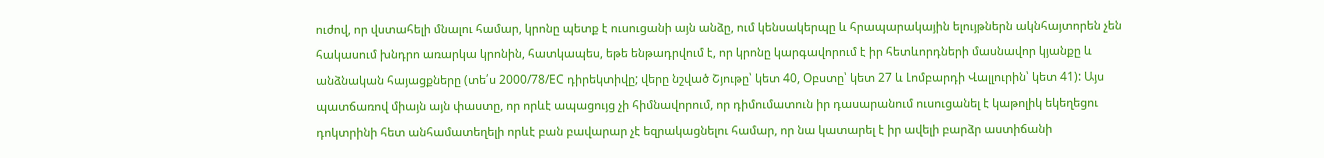ուժով, որ վստահելի մնալու համար, կրոնը պետք է ուսուցանի այն անձը, ում կենսակերպը և հրապարակային ելույթներն ակնհայտորեն չեն հակասում խնդրո առարկա կրոնին, հատկապես, եթե ենթադրվում է, որ կրոնը կարգավորում է իր հետևորդների մասնավոր կյանքը և անձնական հայացքները (տե՛ս 2000/78/EC դիրեկտիվը; վերը նշված Շյութը՝ կետ 40, Օբստը՝ կետ 27 և Լոմբարդի Վալլուրին՝ կետ 41): Այս պատճառով միայն այն փաստը, որ որևէ ապացույց չի հիմնավորում, որ դիմումատուն իր դասարանում ուսուցանել է կաթոլիկ եկեղեցու դոկտրինի հետ անհամատեղելի որևէ բան բավարար չէ եզրակացնելու համար, որ նա կատարել է իր ավելի բարձր աստիճանի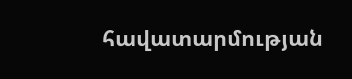հավատարմության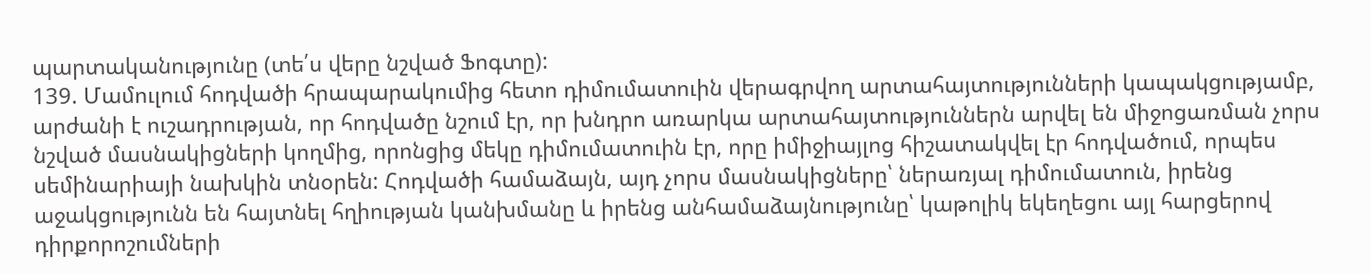պարտականությունը (տե՛ս վերը նշված Ֆոգտը):
139. Մամուլում հոդվածի հրապարակումից հետո դիմումատուին վերագրվող արտահայտությունների կապակցությամբ, արժանի է ուշադրության, որ հոդվածը նշում էր, որ խնդրո առարկա արտահայտություններն արվել են միջոցառման չորս նշված մասնակիցների կողմից, որոնցից մեկը դիմումատուին էր, որը իմիջիայլոց հիշատակվել էր հոդվածում, որպես սեմինարիայի նախկին տնօրեն: Հոդվածի համաձայն, այդ չորս մասնակիցները՝ ներառյալ դիմումատուն, իրենց աջակցությունն են հայտնել հղիության կանխմանը և իրենց անհամաձայնությունը՝ կաթոլիկ եկեղեցու այլ հարցերով դիրքորոշումների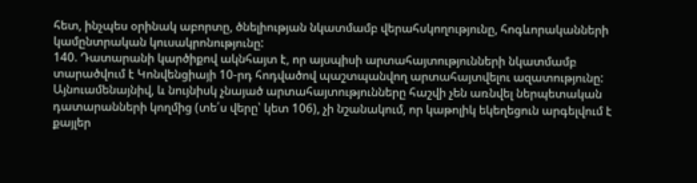հետ, ինչպես օրինակ աբորտը, ծնելիության նկատմամբ վերահսկողությունը, հոգևորականների կամընտրական կուսակրոնությունը:
140. Դատարանի կարծիքով ակնհայտ է, որ այսպիսի արտահայտությունների նկատմամբ տարածվում է Կոնվենցիայի 10-րդ հոդվածով պաշտպանվող արտահայտվելու ազատությունը: Այնուամենայնիվ, և նույնիսկ չնայած արտահայտությունները հաշվի չեն առնվել ներպետական դատարանների կողմից (տե՛ս վերը՝ կետ 106), չի նշանակում, որ կաթոլիկ եկեղեցուն արգելվում է քայլեր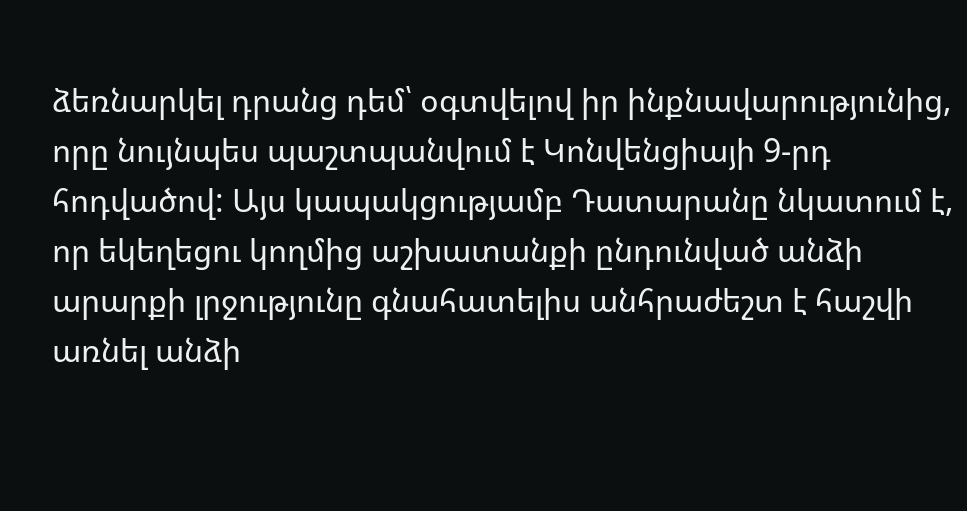ձեռնարկել դրանց դեմ՝ օգտվելով իր ինքնավարությունից, որը նույնպես պաշտպանվում է Կոնվենցիայի 9-րդ հոդվածով: Այս կապակցությամբ Դատարանը նկատում է, որ եկեղեցու կողմից աշխատանքի ընդունված անձի արարքի լրջությունը գնահատելիս անհրաժեշտ է հաշվի առնել անձի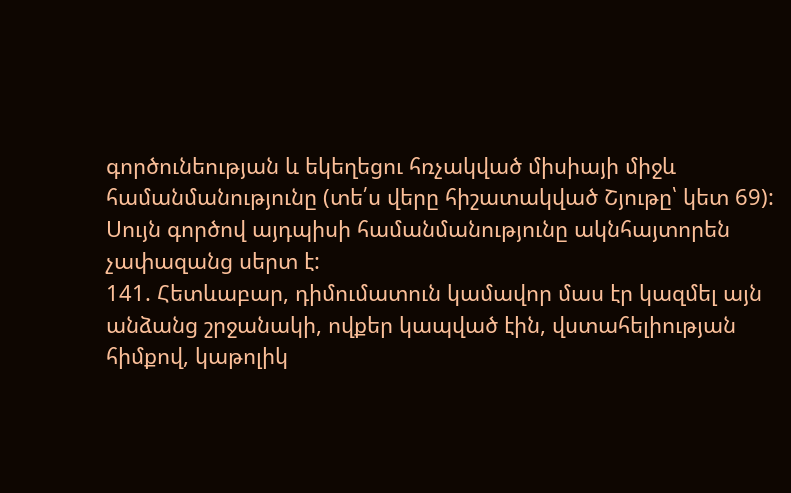գործունեության և եկեղեցու հռչակված միսիայի միջև համանմանությունը (տե՛ս վերը հիշատակված Շյութը՝ կետ 69): Սույն գործով այդպիսի համանմանությունը ակնհայտորեն չափազանց սերտ է:
141. Հետևաբար, դիմումատուն կամավոր մաս էր կազմել այն անձանց շրջանակի, ովքեր կապված էին, վստահելիության հիմքով, կաթոլիկ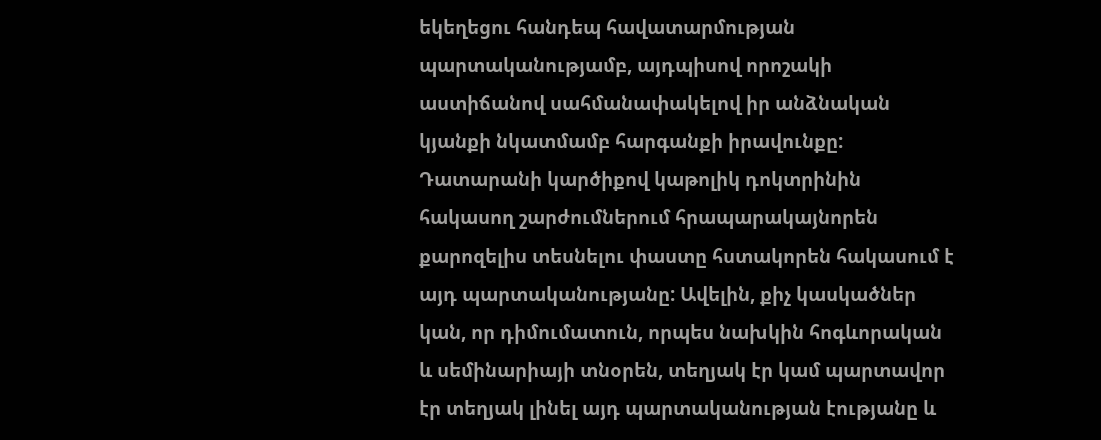եկեղեցու հանդեպ հավատարմության պարտականությամբ, այդպիսով որոշակի աստիճանով սահմանափակելով իր անձնական կյանքի նկատմամբ հարգանքի իրավունքը: Դատարանի կարծիքով կաթոլիկ դոկտրինին հակասող շարժումներում հրապարակայնորեն քարոզելիս տեսնելու փաստը հստակորեն հակասում է այդ պարտականությանը: Ավելին, քիչ կասկածներ կան, որ դիմումատուն, որպես նախկին հոգևորական և սեմինարիայի տնօրեն, տեղյակ էր կամ պարտավոր էր տեղյակ լինել այդ պարտականության էությանը և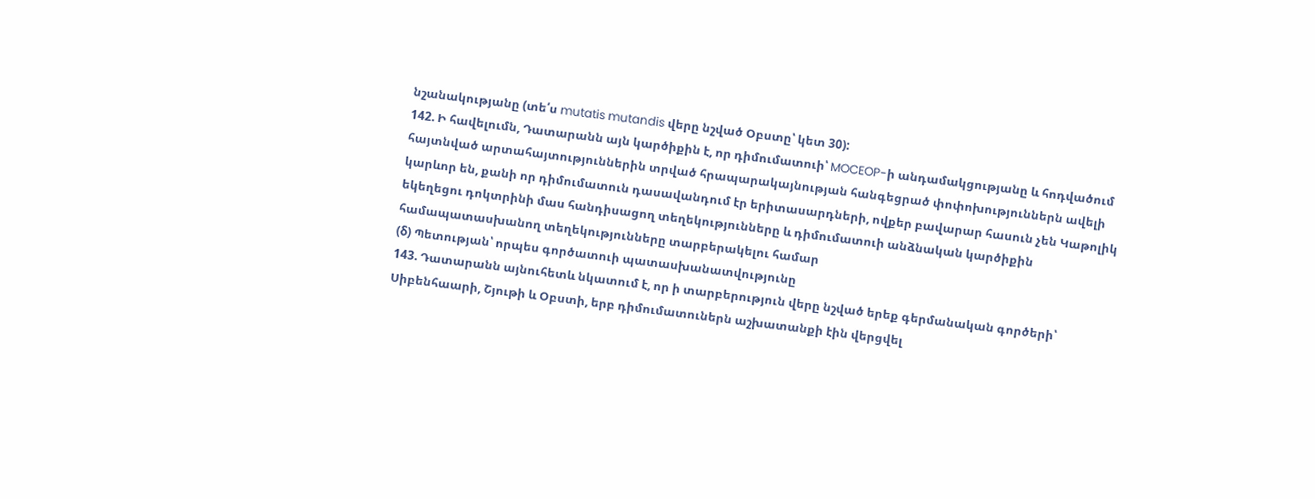նշանակությանը (տե՛ս mutatis mutandis վերը նշված Օբստը՝ կետ 30):
142. Ի հավելումն, Դատարանն այն կարծիքին է, որ դիմումատուի՝ MOCEOP-ի անդամակցությանը և հոդվածում հայտնված արտահայտություններին տրված հրապարակայնության հանգեցրած փոփոխություններն ավելի կարևոր են, քանի որ դիմումատուն դասավանդում էր երիտասարդների, ովքեր բավարար հասուն չեն Կաթոլիկ եկեղեցու դոկտրինի մաս հանդիսացող տեղեկությունները և դիմումատուի անձնական կարծիքին համապատասխանող տեղեկությունները տարբերակելու համար
(δ) Պետության՝ որպես գործատուի պատասխանատվությունը
143. Դատարանն այնուհետև նկատում է, որ ի տարբերություն վերը նշված երեք գերմանական գործերի՝ Սիբենհաարի, Շյութի և Օբստի, երբ դիմումատուներն աշխատանքի էին վերցվել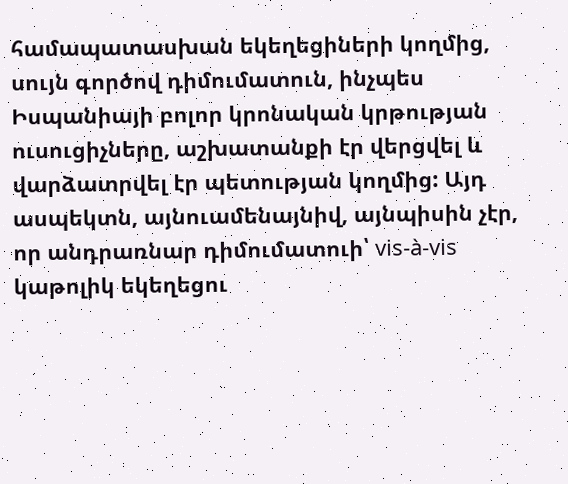համապատասխան եկեղեցիների կողմից, սույն գործով դիմումատուն, ինչպես Իսպանիայի բոլոր կրոնական կրթության ուսուցիչները, աշխատանքի էր վերցվել և վարձատրվել էր պետության կողմից: Այդ ասպեկտն, այնուամենայնիվ, այնպիսին չէր, որ անդրառնար դիմումատուի՝ vis-à-vis կաթոլիկ եկեղեցու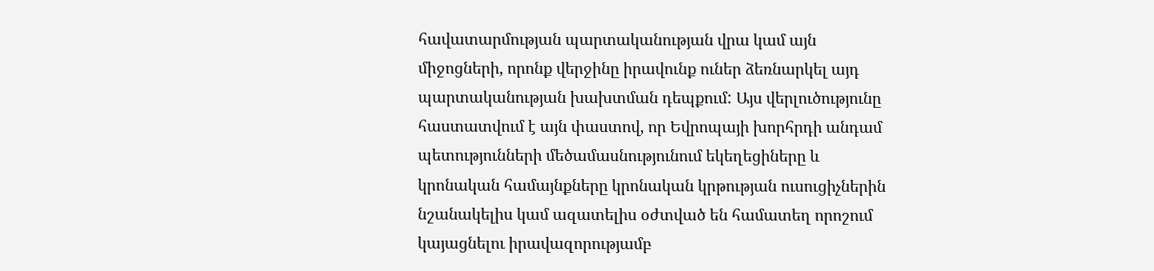հավատարմության պարտականության վրա կամ այն միջոցների, որոնք վերջինը իրավունք ուներ ձեռնարկել այդ պարտականության խախտման դեպքում: Այս վերլուծությունը հաստատվում է այն փաստով, որ Եվրոպայի խորհրդի անդամ պետությունների մեծամասնությունում եկեղեցիները և կրոնական համայնքները կրոնական կրթության ուսուցիչներին նշանակելիս կամ ազատելիս օժտված են համատեղ որոշում կայացնելու իրավազորությամբ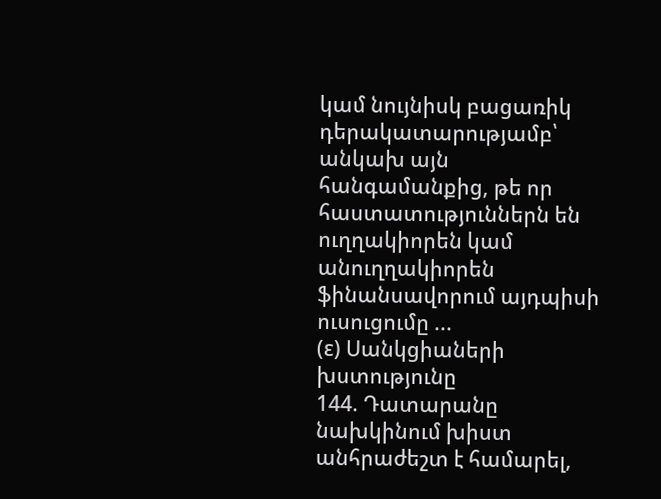կամ նույնիսկ բացառիկ դերակատարությամբ՝ անկախ այն հանգամանքից, թե որ հաստատություններն են ուղղակիորեն կամ անուղղակիորեն ֆինանսավորում այդպիսի ուսուցումը ...
(ε) Սանկցիաների խստությունը
144. Դատարանը նախկինում խիստ անհրաժեշտ է համարել,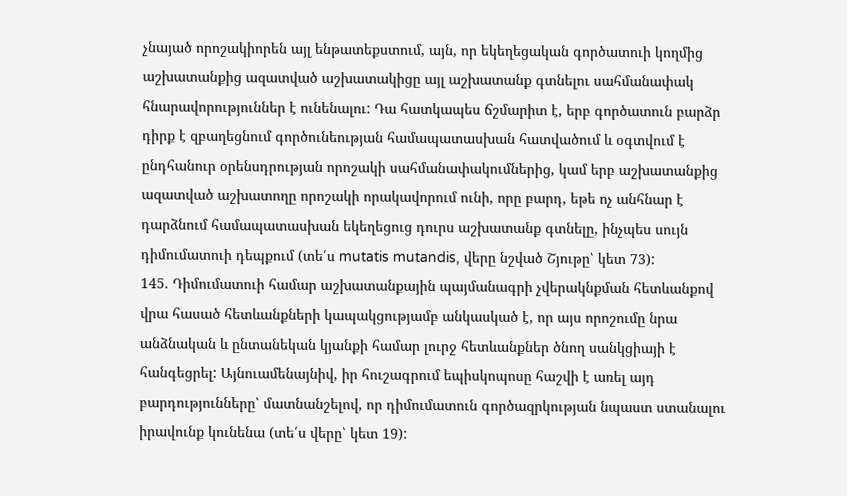չնայած որոշակիորեն այլ ենթատեքստում, այն, որ եկեղեցական գործատուի կողմից աշխատանքից ազատված աշխատակիցը այլ աշխատանք գտնելու սահմանափակ հնարավորություններ է ունենալու: Դա հատկապես ճշմարիտ է, երբ գործատուն բարձր դիրք է զբաղեցնում գործունեության համապատասխան հատվածում և օգտվում է ընդհանուր օրենսդրության որոշակի սահմանափակումներից, կամ երբ աշխատանքից ազատված աշխատողը որոշակի որակավորում ունի, որը բարդ, եթե ոչ անհնար է դարձնում համապատասխան եկեղեցուց դուրս աշխատանք գտնելը, ինչպես սույն դիմումատուի դեպքում (տե՛ս mutatis mutandis, վերը նշված Շյութը՝ կետ 73):
145. Դիմումատուի համար աշխատանքային պայմանագրի չվերակնքման հետևանքով վրա հասած հետևանքների կապակցությամբ անկասկած է, որ այս որոշումը նրա անձնական և ընտանեկան կյանքի համար լուրջ հետևանքներ ծնող սանկցիայի է հանգեցրել: Այնուամենայնիվ, իր հուշագրում եպիսկոպոսը հաշվի է առել այդ բարդությունները՝ մատնանշելով, որ դիմումատուն գործազրկության նպաստ ստանալու իրավունք կունենա (տե՛ս վերը՝ կետ 19):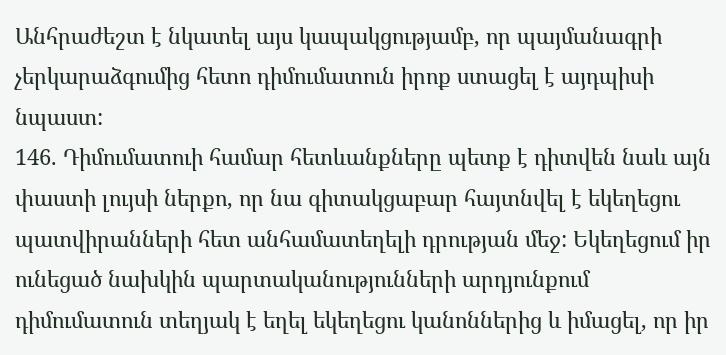Անհրաժեշտ է նկատել այս կապակցությամբ, որ պայմանագրի չերկարաձգումից հետո դիմումատուն իրոք ստացել է այդպիսի նպաստ:
146. Դիմումատուի համար հետևանքները պետք է դիտվեն նաև այն փաստի լույսի ներքո, որ նա գիտակցաբար հայտնվել է եկեղեցու պատվիրանների հետ անհամատեղելի դրության մեջ: Եկեղեցում իր ունեցած նախկին պարտականությունների արդյունքում դիմումատուն տեղյակ է եղել եկեղեցու կանոններից և իմացել, որ իր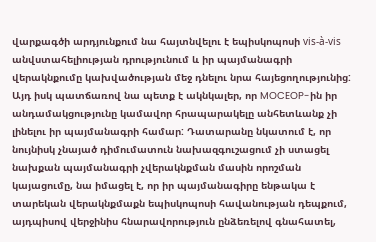վարքագծի արդյունքում նա հայտնվելու է եպիսկոպոսի vis-à-vis անվստահելիության դրությունում և իր պայմանագրի վերակնքումը կախվածության մեջ դնելու նրա հայեցողությունից: Այդ իսկ պատճառով նա պետք է ակնկալեր, որ MOCEOP-ին իր անդամակցությունը կամավոր հրապարակելը անհետևանք չի լինելու իր պայմանագրի համար: Դատարանը նկատում է, որ նույնիսկ չնայած դիմումատուն նախազգուշացում չի ստացել նախքան պայմանագրի չվերակնքման մասին որոշման կայացումը, նա իմացել է, որ իր պայմանագիրը ենթակա է տարեկան վերակնքմաքն եպիսկոպոսի հավանության դեպքում, այդպիսով վերջինիս հնարավորություն ընձեռելով գնահատել,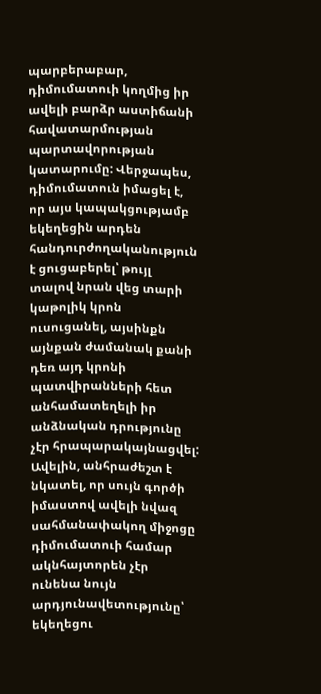պարբերաբար, դիմումատուի կողմից իր ավելի բարձր աստիճանի հավատարմության պարտավորության կատարումը: Վերջապես, դիմումատուն իմացել է, որ այս կապակցությամբ եկեղեցին արդեն հանդուրժողականություն է ցուցաբերել՝ թույլ տալով նրան վեց տարի կաթոլիկ կրոն ուսուցանել, այսինքն այնքան ժամանակ քանի դեռ այդ կրոնի պատվիրանների հետ անհամատեղելի իր անձնական դրությունը չէր հրապարակայնացվել: Ավելին, անհրաժեշտ է նկատել, որ սույն գործի իմաստով ավելի նվազ սահմանափակող միջոցը դիմումատուի համար ակնհայտորեն չէր ունենա նույն արդյունավետությունը՝ եկեղեցու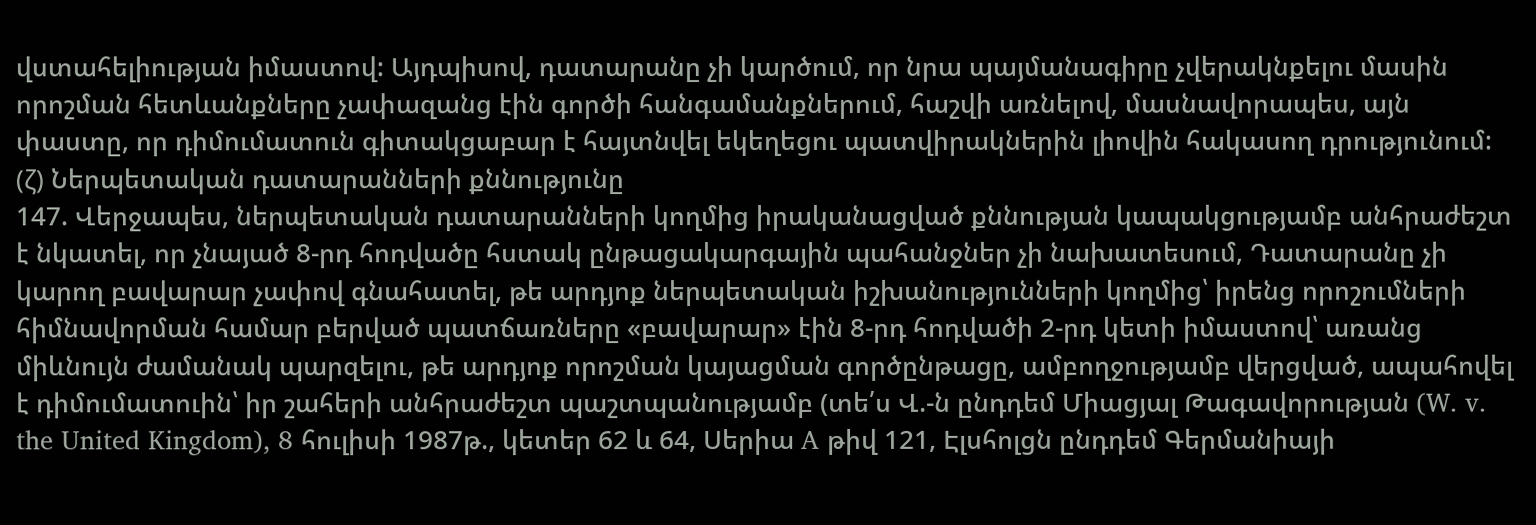վստահելիության իմաստով: Այդպիսով, դատարանը չի կարծում, որ նրա պայմանագիրը չվերակնքելու մասին որոշման հետևանքները չափազանց էին գործի հանգամանքներում, հաշվի առնելով, մասնավորապես, այն փաստը, որ դիմումատուն գիտակցաբար է հայտնվել եկեղեցու պատվիրակներին լիովին հակասող դրությունում:
(ζ) Ներպետական դատարանների քննությունը
147. Վերջապես, ներպետական դատարանների կողմից իրականացված քննության կապակցությամբ անհրաժեշտ է նկատել, որ չնայած 8-րդ հոդվածը հստակ ընթացակարգային պահանջներ չի նախատեսում, Դատարանը չի կարող բավարար չափով գնահատել, թե արդյոք ներպետական իշխանությունների կողմից՝ իրենց որոշումների հիմնավորման համար բերված պատճառները «բավարար» էին 8-րդ հոդվածի 2-րդ կետի իմաստով՝ առանց միևնույն ժամանակ պարզելու, թե արդյոք որոշման կայացման գործընթացը, ամբողջությամբ վերցված, ապահովել է դիմումատուին՝ իր շահերի անհրաժեշտ պաշտպանությամբ (տե՛ս Վ.-ն ընդդեմ Միացյալ Թագավորության (W. v. the United Kingdom), 8 հուլիսի 1987թ., կետեր 62 և 64, Սերիա A թիվ 121, Էլսհոլցն ընդդեմ Գերմանիայի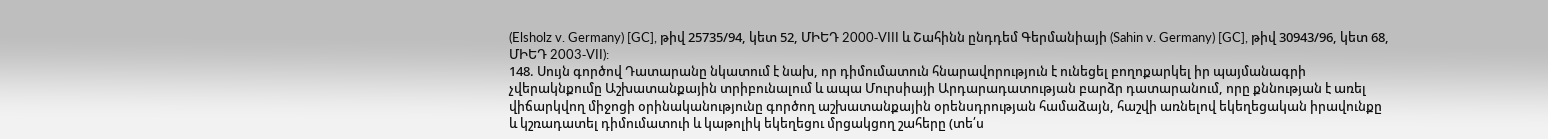(Elsholz v. Germany) [GC], թիվ 25735/94, կետ 52, ՄԻԵԴ 2000‑VIII և Շահինն ընդդեմ Գերմանիայի (Sahin v. Germany) [GC], թիվ 30943/96, կետ 68, ՄԻԵԴ 2003‑VII):
148. Սույն գործով Դատարանը նկատում է նախ, որ դիմումատուն հնարավորություն է ունեցել բողոքարկել իր պայմանագրի չվերակնքումը Աշխատանքային տրիբունալում և ապա Մուրսիայի Արդարադատության բարձր դատարանում, որը քննության է առել վիճարկվող միջոցի օրինականությունը գործող աշխատանքային օրենսդրության համաձայն, հաշվի առնելով եկեղեցական իրավունքը և կշռադատել դիմումատուի և կաթոլիկ եկեղեցու մրցակցող շահերը (տե՛ս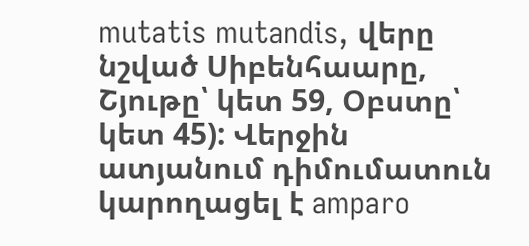mutatis mutandis, վերը նշված Սիբենհաարը, Շյութը՝ կետ 59, Օբստը՝ կետ 45): Վերջին ատյանում դիմումատուն կարողացել է amparo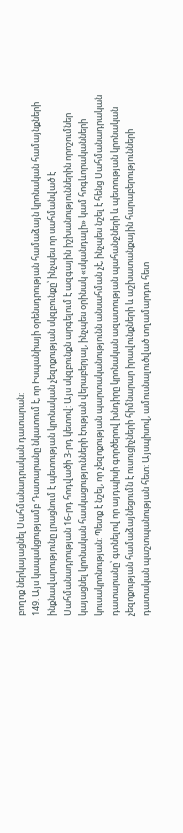բողոք ներկայացնել Սահմանադրական դատարան:
149. Այս կապակցությամբ Դատարանը նկատում է, որ Իսպանիայի օրենսդրության համաձայն կրոնական համայնքների ինքնավարությունը լրացնում է պետության կրոնական չեզոքության սկզբունքը՝ ինչպես որ սահմանված է Սահմանադրության 16-րդ հոդվածի 3-րդ կետով: Այս սկզբունքն արգելում է ազգային իշխանություններին որոշումներ կայացնել կրոնական հասկացությունների էության վերաբերյալ, ինչպես օրինակ «սկանդալի» կամ հոգևորականների կուսակրոնության: Պետք է նշել, որ չեզոքության պարտականությունն անսահման չէ, ինչպես նշել է հենց Սահմանադրական դատարանը՝ գտնելով որ այդպիսի գործերով խնդիրը կրոնական ազատության պահանջների և պետության կրոնական չեզոքության համաձայնեցումն է ուսուցիչների հիմնարար իրավունքների և աշխատանքային հարաբերությունների դատական պաշտպանության հետ: Այսպիսով, ամուսնալուծված տղամարդու հետ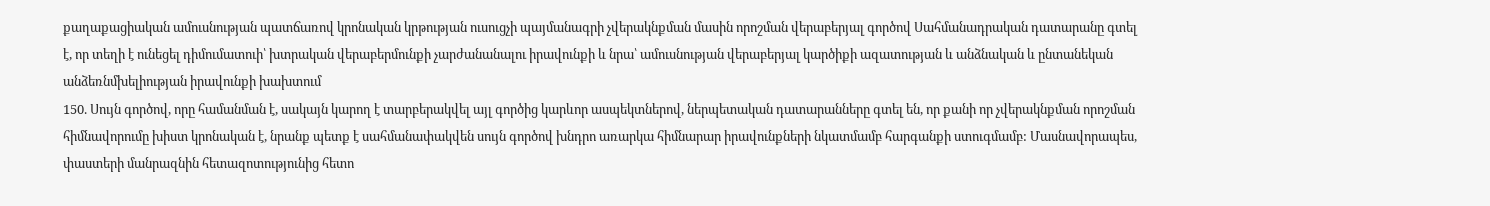քաղաքացիական ամուսնության պատճառով կրոնական կրթության ուսուցչի պայմանագրի չվերակնքման մասին որոշման վերաբերյալ գործով Սահմանադրական դատարանը գտել է, որ տեղի է ունեցել դիմումատուի՝ խտրական վերաբերմունքի չարժանանալու իրավունքի և նրա՝ ամուսնության վերաբերյալ կարծիքի ազատության և անձնական և ընտանեկան անձեռնմխելիության իրավունքի խախտում
150. Սույն գործով, որը համանման է, սակայն կարող է տարբերակվել այլ գործից կարևոր ասպեկտներով, ներպետական դատարանները գտել են, որ քանի որ չվերակնքման որոշման հիմնավորումը խիստ կրոնական է, նրանք պետք է սահմանափակվեն սույն գործով խնդրո առարկա հիմնարար իրավունքների նկատմամբ հարգանքի ստուգմամբ: Մասնավորապես, փաստերի մանրազնին հետազոտությունից հետո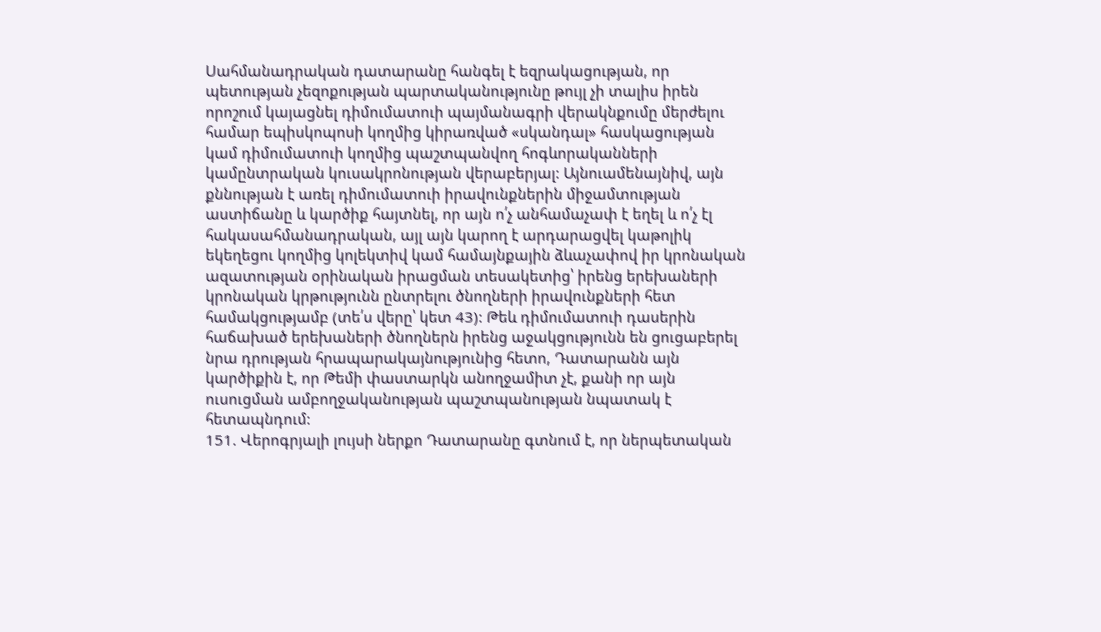Սահմանադրական դատարանը հանգել է եզրակացության, որ պետության չեզոքության պարտականությունը թույլ չի տալիս իրեն որոշում կայացնել դիմումատուի պայմանագրի վերակնքումը մերժելու համար եպիսկոպոսի կողմից կիրառված «սկանդալ» հասկացության կամ դիմումատուի կողմից պաշտպանվող հոգևորականների կամընտրական կուսակրոնության վերաբերյալ: Այնուամենայնիվ, այն քննության է առել դիմումատուի իրավունքներին միջամտության աստիճանը և կարծիք հայտնել, որ այն ո՛չ անհամաչափ է եղել և ո՛չ էլ հակասահմանադրական, այլ այն կարող է արդարացվել կաթոլիկ եկեղեցու կողմից կոլեկտիվ կամ համայնքային ձևաչափով իր կրոնական ազատության օրինական իրացման տեսակետից՝ իրենց երեխաների կրոնական կրթությունն ընտրելու ծնողների իրավունքների հետ համակցությամբ (տե՛ս վերը՝ կետ 43): Թեև դիմումատուի դասերին հաճախած երեխաների ծնողներն իրենց աջակցությունն են ցուցաբերել նրա դրության հրապարակայնությունից հետո, Դատարանն այն կարծիքին է, որ Թեմի փաստարկն անողջամիտ չէ, քանի որ այն ուսուցման ամբողջականության պաշտպանության նպատակ է հետապնդում:
151. Վերոգրյալի լույսի ներքո Դատարանը գտնում է, որ ներպետական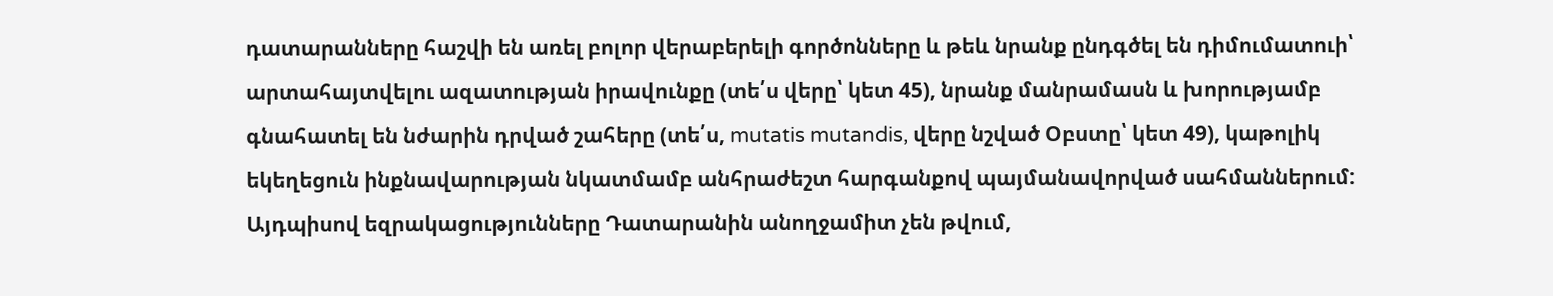դատարանները հաշվի են առել բոլոր վերաբերելի գործոնները և թեև նրանք ընդգծել են դիմումատուի՝ արտահայտվելու ազատության իրավունքը (տե՛ս վերը՝ կետ 45), նրանք մանրամասն և խորությամբ գնահատել են նժարին դրված շահերը (տե՛ս, mutatis mutandis, վերը նշված Օբստը՝ կետ 49), կաթոլիկ եկեղեցուն ինքնավարության նկատմամբ անհրաժեշտ հարգանքով պայմանավորված սահմաններում: Այդպիսով եզրակացությունները Դատարանին անողջամիտ չեն թվում,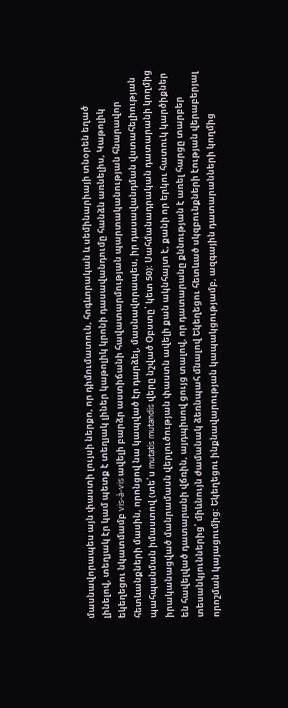մասնավորապես այն փաստի լույսի ներքո, որ դիմումատուն, հոգևորական և սեմինարիայի տնօրեն եղած լինելով, տեղյակ էր կամ պետք է տեղյակ լիներ կաթոլիկ կրոնի դասավանդումը հանձն առնելիս, Կաթոլիկ եկեղեցու նկատմամբ vis-à-vis ավելի բարձր աստիճանի հավատարմության պարտականության հնարավոր հետևանքների մասին, որոնցով նա կապված էր դարձել, մասնավորապես, իր դասավանդման վստահելիության պահպանման իմաստով (տե՛ս mutatis mutandis վերը նշված Օբստը՝ կետ 50): Սահմանադրական դատարանի կողմից իրականացված մանրամասն վերլուծության փաստն ավելի քան ակնհայտ է, քանի որ երկու հատուկ կարծիքներ են հավելված դատարանի վճռին, այդպիսով ցույց տալով, որ դատարանը քննության է առել հարցը տարբեր տեսանկյուններից՝ միևնույն ժամանակ ձեռնպահ մնալով Եկեղեցու հետևած սկզբունքների էության վերաբերյալ որոշման կայացումից: Եկեղեցու ինքնավարության կապակցությամբ, ազգային դատարանների կողմից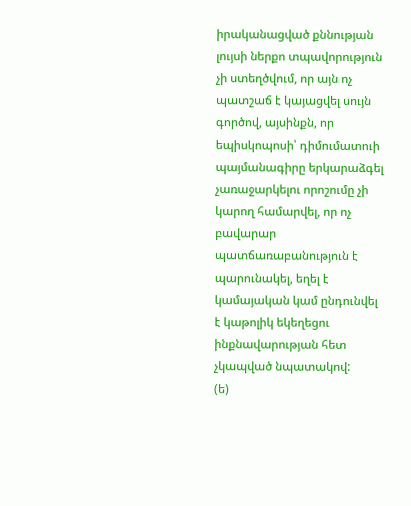իրականացված քննության լույսի ներքո տպավորություն չի ստեղծվում, որ այն ոչ պատշաճ է կայացվել սույն գործով, այսինքն, որ եպիսկոպոսի՝ դիմումատուի պայմանագիրը երկարաձգել չառաջարկելու որոշումը չի կարող համարվել, որ ոչ բավարար պատճառաբանություն է պարունակել, եղել է կամայական կամ ընդունվել է կաթոլիկ եկեղեցու ինքնավարության հետ չկապված նպատակով:
(ե)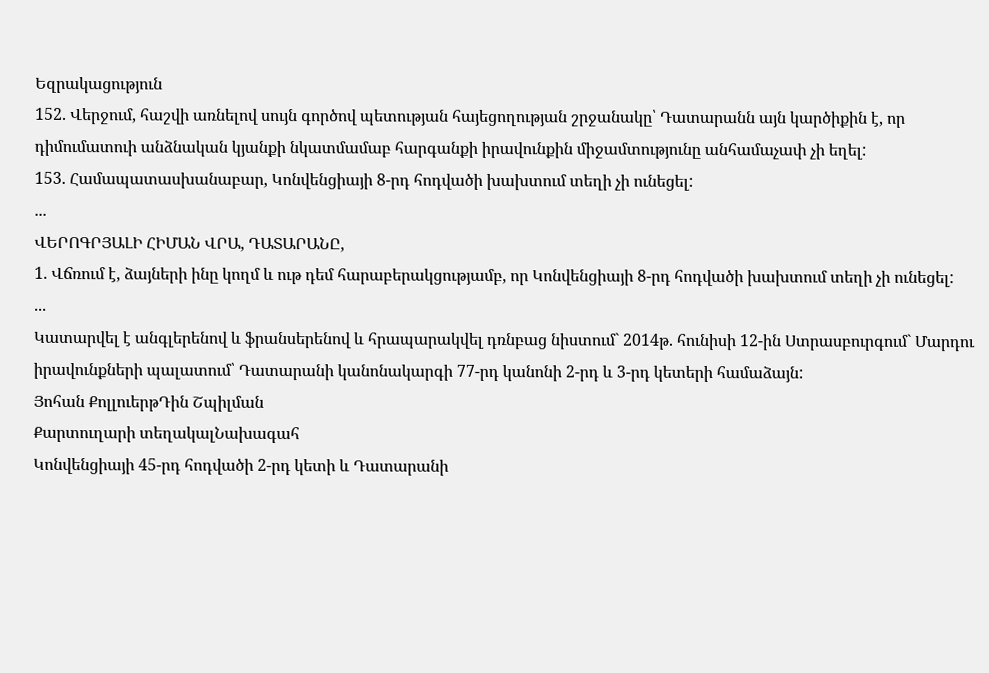Եզրակացություն
152. Վերջում, հաշվի առնելով սույն գործով պետության հայեցողության շրջանակը՝ Դատարանն այն կարծիքին է, որ դիմումատուի անձնական կյանքի նկատմամաբ հարգանքի իրավունքին միջամտությունը անհամաչափ չի եղել:
153. Համապատասխանաբար, Կոնվենցիայի 8-րդ հոդվածի խախտում տեղի չի ունեցել:
...
ՎԵՐՈԳՐՅԱԼԻ ՀԻՄԱՆ ՎՐԱ, ԴԱՏԱՐԱՆԸ,
1. Վճռում է, ձայների ինը կողմ և ութ դեմ հարաբերակցությամբ, որ Կոնվենցիայի 8-րդ հոդվածի խախտում տեղի չի ունեցել:
...
Կատարվել է անգլերենով և ֆրանսերենով և հրապարակվել դռնբաց նիստում` 2014թ. հունիսի 12-ին Ստրասբուրգում` Մարդու իրավունքների պալատում՝ Դատարանի կանոնակարգի 77-րդ կանոնի 2-րդ և 3-րդ կետերի համաձայն:
Յոհան ՔոլլուերթԴին Շպիլման
Քարտուղարի տեղակալՆախագահ
Կոնվենցիայի 45-րդ հոդվածի 2-րդ կետի և Դատարանի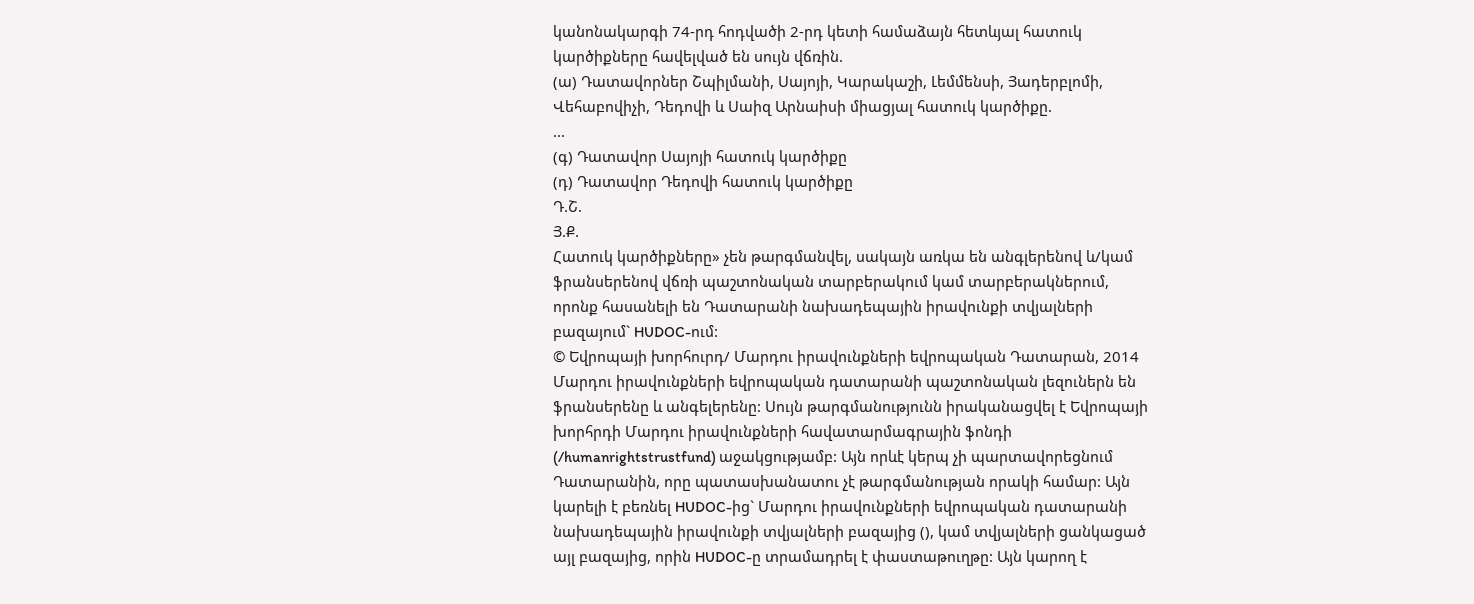կանոնակարգի 74-րդ հոդվածի 2-րդ կետի համաձայն հետևյալ հատուկ կարծիքները հավելված են սույն վճռին.
(ա) Դատավորներ Շպիլմանի, Սայոյի, Կարակաշի, Լեմմենսի, Յադերբլոմի, Վեհաբովիչի, Դեդովի և Սաիզ Արնաիսի միացյալ հատուկ կարծիքը.
...
(գ) Դատավոր Սայոյի հատուկ կարծիքը
(դ) Դատավոր Դեդովի հատուկ կարծիքը
Դ.Շ.
Յ.Ք.
Հատուկ կարծիքները» չեն թարգմանվել, սակայն առկա են անգլերենով և/կամ ֆրանսերենով վճռի պաշտոնական տարբերակում կամ տարբերակներում, որոնք հասանելի են Դատարանի նախադեպային իրավունքի տվյալների բազայում` HUDOC-ում:
© Եվրոպայի խորհուրդ/ Մարդու իրավունքների եվրոպական Դատարան, 2014
Մարդու իրավունքների եվրոպական դատարանի պաշտոնական լեզուներն են ֆրանսերենը և անգելերենը: Սույն թարգմանությունն իրականացվել է Եվրոպայի խորհրդի Մարդու իրավունքների հավատարմագրային ֆոնդի (/humanrightstrustfund) աջակցությամբ: Այն որևէ կերպ չի պարտավորեցնում Դատարանին, որը պատասխանատու չէ թարգմանության որակի համար: Այն կարելի է բեռնել HUDOC-ից` Մարդու իրավունքների եվրոպական դատարանի նախադեպային իրավունքի տվյալների բազայից (), կամ տվյալների ցանկացած այլ բազայից, որին HUDOC-ը տրամադրել է փաստաթուղթը: Այն կարող է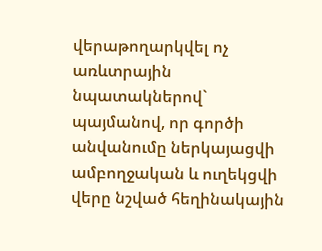վերաթողարկվել ոչ առևտրային նպատակներով` պայմանով, որ գործի անվանումը ներկայացվի ամբողջական և ուղեկցվի վերը նշված հեղինակային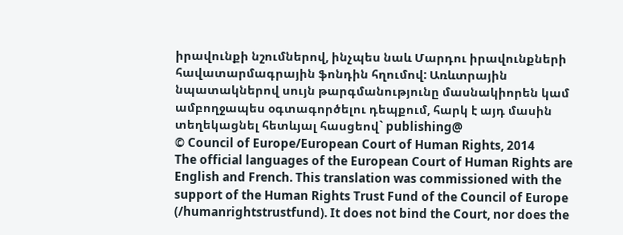իրավունքի նշումներով, ինչպես նաև Մարդու իրավունքների հավատարմագրային ֆոնդին հղումով: Առևտրային նպատակներով սույն թարգմանությունը մասնակիորեն կամ ամբողջապես օգտագործելու դեպքում, հարկ է այդ մասին տեղեկացնել հետևյալ հասցեով` publishing@
© Council of Europe/European Court of Human Rights, 2014
The official languages of the European Court of Human Rights are English and French. This translation was commissioned with the support of the Human Rights Trust Fund of the Council of Europe (/humanrightstrustfund). It does not bind the Court, nor does the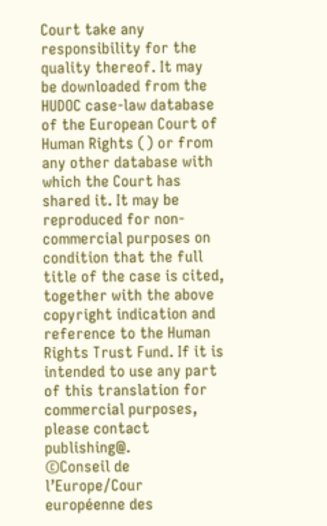Court take any responsibility for the quality thereof. It may be downloaded from the HUDOC case-law database of the European Court of Human Rights () or from any other database with which the Court has shared it. It may be reproduced for non-commercial purposes on condition that the full title of the case is cited, together with the above copyright indication and reference to the Human Rights Trust Fund. If it is intended to use any part of this translation for commercial purposes, please contact publishing@.
©Conseil de l’Europe/Cour européenne des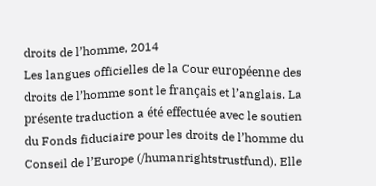droits de l’homme, 2014
Les langues officielles de la Cour européenne des droits de l’homme sont le français et l’anglais. La présente traduction a été effectuée avec le soutien du Fonds fiduciaire pour les droits de l’homme du Conseil de l’Europe (/humanrightstrustfund). Elle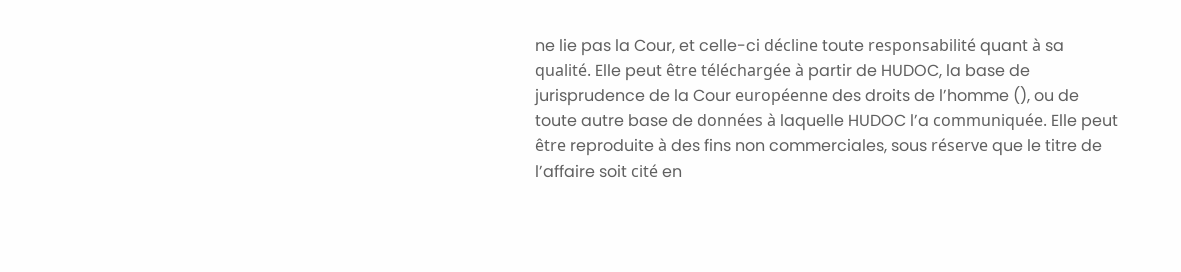ne lie pas la Cour, et celle-ci décline toute responsabilité quant à sa qualité. Elle peut être téléchargée à partir de HUDOC, la base de jurisprudence de la Cour européenne des droits de l’homme (), ou de toute autre base de données à laquelle HUDOC l’a communiquée. Elle peut être reproduite à des fins non commerciales, sous réserve que le titre de l’affaire soit cité en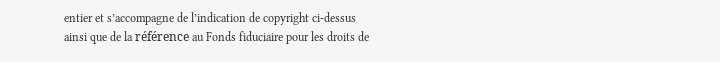entier et s’accompagne de l’indication de copyright ci-dessus ainsi que de la référence au Fonds fiduciaire pour les droits de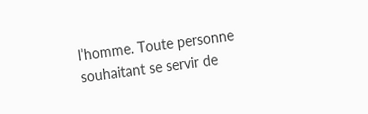l’homme. Toute personne souhaitant se servir de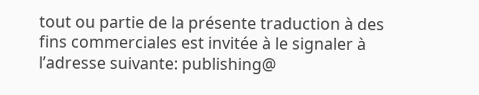tout ou partie de la présente traduction à des fins commerciales est invitée à le signaler à l’adresse suivante: publishing@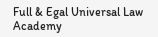Full & Egal Universal Law Academy